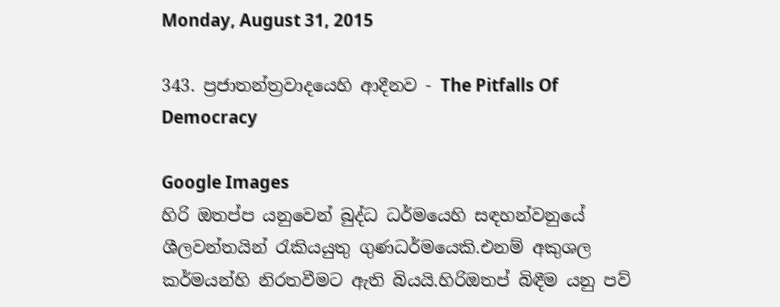Monday, August 31, 2015

343. ප්‍රජාතන්ත්‍රවාදයෙහි ආදීනව - The Pitfalls Of Democracy

Google Images
හිරි ඔතප්ප යනුවෙන් බුද්ධ ධර්මයෙහි සඳහන්වනුයේ ශීලවන්තයින් රැකියයුතු ගුණධර්මයෙකි.එනම් අකුශල කර්මයන්හි නිරතවීමට ඇති බියයි.හිරිඔතප් බිඳීම යනු පව්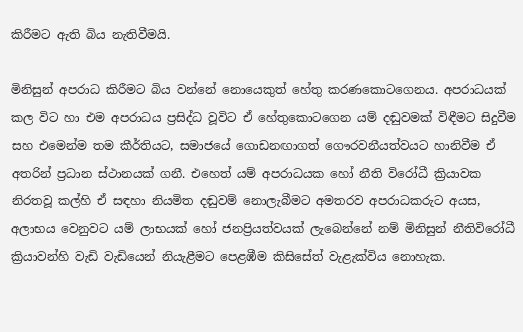කිරීමට ඇති බිය නැතිවීමයි.

මිනිසුන් අපරාධ කිරීමට බිය වන්නේ නොයෙකුත් හේතු කරණකොටගෙනය. අපරාධයක් කල විට හා එම අපරාධය ප්‍රසිද්ධ වූවිට ඒ හේතුකොටගෙන යම් දඬුවමක් විඳීමට සිදුවීම සහ එමෙන්ම තම කීර්තියට, සමාජයේ ගොඩනඟාගත් ගෞරවනීයත්වයට හානිවීම ඒ අතරින් ප්‍රධාන ස්ථානයක් ගනී. එහෙත් යම් අපරාධයක හෝ නීති විරෝධී ක්‍රියාවක නිරතවූ කල්හි ඒ සඳහා නියමිත දඬුවම් නොලැබීමට අමතරව අපරාධකරුට අයස, අලාභය වෙනුවට යම් ලාභයක් හෝ ජනප්‍රියත්වයක් ලැබෙන්නේ නම් මිනිසුන් නීතිවිරෝධී ක්‍රියාවන්හි වැඩි වැඩියෙන් නියැළීමට පෙළඹීම කිසිසේත් වැළැක්විය නොහැක.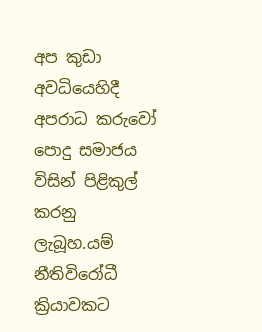අප කුඩා අවධියෙහිදී අපරාධ කරුවෝ පොදු සමාජය විසින් පිළිකුල් කරනු ලැබූහ.යම් නීතිවිරෝධී ක්‍රියාවකට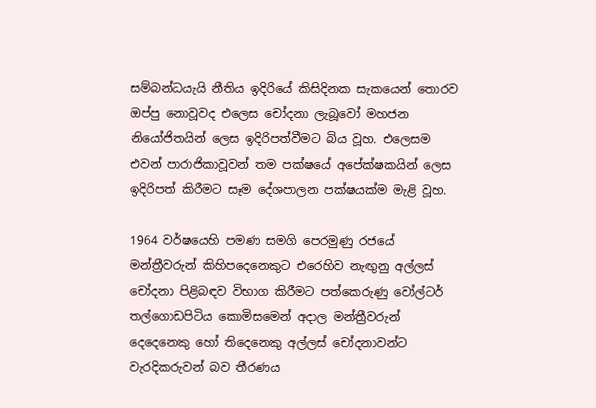සම්බන්ධයැයි නීතිය ඉදිරියේ කිසිදිනක සැකයෙන් තොරව ඔප්පු නොවූවද එලෙස චෝදනා ලැබූවෝ මහජන නියෝජිතයින් ලෙස ඉදිරිපත්වීමට බිය වූහ. එලෙසම එවන් පාරාජිකාවූවන් තම පක්ෂයේ අපේක්ෂකයින් ලෙස ඉදිරිපත් කිරීමට සෑම දේශපාලන පක්ෂයක්ම මැළි වූහ.

1964 වර්ෂයෙහි පමණ සමගි පෙරමුණු රජයේ මන්ත්‍රීවරුන් කිහිපදෙනෙකුට එරෙහිව නැඟුනු අල්ලස් චෝදනා පිළිබඳව විභාග කිරීමට පත්කෙරුණු වෝල්ටර් තල්ගොඩපිටිය කොමිසමෙන් අදාල මන්ත්‍රීවරුන් දෙදෙනෙකු හෝ තිදෙනෙකු අල්ලස් චෝදනාවන්ට වැරදිකරුවන් බව තීරණය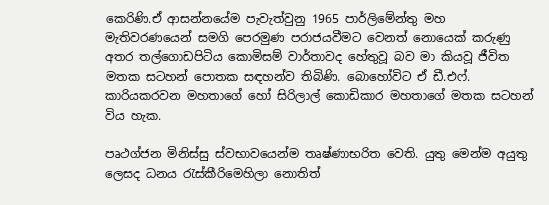කෙරිණි.ඒ ආසන්නයේම පැවැත්වුනු 1965 පාර්ලිමේන්තු මහ මැතිවරණයෙන් සමගි පෙරමුණ පරාජයවීමට වෙනත් නොයෙක් කරුණු අතර තල්ගොඩපිටිය කොමිසම් වාර්තාවද හේතුවූ බව මා කියවූ ජීවිත මතක සටහන් පොතක සඳහන්ව තිබිණි. බොහෝවිට ඒ ඩී.එෆ්. කාරියකරවන මහතාගේ හෝ සිරිලාල් කොඩිකාර මහතාගේ මතක සටහන් විය හැක.

පෘථග්ජන මිනිස්සු ස්වභාවයෙන්ම තෘෂ්ණාභරිත වෙති. යුතු මෙන්ම අයුතු ලෙසද ධනය රැස්කීරිමෙහිලා නොතිත්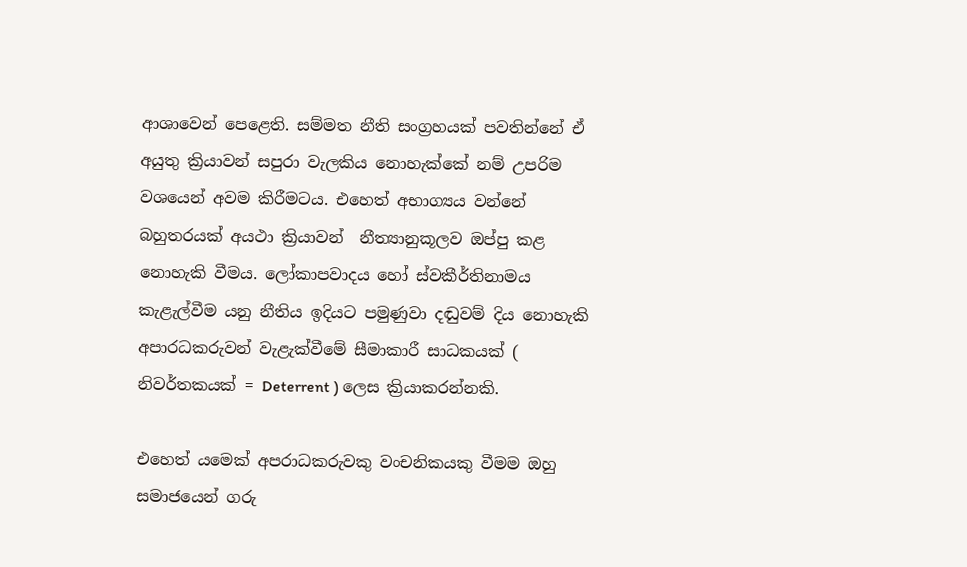ආශාවෙන් පෙළෙති. සම්මත නීති සංග්‍රහයක් පවතින්නේ ඒ අයුතු ක්‍රියාවන් සපුරා වැලකිය නොහැක්කේ නම් උපරිම වශයෙන් අවම කිරීමටය. එහෙත් අභාග්‍යය වන්නේ බහුතරයක් අයථා ක්‍රියාවන්  නීත්‍යානුකූලව ඔප්පු කළ නොහැකි වීමය. ලෝකාපවාදය හෝ ස්වකීර්තිනාමය කැළැල්වීම යනු නීතිය ඉදියට පමුණුවා දඬුවම් දිය නොහැකි අපාරධකරුවන් වැළැක්වීමේ සීමාකාරී සාධකයක් ( නිවර්තකයක් = Deterrent ) ලෙස ක්‍රියාකරන්නකි.

එහෙත් යමෙක් අපරාධකරුවකු වංචනිකයකු වීමම ඔහු සමාජයෙන් ගරු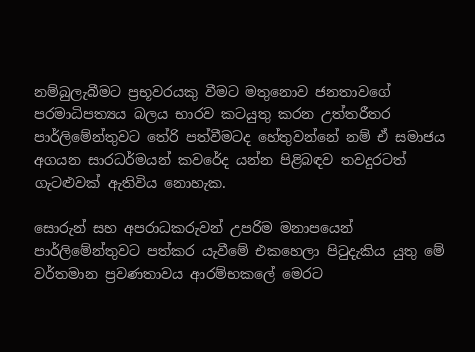නම්බුලැබීමට ප්‍රභූවරයකු වීමට මතුනොව ජනතාවගේ පරමාධිපත්‍යය බලය භාරව කටයුතු කරන උත්තරීතර පාර්ලිමේන්තුවට තේරි පත්වීමටද හේතුවන්නේ නම් ඒ සමාජය අගයන සාරධර්මයන් කවරේද යන්න පිළිබඳව තවදුරටත් ගැටළුවක් ඇතිවිය නොහැක.

සොරුන් සහ අපරාධකරුවන් උපරිම මනාපයෙන් පාර්ලිමේන්තුවට පත්කර යැවීමේ එකහෙලා පිටුදැකිය යුතු මේ වර්තමාන ප්‍රවණතාවය ආරම්භකලේ මෙරට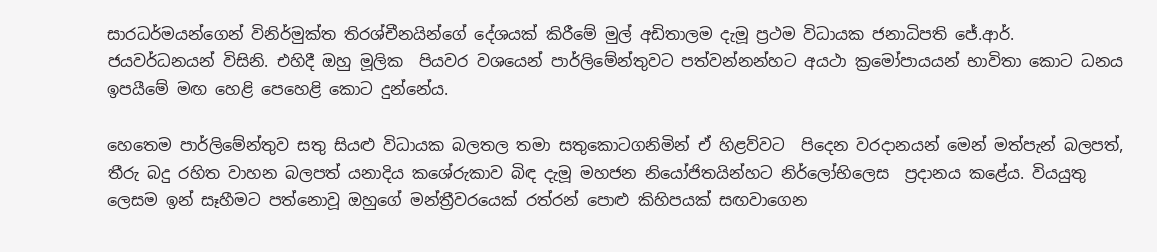සාරධර්මයන්ගෙන් විනිර්මුක්ත තිරශ්චීනයින්ගේ දේශයක් කිරීමේ මුල් අඩිතාලම දැමූ ප්‍රථම විධායක ජනාධිපති ජේ.ආර්. ජයවර්ධනයන් විසිනි. එහිදී ඔහු මූලික  පියවර වශයෙන් පාර්ලිමේන්තුවට පත්වන්නන්හට අයථා ක්‍රමෝපායයන් භාවිතා කොට ධනය ඉපයීමේ මඟ හෙළි පෙහෙළි කොට දුන්නේය.

හෙතෙම පාර්ලිමේන්තුව සතු සියළු විධායක බලතල තමා සතුකොටගනිමින් ඒ හිළව්වට  පිදෙන වරදානයන් මෙන් මත්පැන් බලපත්, තීරු බදු රහිත වාහන බලපත් යනාදිය කශේරුකාව බිඳ දැමූ මහජන නියෝජිතයින්හට නිර්ලෝභිලෙස  ප්‍රදානය කළේය. වියයුතු ලෙසම ඉන් සෑහීමට පත්නොවූ ඔහුගේ මන්ත්‍රීවරයෙක් රත්රන් පොළු කිහිපයක් සඟවාගෙන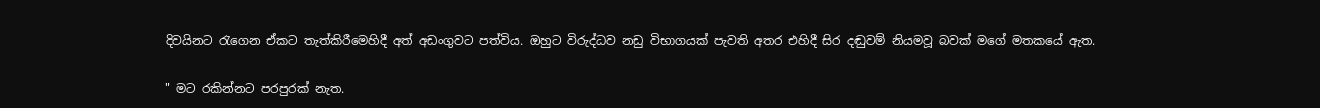දිවයිනට රැගෙන ඒකට තැත්කිරීමෙහිදී අත් අඩංගුවට පත්විය. ඔහුට විරුද්ධව නඩු විභාගයක් පැවති අතර එහිදී සිර දඬුවම් නියමවූ බවක් මගේ මතකයේ ඇත.

" මට රකින්නට පරපුරක් නැත.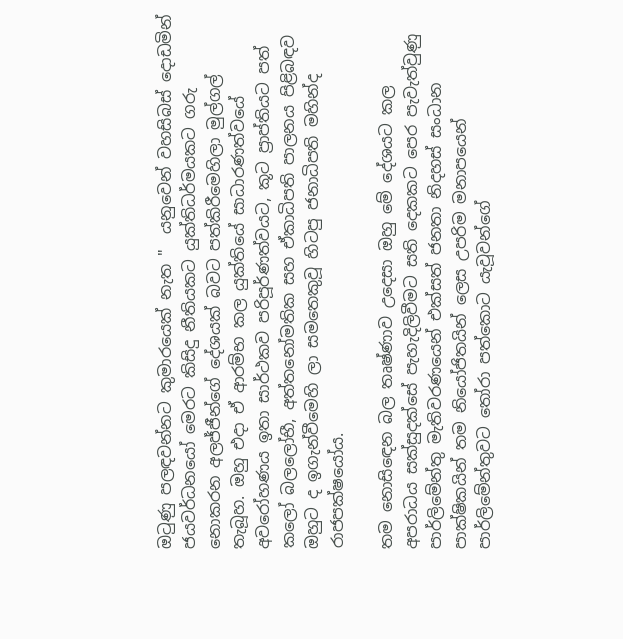ඔටුණු පලඳවන්නට කුමාරයෙක් නැත "  යනුවෙන් වහසිබස් දොඩමින් ජයවර්ධනයෝ මෙරට කිසිදු නීතියකට යුක්තිධර්මයකට ගරු නොකරන අලජ්ජීන්ගේ දේශයක් බවට පත්කිරීමෙහිලා මුල්ගල් තැබූහ. ඔහු එදා ඒ ආරම්භ කල යුක්තියේ සාධාරණත්වයේ අවරෝහණය ඉතා සාර්ථකව පරිපූර්ණත්වයට, කූට ප්‍රාප්තියට පත් කලෝ බලලෝභී, අත්තනෝමතික සහ ඒකාධිපති පාලනය පිළිබඳව  ඔහුට ද ඉගැන්වීමෙහි ලා සමතෙකුවූ හිටපු ජනාධිපති මහින්ද රාජපක්ෂයෝය.

තම නොසිඳෙන බල තෘෂ්ණාව උදෙසා ඔහු මේ දේශයට කල අපරාධය සක්සුදක්සේ පැහැදිලිවීමට සති දෙකකට පෙර පැවැත්වුණු පාර්ලිමේන්තු මැතිවරණයෙන් එක්සත් ජනතා නිදහස් සංධාන පාක්ෂිකයින් තම නියෝජිතයින් ලෙස උපරිම මනාපයෙන් පාර්ලිමේන්තුවට තෝරා පත්කොට යැවූවන්ගේ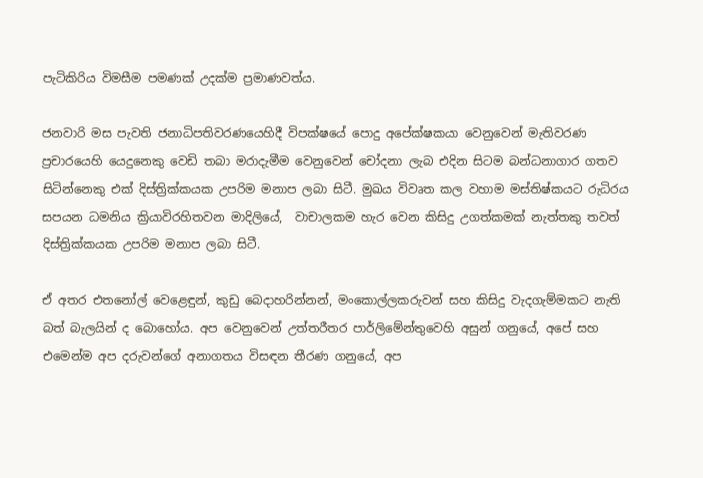පැටිකිරිය විමසීම පමණක් උදක්ම ප්‍රමාණවත්ය.

ජනවාරි මස පැවති ජනාධිපතිවරණයෙහිදී විපක්ෂයේ පොදු අපේක්ෂකයා වෙනුවෙන් මැතිවරණ ප්‍රචාරයෙහි යෙදුනෙකු වෙඩි තබා මරාදැමීම වෙනුවෙන් චෝදනා ලැබ එදින සිටම බන්ධනාගාර ගතව සිටින්නෙකු එක් දිස්ත්‍රික්කයක උපරිම මනාප ලබා සිටී. මුඛය විවෘත කල වහාම මස්තිෂ්කයට රුධිරය සපයන ධමනිය ක්‍රියාවිරහිතවන මාදිලියේ,  වාචාලකම හැර වෙන කිසිදු උගත්කමක් නැත්තකු තවත් දිස්ත්‍රික්කයක උපරිම මනාප ලබා සිටී.

ඒ අතර එතනෝල් වෙළෙඳුන්, කුඩු බෙදාහරින්නන්, මංකොල්ලකරුවන් සහ කිසිදු වැදගැම්මකට නැති බත් බැලයින් ද බොහෝය. අප වෙනුවෙන් උත්තරීතර පාර්ලිමේන්තුවෙහි අසුන් ගනුයේ, අපේ සහ එමෙන්ම අප දරුවන්ගේ අනාගතය විසඳන තීරණ ගනුයේ, අප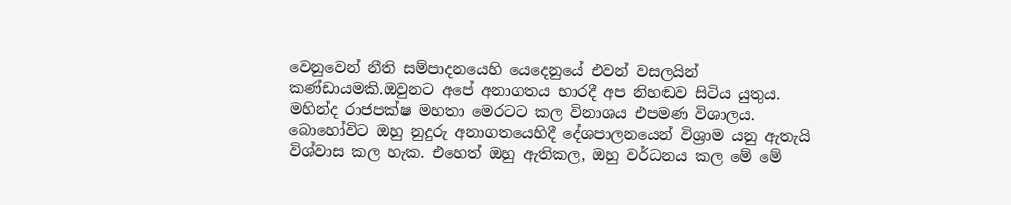වෙනුවෙන් නීති සම්පාදනයෙහි යෙදෙනුයේ එවන් වසලයින් කණ්ඩායමකි.ඔවුනට අපේ අනාගතය භාරදී අප නිහඬව සිටිය යුතුය. මහින්ද රාජපක්ෂ මහතා මෙරටට කල විනාශය එපමණ විශාලය. බොහෝවිට ඔහු නුදුරු අනාගතයෙහිදී දේශපාලනයෙන් විශ්‍රාම යනු ඇතැයි විශ්වාස කල හැක. එහෙත් ඔහු ඇතිකල, ඔහු වර්ධනය කල මේ මේ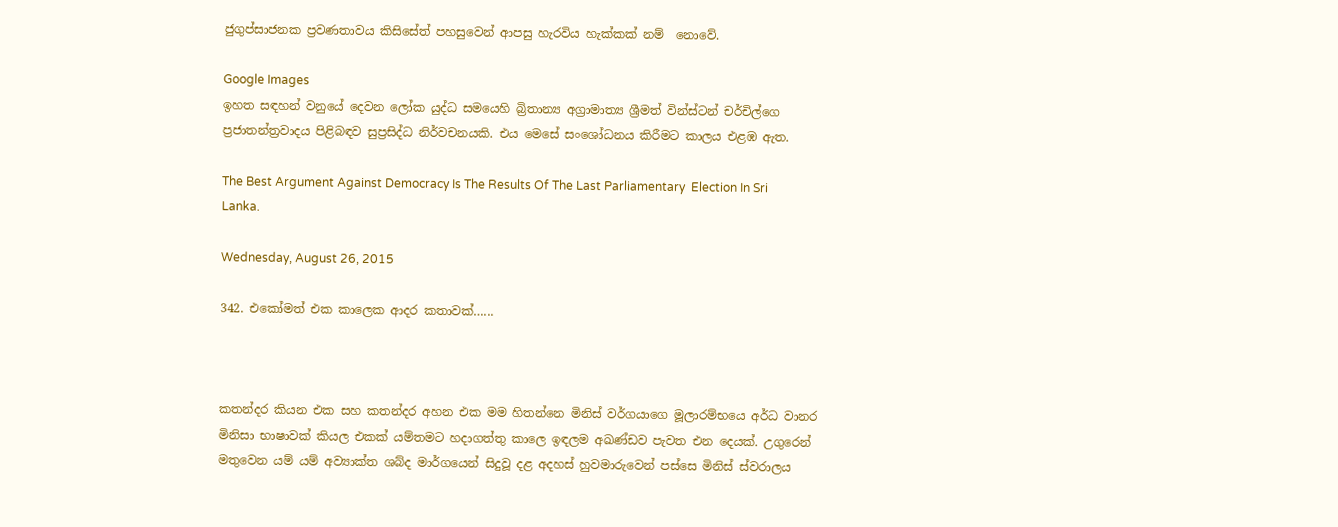ජුගුප්සාජනක ප්‍රවණතාවය කිසිසේත් පහසුවෙන් ආපසු හැරවිය හැක්කක් නම්  නොවේ.

Google Images
ඉහත සඳහන් වනුයේ දෙවන ලෝක යුද්ධ සමයෙහි බ්‍රිතාන්‍ය අග්‍රාමාත්‍ය ශ්‍රීමත් වින්ස්ටන් චර්චිල්ගෙ ප්‍රජාතන්ත්‍රවාදය පිළිබඳව සුප්‍රසිද්ධ නිර්වචනයකි. එය මෙසේ සංශෝධනය කිරීමට කාලය එළඹ ඇත.

The Best Argument Against Democracy Is The Results Of The Last Parliamentary  Election In Sri Lanka.

Wednesday, August 26, 2015

342. එකෝමත් එක කාලෙක ආදර කතාවක්…...



කතන්දර කියන එක සහ කතන්දර අහන එක මම හිතන්නෙ මිනිස් වර්ගයාගෙ මූලාරම්භයෙ අර්ධ වානර මිනිසා භාෂාවක් කියල එකක් යම්තමට හදාගත්තු කාලෙ ඉඳලම අඛණ්ඩව පැවත එන දෙයක්. උගුරෙන් මතුවෙන යම් යම් අව්‍යාක්ත ශබ්ද මාර්ගයෙන් සිදුවූ දළ අදහස් හුවමාරුවෙන් පස්සෙ මිනිස් ස්වරාලය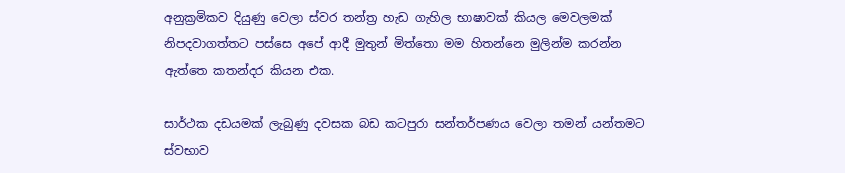අනුක්‍රමිකව දියුණු වෙලා ස්වර තන්ත්‍ර හැඩ ගැහිල භාෂාවක් කියල මෙවලමක් නිපදවාගත්තට පස්සෙ අපේ ආදී මුතුන් මිත්තො මම හිතන්නෙ මුලින්ම කරන්න ඇත්තෙ කතන්දර කියන එක.

සාර්ථක දඩයමක් ලැබුණු දවසක බඩ කටපුරා සන්තර්පණය වෙලා තමන් යන්තමට ස්වභාව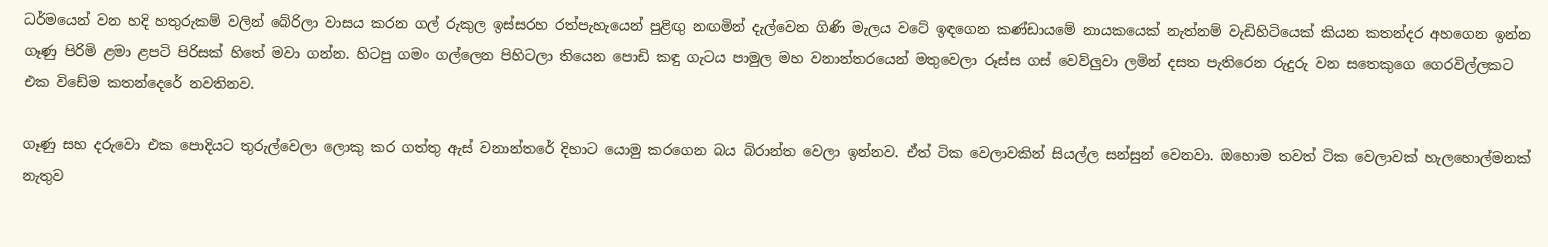ධර්මයෙන් වන හදි හතුරුකම් වලින් බේරිලා වාසය කරන ගල් රුකුල ඉස්සරහ රත්පැහැයෙන් පුළිඟු නඟමින් දැල්වෙන ගිණි මැලය වටේ ඉඳගෙන කණ්ඩායමේ නායකයෙක් නැත්නම් වැඩිහිටියෙක් කියන කතන්දර අහගෙන ඉන්න ගෑණු පිරිමි ළමා ළපටි පිරිසක් හිතේ මවා ගන්න. හිටපු ගමං ගල්ලෙන පිහිටලා තියෙන පොඩි කඳු ගැටය පාමුල මහ වනාන්තරයෙන් මතුවෙලා රූස්ස ගස් වෙව්ලුවා ලමින් දසත පැතිරෙන රුදුරු වන සතෙකුගෙ ගෙරවිල්ලකට එක විඩේම කතන්දෙරේ නවතිනව.

ගෑණු සහ දරුවො එක පොදියට තුරුල්වෙලා ලොකු කර ගත්තු ඇස් වනාන්තරේ දිහාට යොමු කරගෙන බය බිරාන්ත වෙලා ඉන්නව. ඒත් ටික වෙලාවකින් සියල්ල සන්සුන් වෙනවා. ඔහොම තවත් ටික වෙලාවක් හැලහොල්මනක් නැතුව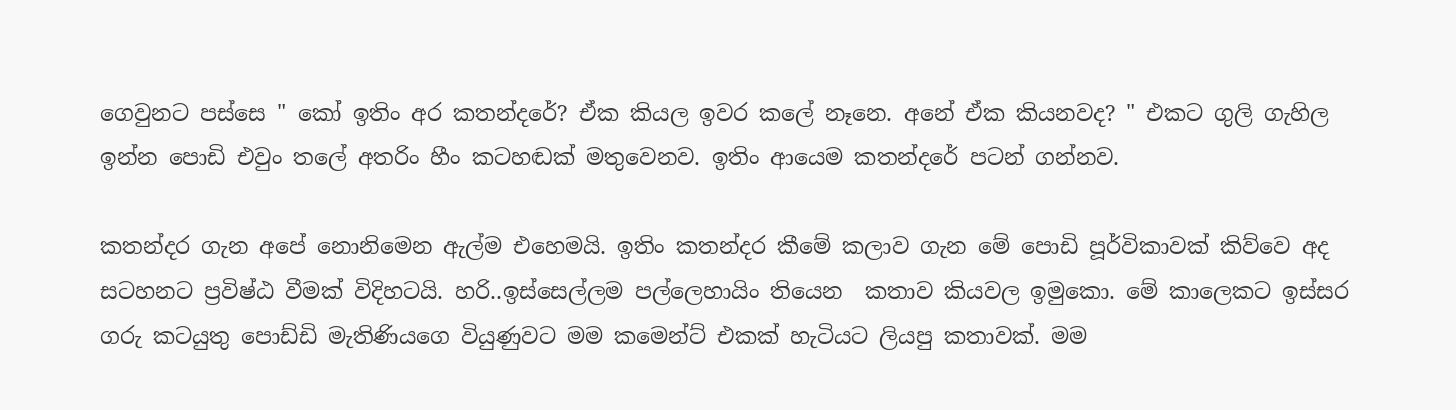ගෙවුනට පස්සෙ " කෝ ඉතිං අර කතන්දරේ? ඒක කියල ඉවර කලේ නෑනෙ. අනේ ඒක කියනවද? " එකට ගුලි ගැහිල ඉන්න පොඩි එවුං තලේ අතරිං හීං කටහඬක් මතුවෙනව. ඉතිං ආයෙම කතන්දරේ පටන් ගන්නව.

කතන්දර ගැන අපේ නොනිමෙන ඇල්ම එහෙමයි. ඉතිං කතන්දර කීමේ කලාව ගැන මේ පොඩි පූර්විකාවක් කිව්වෙ අද සටහනට ප්‍රවිෂ්ඨ වීමක් විදිහටයි. හරි..ඉස්සෙල්ලම පල්ලෙහායිං තියෙන  කතාව කියවල ඉමුකො. මේ කාලෙකට ඉස්සර ගරු කටයුතු පොඩ්ඩි මැතිණියගෙ වියුණුවට මම කමෙන්ට් එකක් හැටියට ලියපු කතාවක්. මම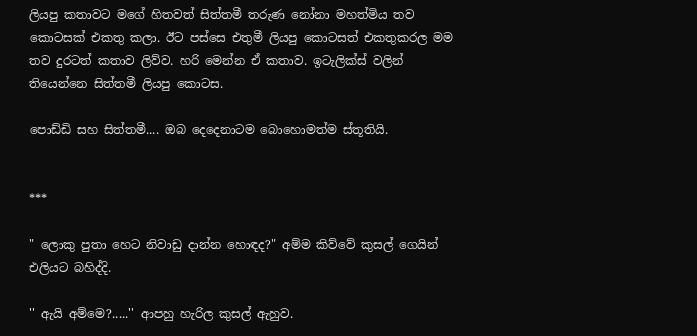ලියපු කතාවට මගේ හිතවත් සිත්තමී තරුණ නෝනා මහත්මිය තව කොටසක් එකතු කලා. ඊට පස්සෙ එතුමී ලියපු කොටසත් එකතුකරල මම තව දුරටත් කතාව ලිව්ව. හරි මෙන්න ඒ කතාව. ඉටැලික්ස් වලින් තියෙන්නෙ සිත්තමී ලියපු කොටස.

පොඩ්ඩි සහ සිත්තමී.... ඔබ දෙදෙනාටම බොහොමත්ම ස්තූතියි.


***

" ලොකු පුතා හෙට නිවාඩු දාන්න හොඳද?" අම්ම කිව්වේ කුසල් ගෙයින් එලියට බහිද්දි.

'' ඇයි අම්මෙ?.....'' ආපහු හැරිල කුසල් ඇහුව.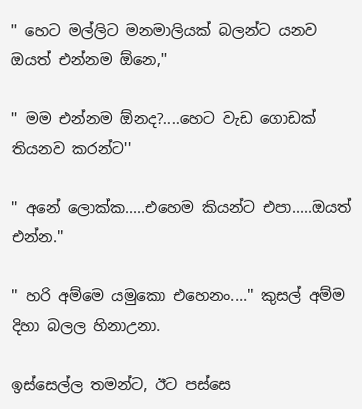'' හෙට මල්ලිට මනමාලියක් බලන්ට යනව ඔයත් එන්නම ඕනෙ,''

'' මම එන්නම ඕනද?....හෙට වැඩ ගොඩක් තියනව කරන්ට''

'' අනේ ලොක්ක.....එහෙම කියන්ට එපා.....ඔයත් එන්න.''

'' හරි අම්මෙ යමුකො එහෙනං....'' කුසල් අම්ම දිහා බලල හිනාඋනා.

ඉස්සෙල්ල තමන්ට, ඊට පස්සෙ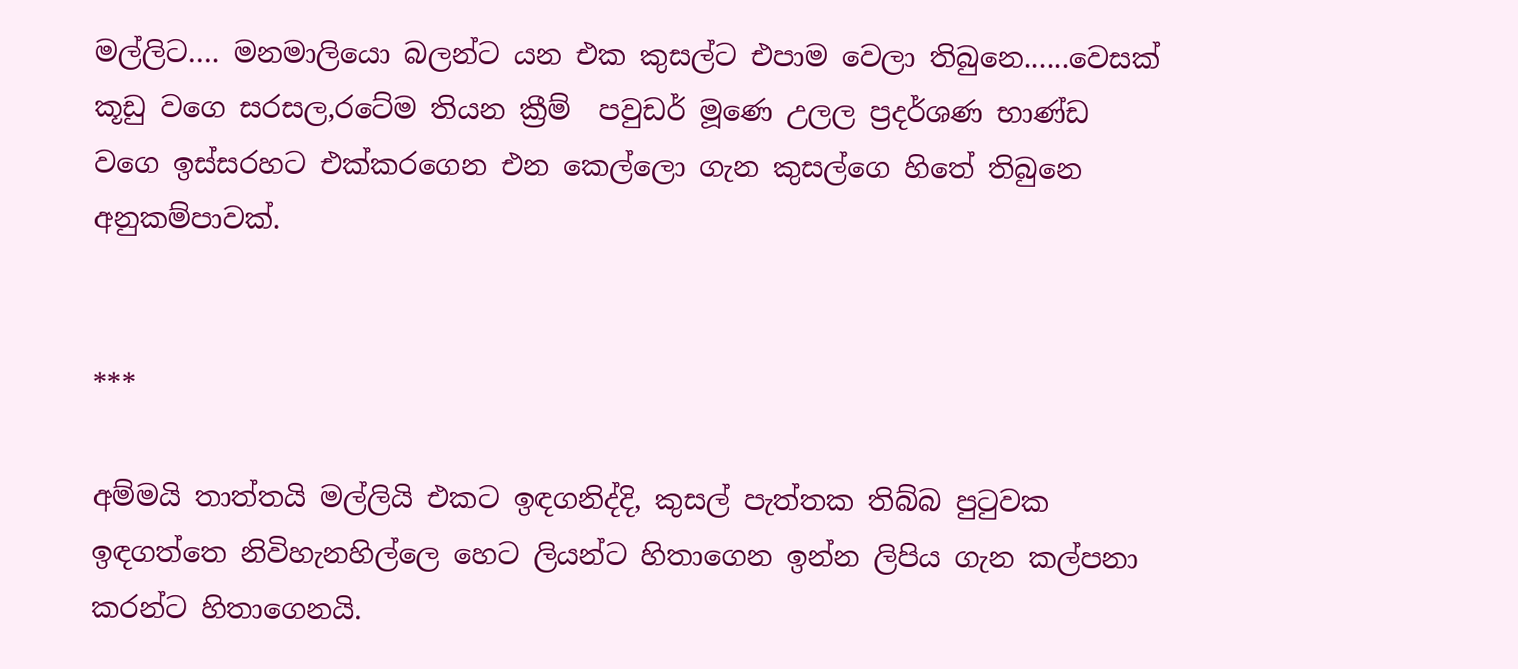මල්ලිට…. මනමාලියො බලන්ට යන එක කුසල්ට එපාම වෙලා තිබුනෙ......වෙසක් කූඩු වගෙ සරසල,රටේම තියන ක්‍රීම්  පවුඩර් මූණෙ උලල ප්‍රදර්ශණ භාණ්ඩ වගෙ ඉස්සරහට එක්කරගෙන එන කෙල්ලො ගැන කුසල්ගෙ හිතේ තිබුනෙ අනුකම්පාවක්.


***

අම්මයි තාත්තයි මල්ලියි එකට ඉඳගනිද්දි, කුසල් පැත්තක තිබ්බ පුටුවක ඉඳගත්තෙ නිවිහැනහිල්ලෙ හෙට ලියන්ට හිතාගෙන ඉන්න ලිපිය ගැන කල්පනා කරන්ට හිතාගෙනයි.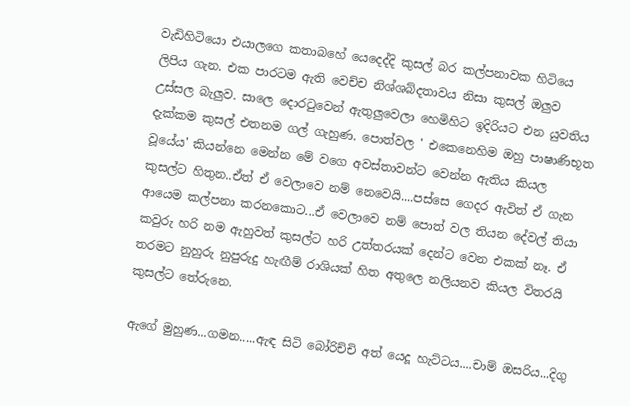වැඩිහිටියො එයාලගෙ කතාබහේ යෙදෙද්දි කුසල් බර කල්පනාවක හිටියෙ ලිපිය ගැන. එක පාරටම ඇති වෙච්ච නිශ්ශබ්දතාවය නිසා කුසල් ඔලුව උස්සල බැලුව. සාලෙ දොරටුවෙන් ඇතුලුවෙලා හෙමිහිට ඉදිරියට එන යුවතිය දැක්කම කුසල් එතනම ගල් ගැහුණ. පොත්වල ' එකෙනෙහිම ඔහු පාෂාණිභූත වූයේය' කියන්නෙ මෙන්න මේ වගෙ අවස්තාවන්ට වෙන්න ඇතිය කියල කුසල්ට හිතුන..ඒත් ඒ වෙලාවෙ නම් නෙවෙයි....පස්සෙ ගෙදර ඇවිත් ඒ ගැන ආයෙම කල්පනා කරනකොට...ඒ වෙලාවෙ නම් පොත් වල තියන දේවල් තියා කවුරු හරි නම ඇහුවත් කුසල්ට හරි උත්තරයක් දෙන්ට වෙන එකක් නෑ. ඒ තරමට නුහුරු නුපුරුදු හැඟීම් රාශියක් හිත අතුලෙ නලියනව කියල විතරයි කුසල්ට තේරුනෙ.

ඇගේ මුහුණ...ගමන.....ඇඳ සිටි බෝරිච්චි අත් යෙදූ හැට්ටය....චාම් ඔසරිය...දිගු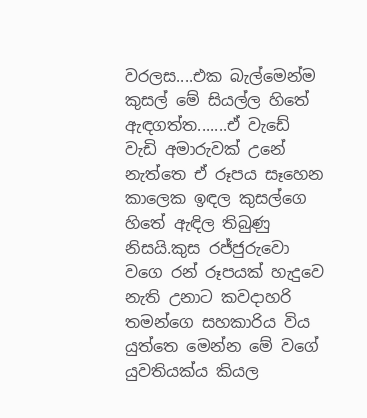වරලස....එක බැල්මෙන්ම කුසල් මේ සියල්ල හිතේ ඇඳගත්ත.......ඒ වැඩේ වැඩි අමාරුවක් උනේ නැත්තෙ ඒ රූපය සෑහෙන කාලෙක ඉඳල කුසල්ගෙ හිතේ ඇඳිල තිබුණු නිසයි.කුස රජ්ජුරුවො වගෙ රන් රූපයක් හැදුවෙ නැති උනාට කවදාහරි තමන්ගෙ සහකාරිය විය යුත්තෙ මෙන්න මේ වගේ යුවතියක්ය කියල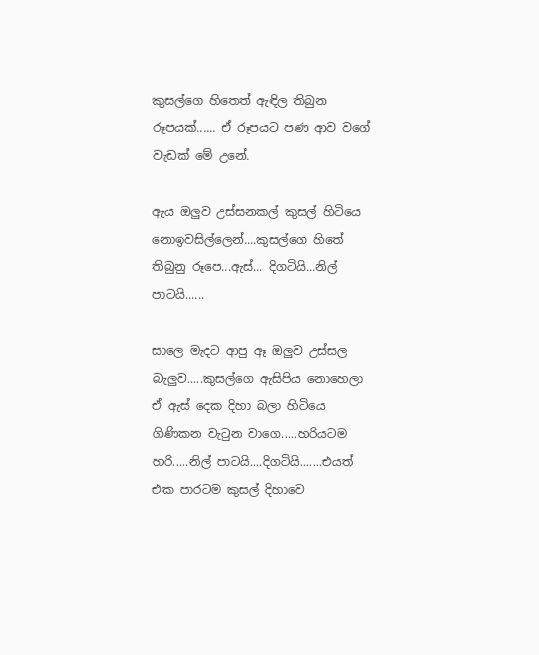කුසල්ගෙ හිතෙත් ඇඳිල තිබුන රූපයක්...... ඒ රූපයට පණ ආව වගේ වැඩක් මේ උනේ.

ඇය ඔලුව උස්සනකල් කුසල් හිටියෙ නොඉවසිල්ලෙන්....කුසල්ගෙ හිතේ තිබුනු රූපෙ...ඇස්... දිගටියි...නිල් පාටයි......

සාලෙ මැදට ආපු ඈ ඔලුව උස්සල බැලුව.....කුසල්ගෙ ඇසිපිය නොහෙලා ඒ ඇස් දෙක දිහා බලා හිටියෙ ගිණිකන වැටුන වාගෙ.....හරියටම හරි.....නිල් පාටයි....දිගටියි.......එයත් එක පාරටම කුසල් දිහාවෙ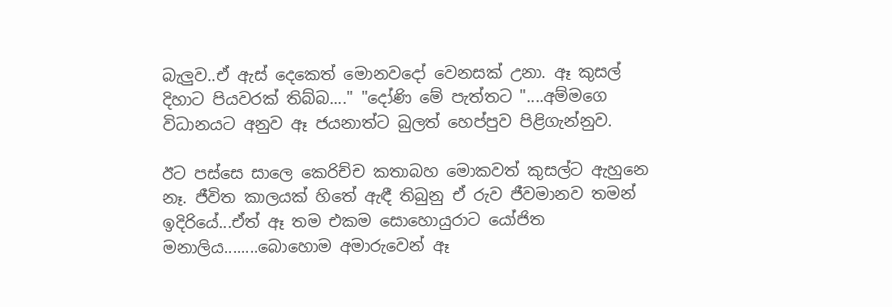බැලුව..ඒ ඇස් දෙකෙත් මොනවදෝ වෙනසක් උනා. ඈ කුසල් දිහාට පියවරක් තිබ්බ...." "දෝණි මේ පැත්තට "....අම්මගෙ විධානයට අනුව ඈ ජයනාත්ට බුලත් හෙප්පුව පිළිගැන්නුව.

ඊට පස්සෙ සාලෙ කෙරිච්ච කතාබහ මොකවත් කුසල්ට ඇහුනෙ නෑ. ජීවිත කාලයක් හිතේ ඇඳී තිබුනු ඒ රුව ජීවමානව තමන් ඉදිරියේ...ඒත් ඈ තම එකම සොහොයුරාට යෝජිත මනාලිය........බොහොම අමාරුවෙන් ඈ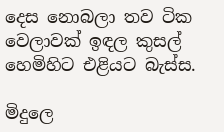දෙස නොබලා තව ටික වෙලාවක් ඉඳල කුසල් හෙමිහිට එළියට බැස්ස.

මිදුලෙ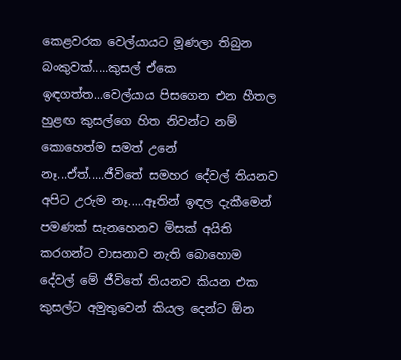කෙළවරක වෙල්යායට මූණලා තිබුන බංකුවක්.....කුසල් ඒකෙ ඉඳගත්ත...වෙල්යාය පිසගෙන එන හීතල හුළඟ කුසල්ගෙ හිත නිවන්ට නම් කොහෙත්ම සමත් උනේ නෑ...ඒත්.....ජීවිතේ සමහර දේවල් තියනව අපිට උරුම නෑ.....ඈතින් ඉඳල දැකීමෙන් පමණක් සැනහෙනව මිසක් අයිති කරගන්ට වාසනාව නැති බොහොම දේවල් මේ ජීවිතේ තියනව කියන එක කුසල්ට අමුතුවෙන් කියල දෙන්ට ඕන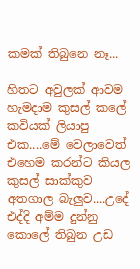කමක් තිබුනෙ නෑ...

හිතට අවුලක් ආවම හැමදාම කුසල් කලේ කවියක් ලියාපු එක....මේ වෙලාවෙත් එහෙම කරන්ට කියල කුසල් සාක්කුව අතගාල බැලුව....උදේ එද්දි අම්ම දුන්නු කොලේ තිබුන උඩ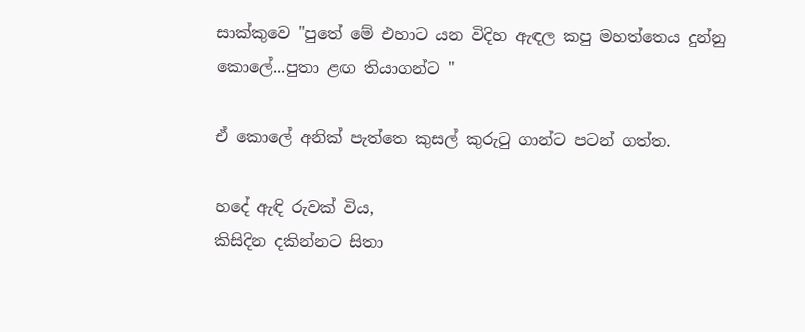සාක්කුවෙ "පුතේ මේ එහාට යන විදිහ ඇඳල කපු මහත්තෙය දුන්නු කොලේ...පුතා ළඟ තියාගන්ට "

ඒ කොලේ අනික් පැත්තෙ කුසල් කුරුටු ගාන්ට පටන් ගත්ත.

හදේ ඇඳි රුවක් විය,
කිසිදින දකින්නට සිතා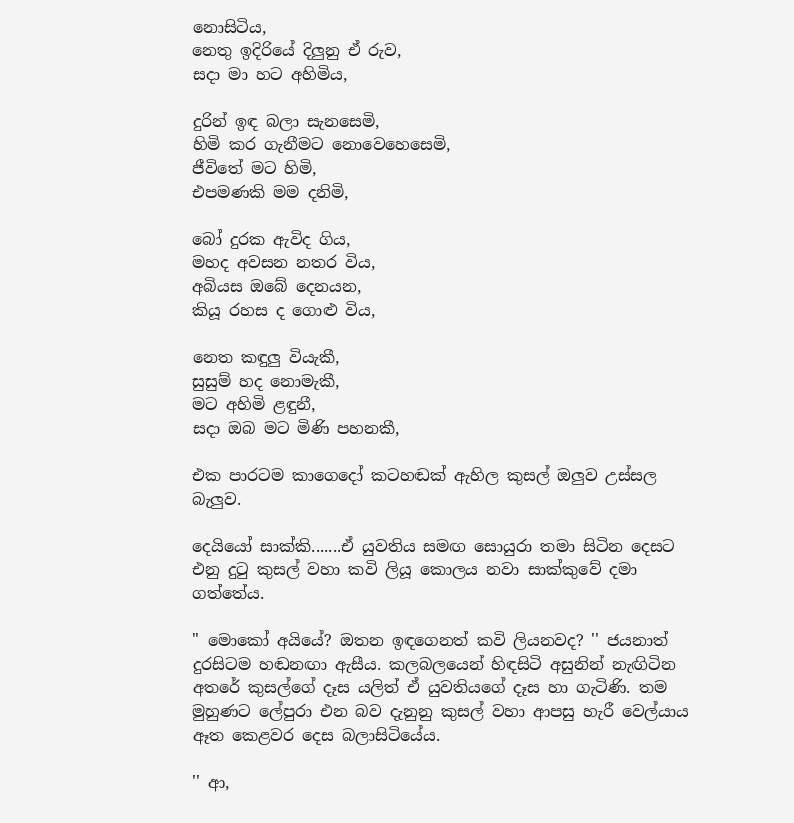නොසිටිය,
නෙතු ඉදිරියේ දිලුනු ඒ රුව,
සදා මා හට අහිමිය,

දුරින් ඉඳ බලා සැනසෙමි,
හිමි කර ගැනීමට නොවෙහෙසෙමි,
ජීවිතේ මට හිමි,
එපමණකි මම දනිමි,

බෝ දුරක ඇවිද ගිය,
මහද අවසන නතර විය,
අබියස ඔබේ දෙනයන,
කියූ රහස ද ගොළු විය,

නෙත කඳුලු වියැකී,
සුසුම් හද නොමැකී,
මට අහිමි ළඳුනී,
සදා ඔබ මට මිණි පහනකී,

එක පාරටම කාගෙදෝ කටහඬක් ඇහිල කුසල් ඔලුව උස්සල බැලුව.

දෙයියෝ සාක්කි.......ඒ යුවතිය සමඟ සොයුරා තමා සිටින දෙසට එනු දුටු කුසල් වහා කවි ලියූ කොලය නවා සාක්කුවේ දමා ගත්තේය.

" මොකෝ අයියේ? ඔතන ඉඳගෙනත් කවි ලියනවද? '' ජයනාත් දුරසිටම හඬනඟා ඇසීය. කලබලයෙන් හිඳසිටි අසුනින් නැඟිටින අතරේ කුසල්ගේ දෑස යලිත් ඒ යුවතියගේ දෑස හා ගැටිණි. තම මුහුණට ලේපුරා එන බව දැනුනු කුසල් වහා ආපසු හැරී වෙල්යාය ඈත කෙළවර දෙස බලාසිටියේය.

'' ආ,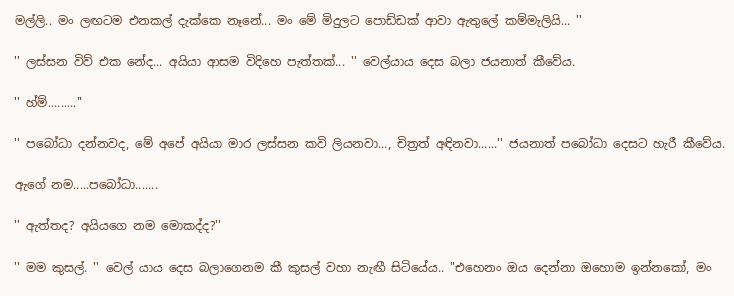මල්ලි.. මං ලඟටම එනකල් දැක්කෙ නෑනේ... මං මේ මිදුලට පොඩ්ඩක් ආවා ඇතුලේ කම්මැලියි... ''

'' ලස්සන විව් එක නේද... අයියා ආසම විදිහෙ පැත්තක්... '' වෙල්යාය දෙස බලා ජයනාත් කීවේය.

'' හ්ම්.........''

'' පබෝධා දන්නවද, මේ අපේ අයියා මාර ලස්සන කවි ලියනවා..., චිත්‍රත් අඳිනවා......'' ජයනාත් පබෝධා දෙසට හැරී කීවේය.

ඇගේ නම.....පබෝධා.......

'' ඇත්තද? අයියගෙ නම මොකද්ද?''

'' මම කුසල්. '' වෙල් යාය දෙස බලාගෙනම කී කුසල් වහා නැඟී සිටියේය.. "එහෙනං ඔය දෙන්නා ඔහොම ඉන්නකෝ, මං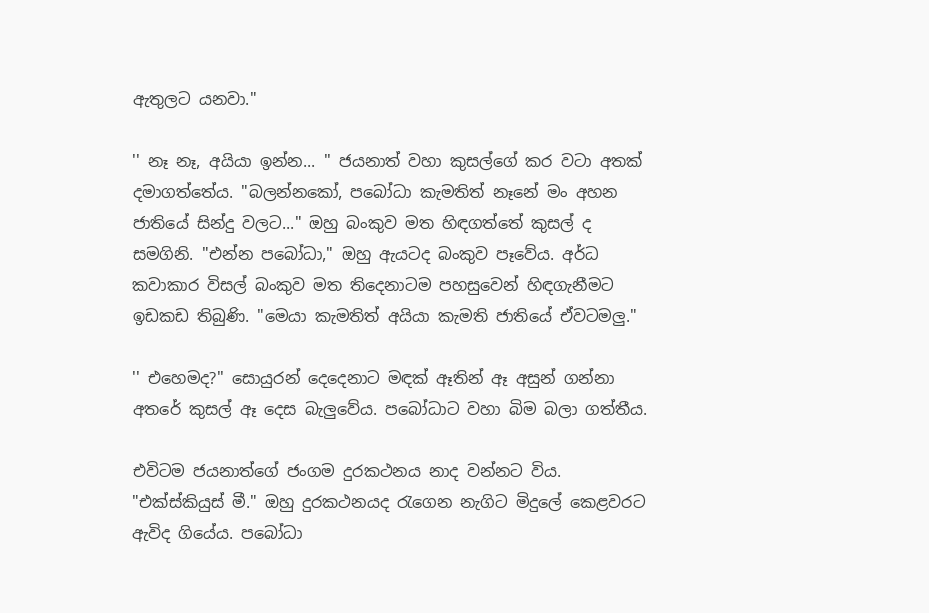ඇතුලට යනවා."

'' නෑ නෑ, අයියා ඉන්න... '' ජයනාත් වහා කුසල්ගේ කර වටා අතක් දමාගත්තේය. "බලන්නකෝ, පබෝධා කැමතිත් නෑනේ මං අහන ජාතියේ සින්දු වලට..." ඔහු බංකුව මත හිඳගත්තේ කුසල් ද සමගිනි. "එන්න පබෝධා," ඔහු ඇයටද බංකුව පෑවේය. අර්ධ කවාකාර විසල් බංකුව මත තිදෙනාටම පහසුවෙන් හිඳගැනීමට ඉඩකඩ තිබුණි. "මෙයා කැමතිත් අයියා කැමති ජාතියේ ඒවටමලු."

'' එහෙමද?'' සොයුරන් දෙදෙනාට මඳක් ඈතින් ඈ අසුන් ගන්නා අතරේ කුසල් ඈ දෙස බැලුවේය. පබෝධාට වහා බිම බලා ගත්තීය.

එවිටම ජයනාත්ගේ ජංගම දුරකථනය නාද වන්නට විය. "එක්ස්කියුස් මී." ඔහු දුරකථනයද රැගෙන නැගිට මිදුලේ කෙළවරට ඇවිද ගියේය. පබෝධා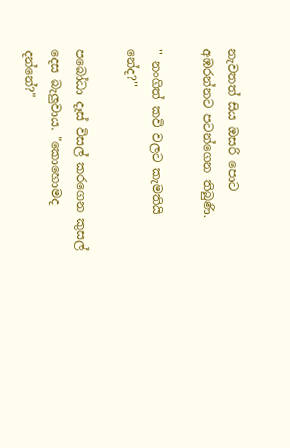නැවතත් සිය ඔසරි පොට අඹරන්නට පටන්ගෙන තිබුණි.

'' නංගිත් කවි වලට කැමතියි නේද?''

පබෝධා දෑස් විසල් කරගෙන කුසල් දෙස බැලුවාය. "කොහොමද දන්නේ?"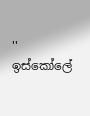'' ඉස්කෝලේ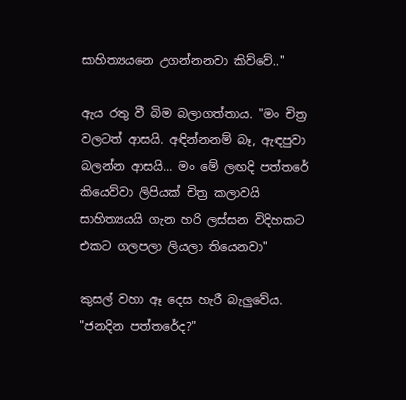සාහිත්‍යයනෙ උගන්නනවා කිව්වේ..''

ඇය රතු වී බිම බලාගත්තාය. "මං චිත්‍ර වලටත් ආසයි. අඳින්නනම් බෑ, ඇඳපුවා බලන්න ආසයි... මං මේ ලඟදි පත්තරේ කියෙව්වා ලිපියක් චිත්‍ර කලාවයි සාහිත්‍යයයි ගැන හරි ලස්සන විදිහකට එකට ගලපලා ලියලා තියෙනවා"

කුසල් වහා ඈ දෙස හැරී බැලුවේය. "ජනදින පත්තරේද?"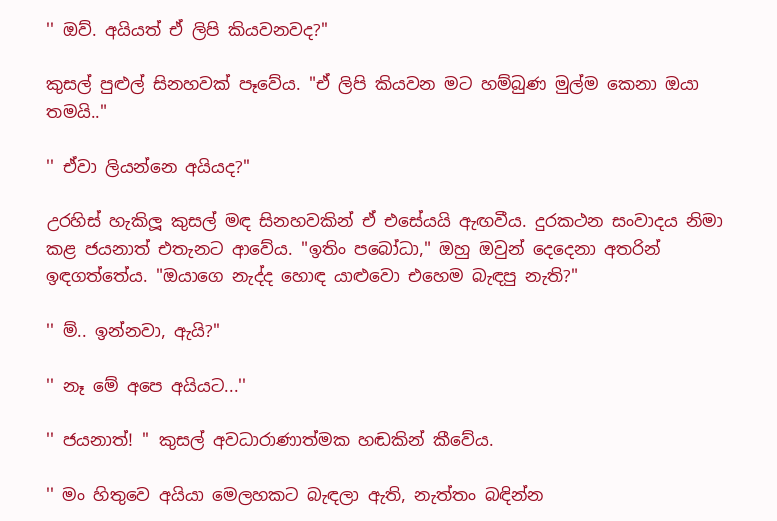'' ඔව්. අයියත් ඒ ලිපි කියවනවද?''

කුසල් පුළුල් සිනහවක් පෑවේය. "ඒ ලිපි කියවන මට හම්බුණ මුල්ම කෙනා ඔයා තමයි.."

'' ඒවා ලියන්නෙ අයියද?''

උරහිස් හැකිලූ කුසල් මඳ සිනහවකින් ඒ එසේයයි ඇඟවීය. දුරකථන සංවාදය නිමා කළ ජයනාත් එතැනට ආවේය. "ඉතිං පබෝධා," ඔහු ඔවුන් දෙදෙනා අතරින් ඉඳගත්තේය. "ඔයාගෙ නැද්ද හොඳ යාළුවො එහෙම බැඳපු නැති?"

'' ම්.. ඉන්නවා, ඇයි?''

'' නෑ මේ අපෙ අයියට...''

'' ජයනාත්! '' කුසල් අවධාරාණාත්මක හඬකින් කීවේය.

'' මං හිතුවෙ අයියා මෙලහකට බැඳලා ඇති, නැත්තං බඳින්න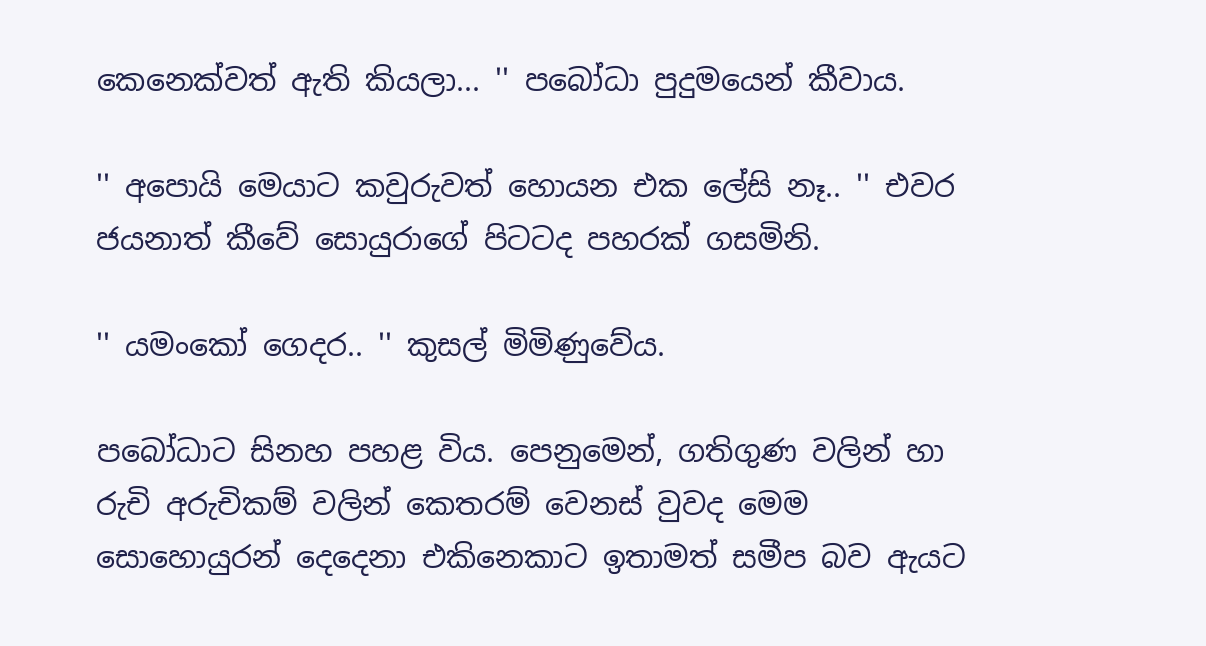කෙනෙක්වත් ඇති කියලා... '' පබෝධා පුදුමයෙන් කීවාය.

'' අපොයි මෙයාට කවුරුවත් හොයන එක ලේසි නෑ.. '' එවර ජයනාත් කීවේ සොයුරාගේ පිටටද පහරක් ගසමිනි.

'' යමංකෝ ගෙදර.. '' කුසල් මිමිණුවේය.

පබෝධාට සිනහ පහළ විය. පෙනුමෙන්, ගතිගුණ වලින් හා රුචි අරුචිකම් වලින් කෙතරම් වෙනස් වුවද මෙම සොහොයුරන් දෙදෙනා එකිනෙකාට ඉතාමත් සමීප බව ඇයට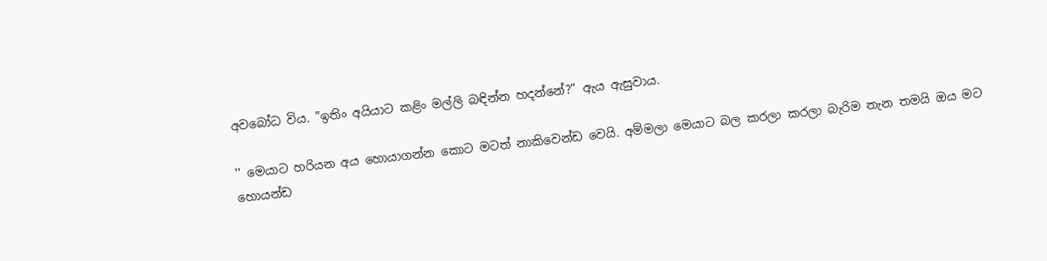අවබෝධ විය. "ඉතිං අයියාට කළිං මල්ලි බඳින්න හදන්නේ?" ඇය ඇසුවාය.

'' මෙයාට හරියන අය හොයාගන්න කොට මටත් නාකිවෙන්ඩ වෙයි. අම්මලා මෙයාට බල කරලා කරලා බැරිම තැන තමයි ඔය මට හොයන්ඩ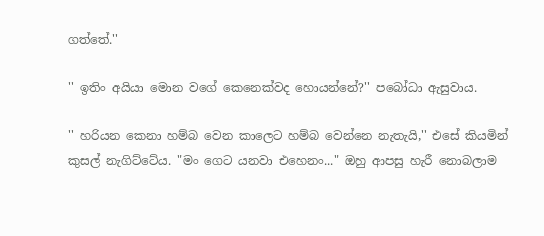ගත්තේ.''

'' ඉතිං අයියා මොන වගේ කෙනෙක්වද හොයන්නේ?'' පබෝධා ඇසුවාය.

'' හරියන කෙනා හම්බ වෙන කාලෙට හම්බ වෙන්නෙ නැතැයි,'' එසේ කියමින් කුසල් නැගිට්ටේය. "මං ගෙට යනවා එහෙනං..." ඔහු ආපසු හැරී නොබලාම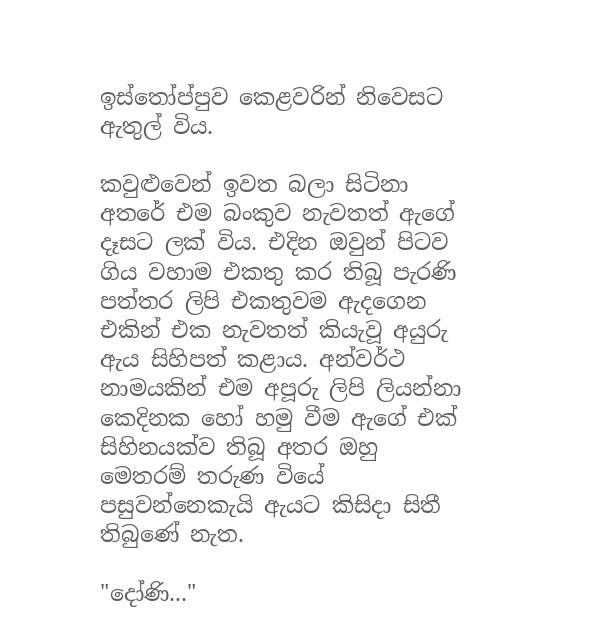ඉස්තෝප්පුව කෙළවරින් නිවෙසට ඇතුල් විය.

කවුළුවෙන් ඉවත බලා සිටිනා අතරේ එම බංකුව නැවතත් ඇගේ දෑසට ලක් විය. එදින ඔවුන් පිටව ගිය වහාම එකතු කර තිබූ පැරණි පත්තර ලිපි එකතුවම ඇදගෙන එකින් එක නැවතත් කියැවූ අයුරු ඇය සිහිපත් කළාය. අන්වර්ථ නාමයකින් එම අපූරු ලිපි ලියන්නා කෙදිනක හෝ හමු වීම ඇගේ එක් සිහිනයක්ව තිබූ අතර ඔහු මෙතරම් තරුණ වියේ පසුවන්නෙකැයි ඇයට කිසිදා සිතී තිබුණේ නැත.

"දෝණි..."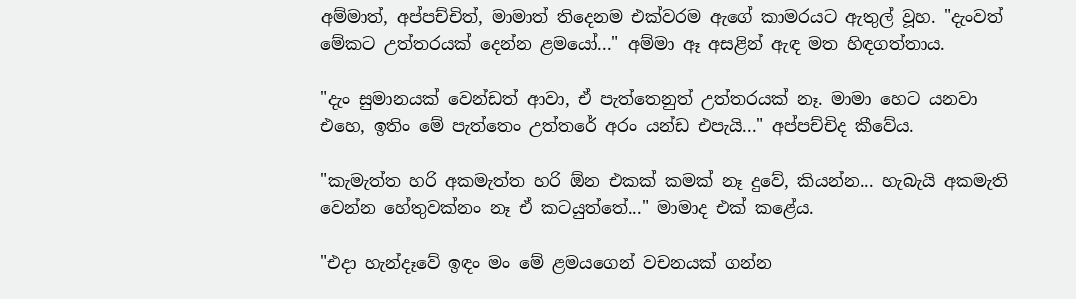අම්මාත්, අප්පච්චිත්, මාමාත් තිදෙනම එක්වරම ඇගේ කාමරයට ඇතුල් වූහ. "දැංවත් මේකට උත්තරයක් දෙන්න ළමයෝ..." අම්මා ඈ අසළින් ඇඳ මත හිඳගත්තාය.

"දැං සුමානයක් වෙන්ඩත් ආවා, ඒ පැත්තෙනුත් උත්තරයක් නෑ. මාමා හෙට යනවා එහෙ, ඉතිං මේ පැත්තෙං උත්තරේ අරං යන්ඩ එපැයි..." අප්පච්චිද කීවේය.

"කැමැත්ත හරි අකමැත්ත හරි ඕන එකක් කමක් නෑ දුවේ, කියන්න... හැබැයි අකමැති වෙන්න හේතුවක්නං නෑ ඒ කටයුත්තේ..." මාමාද එක් කළේය.

"එදා හැන්දෑවේ ඉඳං මං මේ ළමයගෙන් වචනයක් ගන්න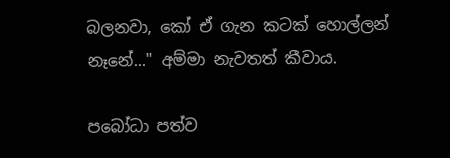බලනවා, කෝ ඒ ගැන කටක් හොල්ලන් නෑනේ..." අම්මා නැවතත් කීවාය.

පබෝධා පත්ව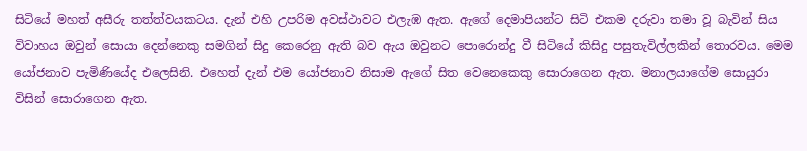සිටියේ මහත් අසීරු තත්ත්වයකටය. දැන් එහි උපරිම අවස්ථාවට එලැඹ ඇත. ඇගේ දෙමාපියන්ට සිටි එකම දරුවා තමා වූ බැවින් සිය විවාහය ඔවුන් සොයා දෙන්නෙකු සමගින් සිදු කෙරෙනු ඇති බව ඇය ඔවුනට පොරොන්දු වී සිටියේ කිසිදු පසුතැවිල්ලකින් තොරවය. මෙම යෝජනාව පැමිණියේද එලෙසිනි. එහෙත් දැන් එම යෝජනාව නිසාම ඇගේ සිත වෙනෙකෙකු සොරාගෙන ඇත. මනාලයාගේම සොයුරා විසින් සොරාගෙන ඇත.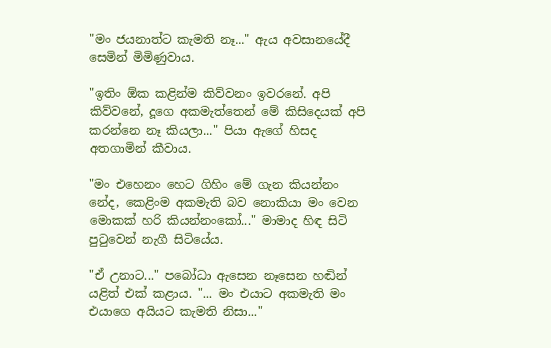"මං ජයනාත්ට කැමති නෑ..." ඇය අවසානයේදී සෙමින් මිමිණුවාය.

"ඉතිං ඕක කළින්ම කිව්වනං ඉවරනේ. අපි කිව්වනේ, දූගෙ අකමැත්තෙන් මේ කිසිදෙයක් අපි කරන්නෙ නෑ කියලා..." පියා ඇගේ හිසද අතගාමින් කීවාය.

"මං එහෙනං හෙට ගිහිං මේ ගැන කියන්නං නේද, කෙළිංම අකමැති බව නොකියා මං වෙන මොකක් හරි කියන්නංකෝ..." මාමාද හිඳ සිටි පුටුවෙන් නැගී සිටියේය.

"ඒ උනාට..." පබෝධා ඇසෙන නෑසෙන හඬින් යළිත් එක් කළාය. "... මං එයාට අකමැති මං එයාගෙ අයියට කැමති නිසා..."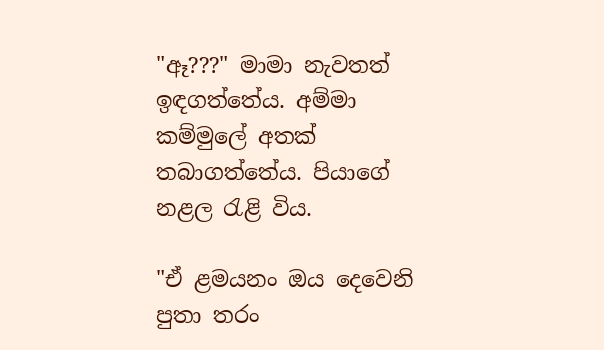"ඈ???" මාමා නැවතත් ඉඳගත්තේය. අම්මා කම්මුලේ අතක් තබාගත්තේය. පියාගේ නළල රැළි විය.

"ඒ ළමයනං ඔය දෙවෙනි පුතා තරං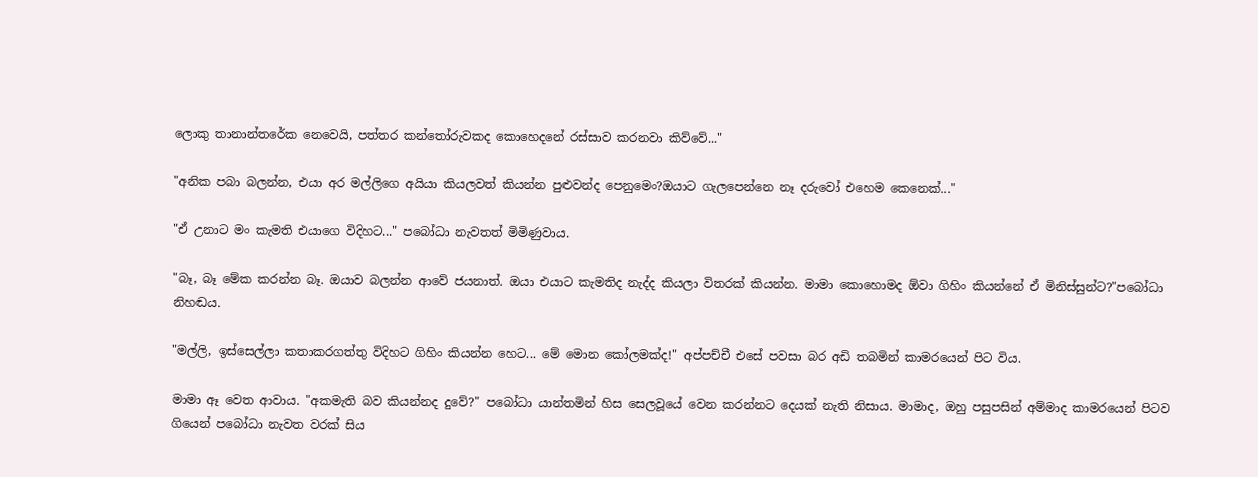ලොකු තානාන්තරේක නෙවෙයි, පත්තර කන්තෝරුවකද කොහෙදනේ රස්සාව කරනවා කිව්වේ..."

"අනික පබා බලන්න, එයා අර මල්ලිගෙ අයියා කියලවත් කියන්න පුළුවන්ද පෙනුමෙං?ඔයාට ගැලපෙන්නෙ නෑ දරුවෝ එහෙම කෙනෙක්..."

"ඒ උනාට මං කැමති එයාගෙ විදිහට..." පබෝධා නැවතත් මිමිණුවාය.

"බෑ, බෑ මේක කරන්න බෑ. ඔයාව බලන්න ආවේ ජයනාත්. ඔයා එයාට කැමතිද නැද්ද කියලා විතරක් කියන්න. මාමා කොහොමද ඕවා ගිහිං කියන්නේ ඒ මිනිස්සුන්ට?"පබෝධා නිහඬය.

"මල්ලි, ඉස්සෙල්ලා කතාකරගත්තු විදිහට ගිහිං කියන්න හෙට... මේ මොන කෝලමක්ද!" අප්පච්චී එසේ පවසා බර අඩි තබමින් කාමරයෙන් පිට විය.

මාමා ඈ වෙත ආවාය. "අකමැති බව කියන්නද දුවේ?" පබෝධා යාන්තමින් හිස සෙලවූයේ වෙන කරන්නට දෙයක් නැති නිසාය. මාමාද, ඔහු පසුපසින් අම්මාද කාමරයෙන් පිටව ගියෙන් පබෝධා නැවත වරක් සිය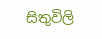සිතුවිලි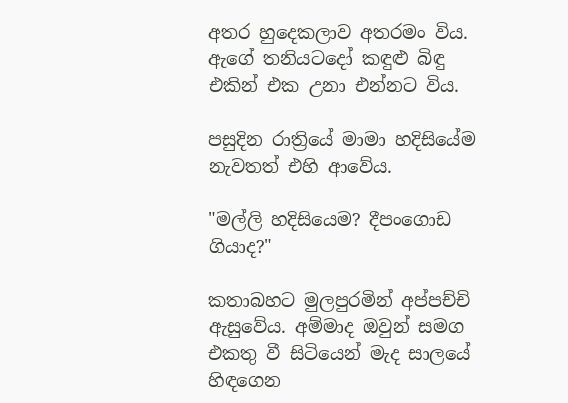අතර හුදෙකලාව අතරමං විය. ඇගේ තනියටදෝ කඳුළු බිඳු එකින් එක උනා එන්නට විය.

පසුදින රාත්‍රියේ මාමා හදිසියේම නැවතත් එහි ආවේය.

"මල්ලි හදිසියෙම? දීපංගොඩ ගියාද?"

කතාබහට මුලපුරමින් අප්පච්චි ඇසුවේය. අම්මාද ඔවුන් සමග එකතු වී සිටියෙන් මැද සාලයේ හිඳගෙන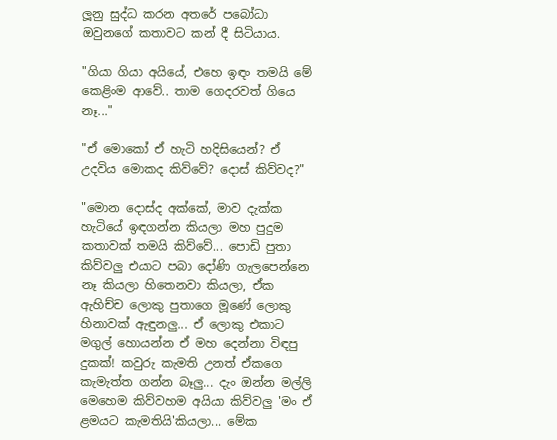ලූනු සුද්ධ කරන අතරේ පබෝධා ඔවුනගේ කතාවට කන් දී සිටියාය.

"ගියා ගියා අයියේ, එහෙ ඉඳං තමයි මේ කෙළිංම ආවේ.. තාම ගෙදරවත් ගියෙ නෑ..."

"ඒ මොකෝ ඒ හැටි හදිසියෙන්? ඒ උදවිය මොකද කිව්වේ? දොස් කිව්වද?"

"මොන දොස්ද අක්කේ, මාව දැක්ක හැටියේ ඉඳගන්න කියලා මහ පුදුම කතාවක් තමයි කිව්වේ... පොඩි පුතා කිව්වලු එයාට පබා දෝණි ගැලපෙන්නෙ නෑ කියලා හිතෙනවා කියලා, ඒක ඇහිච්ච ලොකු පුතාගෙ මූණේ ලොකු හිනාවක් ඇඳුනලු... ඒ ලොකු එකාට මගුල් හොයන්න ඒ මහ දෙන්නා විඳපු දුකක්! කවුරු කැමති උනත් ඒකගෙ කැමැත්ත ගන්න බෑලු... දැං ඔන්න මල්ලි මෙහෙම කිව්වහම අයියා කිව්වලු 'මං ඒ ළමයට කැමතියි'කියලා... මේක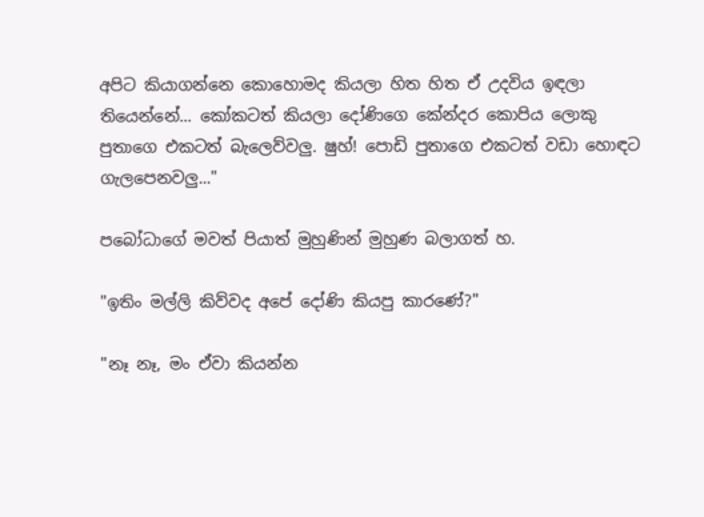අපිට කියාගන්නෙ කොහොමද කියලා හිත හිත ඒ උදවිය ඉඳලා තියෙන්නේ... කෝකටත් කියලා දෝණිගෙ කේන්දර කොපිය ලොකු පුතාගෙ එකටත් බැලෙව්වලු. ෂුහ්! පොඩි පුතාගෙ එකටත් වඩා හොඳට ගැලපෙනවලු..."

පබෝධාගේ මවත් පියාත් මුහුණින් මුහුණ බලාගත් හ.

"ඉතිං මල්ලි කිව්වද අපේ දෝණි කියපු කාරණේ?"

"නෑ නෑ, මං ඒවා කියන්න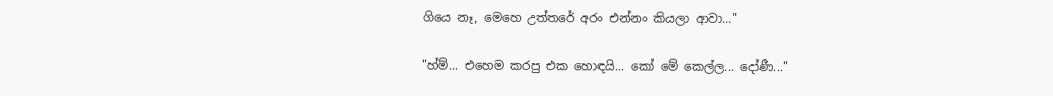ගියෙ නෑ, මෙහෙ උත්තරේ අරං එන්නං කියලා ආවා..."

"හ්ම්... එහෙම කරපු එක හොඳයි... කෝ මේ කෙල්ල... දෝණී..."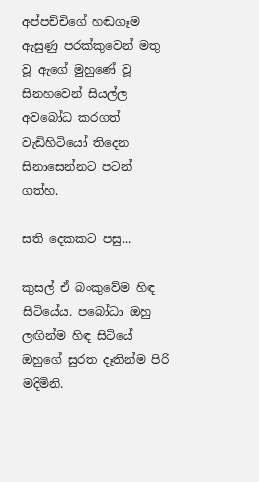අප්පච්චිගේ හඬගෑම ඇසුණු පරක්කුවෙන් මතු වූ ඇගේ මුහුණේ වූ සිනහවෙන් සියල්ල අවබෝධ කරගත් වැඩිහිටියෝ තිදෙන සිනාසෙන්නට පටන් ගත්හ.

සති දෙකකට පසු...

කුසල් ඒ බංකුවේම හිඳ සිටියේය. පබෝධා ඔහු ලඟින්ම හිඳ සිටියේ ඔහුගේ සුරත දෑතින්ම පිරි මදිමිනි.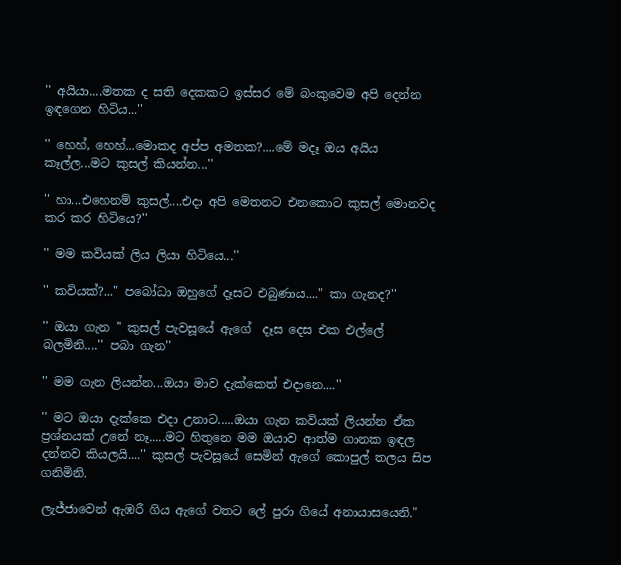'' අයියා....මතක ද සති දෙකකට ඉස්සර මේ බංකුවෙම අපි දෙන්න ඉඳගෙන හිටිය...''

'' හෙහ්, හෙහ්...මොකද අප්ප අමතක?....මේ මදෑ ඔය අයිය කෑල්ල...මට කුසල් කියන්න...''

'' හා...එහෙනම් කුසල්....එදා අපි මෙතනට එනකොට කුසල් මොනවද කර කර හිටියෙ?''

'' මම කවියක් ලිය ලියා හිටියෙ...''

'' කවියක්?..." පබෝධා ඔහුගේ දෑසට එබුණාය...." කා ගැනද?''

'' ඔයා ගැන '' කුසල් පැවසූයේ ඇගේ  දෑස දෙස එක එල්ලේ බලමිනි....'' පබා ගැන''

'' මම ගැන ලියන්න...ඔයා මාව දැක්කෙත් එදානෙ....''

'' මට ඔයා දැක්කෙ එදා උනාට.....ඔයා ගැන කවියක් ලියන්න ඒක ප්‍රශ්නයක් උනේ නෑ.....මට හිතුනෙ මම ඔයාව ආත්ම ගානක ඉඳල දන්නව කියලයි....'' කුසල් පැවසූයේ සෙමින් ඇගේ කොපුල් තලය සිප ගනිමිනි.

ලැජ්ජාවෙන් ඇඹරී ගිය ඇගේ වතට ලේ පුරා ගියේ අනායාසයෙනි."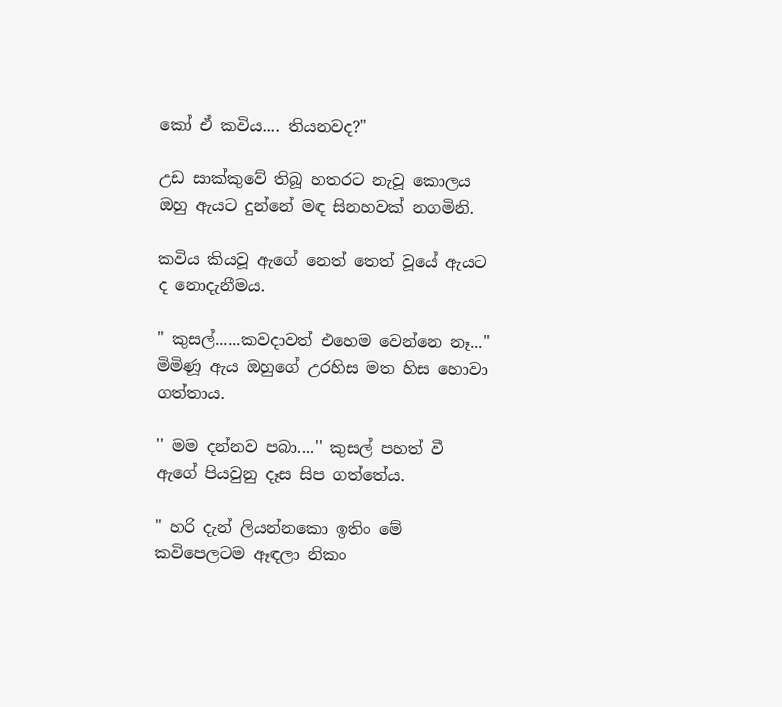කෝ ඒ කවිය.... තියනවද?"

උඩ සාක්කුවේ තිබූ හතරට නැවූ කොලය ඔහු ඇයට දුන්නේ මඳ සිනහවක් නගමිනි.

කවිය කියවූ ඇගේ නෙත් තෙත් වූයේ ඇයට ද නොදැනීමය.

" කුසල්......කවදාවත් එහෙම වෙන්නෙ නෑ...'' මිමිණූ ඇය ඔහුගේ උරහිස මත හිස හොවා ගත්තාය.

'' මම දන්නව පබා....'' කුසල් පහත් වී ඇගේ පියවුනු දෑස සිප ගත්තේය.

" හරි දැන් ලියන්නකො ඉතිං මේ කවිපෙලටම ඈඳලා නිකං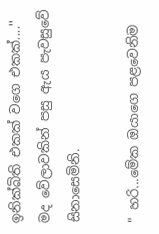ඉනික්බිති එකක් වගෙ එකක්....'' මද වේලාවකින් පසු ඇය පැවසුවේ සිනාසෙමිනි.

" හරි...මේක ඔයාගෙ පළවෙනිම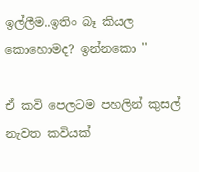ඉල්ලීම..ඉතිං බෑ කියල කොහොමද? ඉන්නකො ''

ඒ කවි පෙලටම පහලින් කුසල් නැවත කවියක්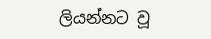ලියන්නට වූ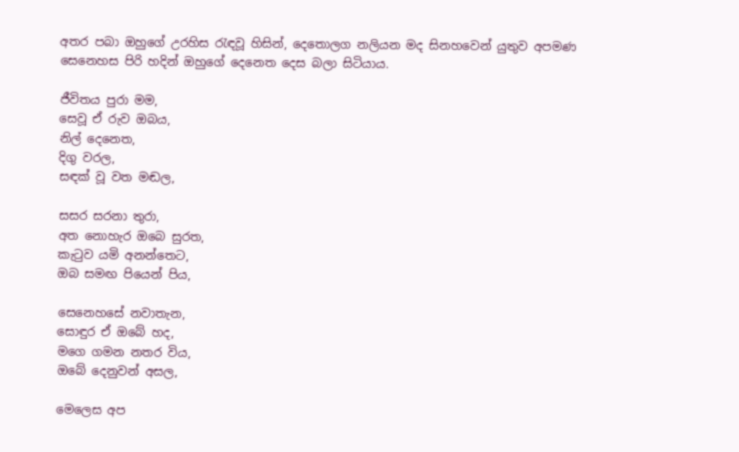අතර පබා ඔහුගේ උරහිස රැඳවූ හිසින්, දෙතොලග නලියන මද සිනහවෙන් යුතුව අපමණ සෙනෙහස පිරි හදින් ඔහුගේ දෙනෙත දෙස බලා සිටියාය.

ජීවිතය පුරා මම,
සෙවූ ඒ රුව ඔබය,
නිල් දෙනෙත,
දිගු වරල,
සඳක් වූ වත මඬල,

සසර සරනා තුරා,
අත නොහැර ඔබෙ සුරත,
කැටුව යමි අනන්තෙට,
ඔබ සමඟ පියෙන් පිය,

සෙනෙහසේ නවාතැන,
සොඳුර ඒ ඔබේ හද,
මගෙ ගමන නතර විය,
ඔබේ දෙනුවන් අසල,

මෙලෙස අප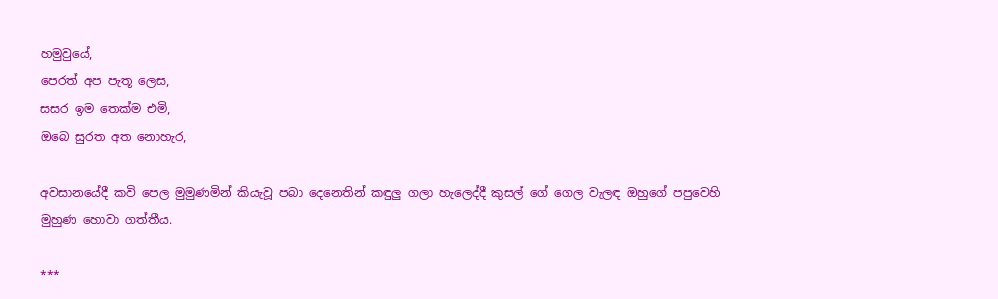හමුවුයේ,
පෙරත් අප පැතූ ලෙස,
සසර ඉම තෙක්ම එමි,
ඔබෙ සුරත අත නොහැර,

අවසානයේදී කවි පෙල මුමුණමින් කියැවූ පබා දෙනෙතින් කඳුලු ගලා හැලෙද්දී කුසල් ගේ ගෙල වැලඳ ඔහුගේ පපුවෙහි මුහුණ හොවා ගත්තීය.

***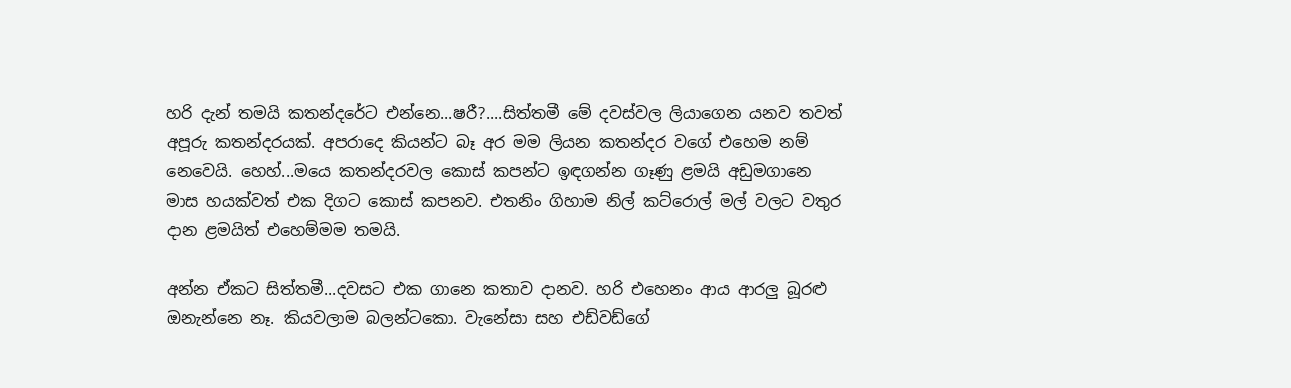හරි දැන් තමයි කතන්දරේට එන්නෙ...ෂරී?....සිත්තමී මේ දවස්වල ලියාගෙන යනව තවත් අපූරු කතන්දරයක්. අපරාදෙ කියන්ට බෑ අර මම ලියන කතන්දර වගේ එහෙම නම් නෙවෙයි. හෙහ්...මයෙ කතන්දරවල කොස් කපන්ට ඉඳගන්න ගෑණු ළමයි අඩුමගානෙ මාස හයක්වත් එක දිගට කොස් කපනව. එතනිං ගිහාම නිල් කට්රොල් මල් වලට වතුර දාන ළමයිත් එහෙම්මම තමයි.

අන්න ඒකට සිත්තමී...දවසට එක ගානෙ කතාව දානව. හරි එහෙනං ආය ආරලු බූරළු ඔනැන්නෙ නෑ. කියවලාම බලන්ටකො. වැනේසා සහ එඩ්වඩ්ගේ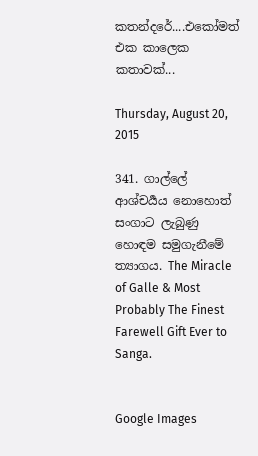කතන්දරේ....එකෝමත් එක කාලෙක කතාවක්...

Thursday, August 20, 2015

341. ගාල්ලේ ආශ්චර්‍යය නොහොත් සංගාට ලැබුණු හොඳම සමුගැනීමේ ත්‍යාගය. The Miracle of Galle & Most Probably The Finest Farewell Gift Ever to Sanga.


Google Images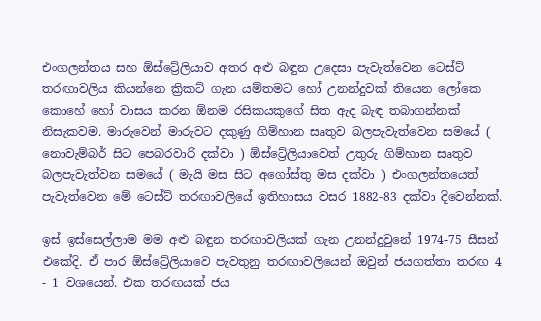එංගලන්තය සහ ඕස්ට්‍රේලියාව අතර අළු බඳුන උදෙසා පැවැත්වෙන ටෙස්ට් තරඟාවලිය කියන්නෙ ක්‍රිකට් ගැන යම්තමට හෝ උනන්දුවක් තියෙන ලෝකෙ කොහේ හෝ වාසය කරන ඕනම රසිකයකුගේ සිත ඇද බැඳ තබාගන්නක් නිසැකවම. මාරුවෙන් මාරුවට දකුණු ගිම්හාන සෘතුව බලපැවැත්වෙන සමයේ ( නොවැම්බර් සිට පෙබරවාරි දක්වා ) ඕස්ට්‍රේලියාවෙත් උතුරු ගිම්හාන සෘතුව බලපැවැත්වන සමයේ ( මැයි මස සිට අගෝස්තු මස දක්වා ) එංගලන්තයෙත් පැවැත්වෙන මේ ටෙස්ට් තරඟාවලියේ ඉතිහාසය වසර 1882-83 දක්වා දිවෙන්නක්.

ඉස් ඉස්සෙල්ලාම මම අළු බඳුන තරඟාවලියක් ගැන උනන්දුවුනේ 1974-75 සීසන් එකේදි. ඒ පාර ඕස්ට්‍රේලියාවෙ පැවතුනු තරඟාවලියෙන් ඔවුන් ජයගත්තා තරඟ 4 - 1 වශයෙන්. එක තරඟයක් ජය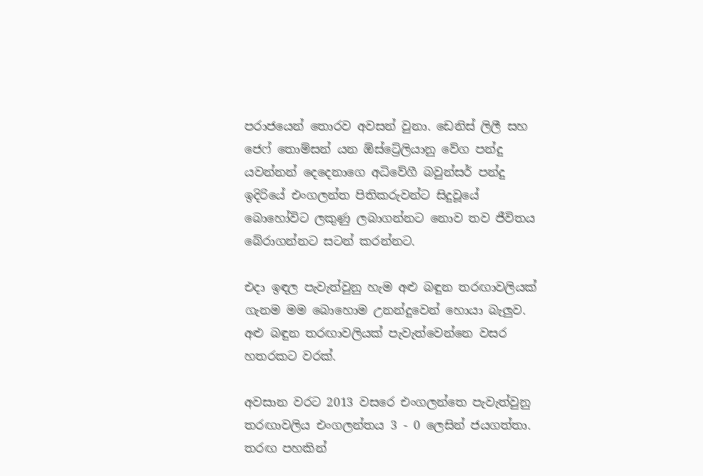පරාජයෙන් තොරව අවසන් වුනා. ඩෙනිස් ලිලී සහ ජෙෆ් තොම්සන් යන ඕස්ට්‍රේලියානු වේග පන්දු යවන්නන් දෙදෙනාගෙ අධිවේගී බවුන්සර් පන්දු ඉදිරියේ එංගලන්ත පිතිකරුවන්ට සිදුවූයේ බොහෝවිට ලකුණු ලබාගන්නට නොව තව ජීවිතය බේරාගන්නට සටන් කරන්නට.

එදා ඉඳල පැවැත්වුනු හැම අළු බඳුන තරඟාවලියක් ගැනම මම බොහොම උනන්දුවෙන් හොයා බැලුව. අළු බඳුන තරඟාවලියක් පැවැත්වෙන්නෙ වසර හතරකට වරක්.

අවසාන වරට 2013 වසරෙ එංගලන්තෙ පැවැත්වුනු තරඟාවලිය එංගලන්තය 3 - 0 ලෙසින් ජයගත්තා. තරඟ පහකින්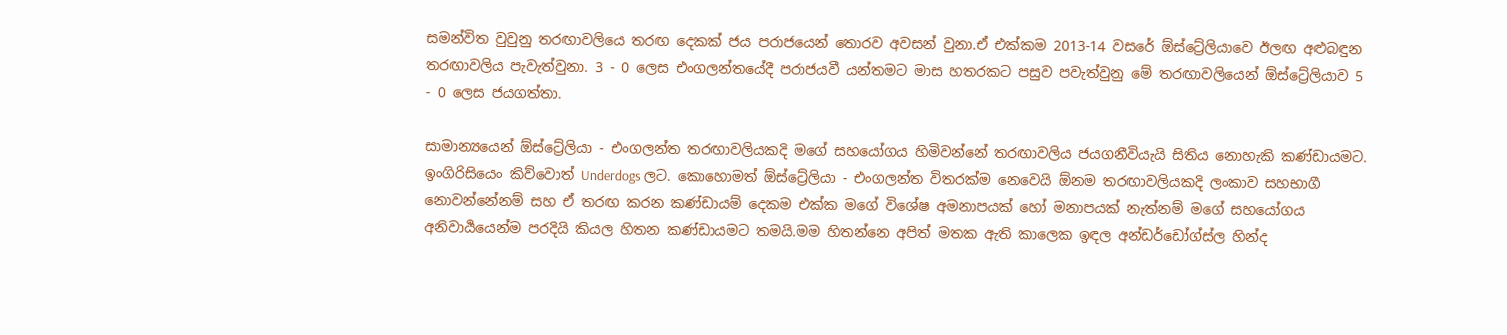සමන්විත වුවුනු තරඟාවලියෙ තරඟ දෙකක් ජය පරාජයෙන් තොරව අවසන් වුනා.ඒ එක්කම 2013-14 වසරේ ඕස්ට්‍රේලියාවෙ ඊලඟ අළුබඳුන තරඟාවලිය පැවැත්වුනා. 3 - 0 ලෙස එංගලන්තයේදී පරාජයවී යන්තමට මාස හතරකට පසුව පවැත්වුනු මේ තරඟාවලියෙන් ඕස්ට්‍රේලියාව 5 - 0 ලෙස ජයගත්තා.

සාමාන්‍යයෙන් ඕස්ට්‍රේලියා - එංගලන්ත තරඟාවලියකදි මගේ සහයෝගය හිමිවන්නේ තරඟාවලිය ජයගනීවියැයි සිතිය නොහැකි කණ්ඩායමට. ඉංගිරිසියෙං කිව්වොත් Underdogs ලට. කොහොමත් ඕස්ට්‍රේලියා - එංගලන්ත විතරක්ම නෙවෙයි ඕනම තරඟාවලියකදි ලංකාව සහභාගී නොවන්නේනම් සහ ඒ තරඟ කරන කණ්ඩායම් දෙකම එක්ක මගේ විශේෂ අමනාපයක් හෝ මනාපයක් නැත්නම් මගේ සහයෝගය අනිවාර්‍යයෙන්ම පරදියි කියල හිතන කණ්ඩායමට තමයි.මම හිතන්නෙ අපිත් මතක ඇති කාලෙක ඉඳල අන්ඩර්ඩෝග්ස්ල හින්ද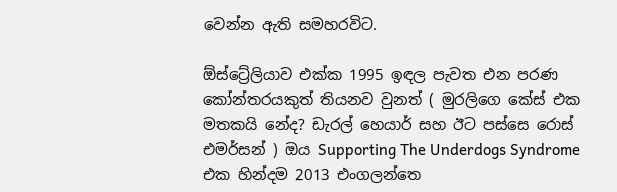වෙන්න ඇති සමහරවිට.

ඕස්ට්‍රේලියාව එක්ක 1995 ඉඳල පැවත එන පරණ කෝන්තරයකුත් තියනව වුනත් ( මුරලිගෙ කේස් එක මතකයි නේද? ඩැරල් හෙයාර් සහ ඊට පස්සෙ රොස් එමර්සන් ) ඔය Supporting The Underdogs Syndrome එක හින්දම 2013 එංගලන්තෙ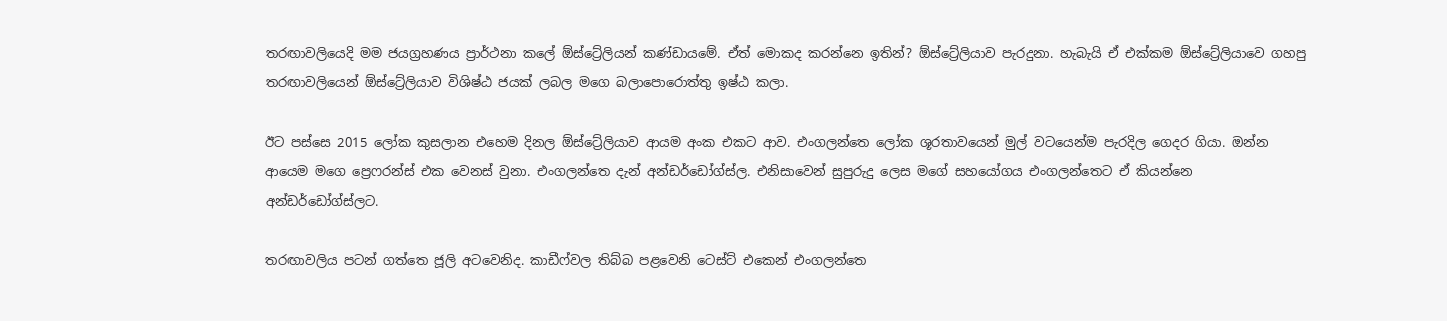තරඟාවලියෙදි මම ජයග්‍රහණය ප්‍රාර්ථනා කලේ ඕස්ට්‍රේලියන් කණ්ඩායමේ. ඒත් මොකද කරන්නෙ ඉතින්? ඕස්ට්‍රේලියාව පැරදුනා. හැබැයි ඒ එක්කම ඕස්ට්‍රේලියාවෙ ගහපු තරඟාවලියෙන් ඕස්ට්‍රේලියාව විශිෂ්ඨ ජයක් ලබල මගෙ බලාපොරොත්තු ඉෂ්ඨ කලා.

ඊට පස්සෙ 2015 ලෝක කුසලාන එහෙම දිනල ඕස්ට්‍රේලියාව ආයම අංක එකට ආව. එංගලන්තෙ ලෝක ශූරතාවයෙන් මුල් වටයෙන්ම පැරදිල ගෙදර ගියා. ඔන්න ආයෙම මගෙ ප්‍රෙෆරන්ස් එක වෙනස් වුනා. එංගලන්තෙ දැන් අන්ඩර්ඩෝග්ස්ල. එනිසාවෙන් සුපුරුදු ලෙස මගේ සහයෝගය එංගලන්තෙට ඒ කියන්නෙ අන්ඩර්ඩෝග්ස්ලට.

තරඟාවලිය පටන් ගත්තෙ ජූලි අටවෙනිද. කාඩීෆ්වල තිබ්බ පළවෙනි ටෙස්ට් එකෙන් එංගලන්තෙ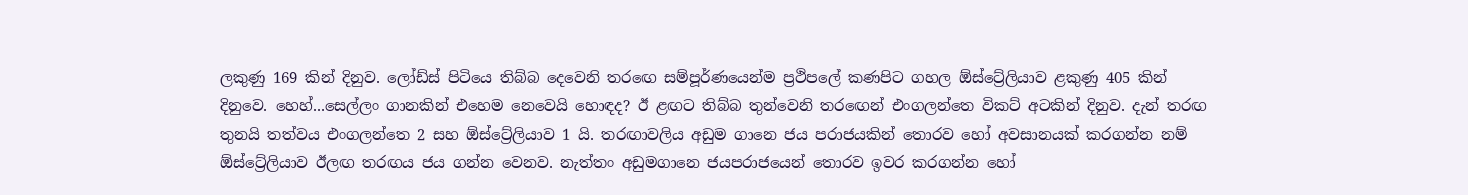ලකුණු 169 කින් දිනුව. ලෝඩ්ස් පිටියෙ තිබ්බ දෙවෙනි තරඟෙ සම්පූර්ණයෙන්ම ප්‍රථිපලේ කණපිට ගහල ඕස්ට්‍රේලියාව ළකුණු 405 කින් දිනුවෙ. හෙහ්...සෙල්ලං ගානකින් එහෙම නෙවෙයි හොඳද? ඊ ළඟට තිබ්බ තුන්වෙනි තරඟෙන් එංගලන්තෙ විකට් අටකින් දිනුව. දැන් තරඟ තුනයි තත්වය එංගලන්තෙ 2 සහ ඕස්ට්‍රේලියාව 1 යි. තරඟාවලිය අඩුම ගානෙ ජය පරාජයකින් තොරව හෝ අවසානයක් කරගන්න නම් ඕස්ට්‍රේලියාව ඊලඟ තරඟය ජය ගන්න වෙනව. නැත්තං අඩුමගානෙ ජයපරාජයෙන් තොරව ඉවර කරගන්න හෝ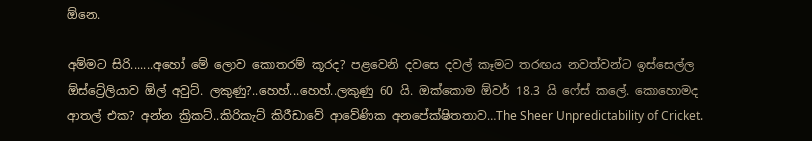ඕනෙ.

අම්මට සිරි.......අහෝ මේ ලොව කොතරම් කූරද? පළවෙනි දවසෙ දවල් කෑමට තරඟය නවත්වන්ට ඉස්සෙල්ල ඕස්ට්‍රේලියාව ඕල් අවුට්. ලකුණු?..හෙහ්...හෙහ්..ලකුණු 60 යි. ඔක්කොම ඕවර් 18.3 යි ෆේස් කලේ. කොහොමද ආතල් එක? අන්න ක්‍රිකට්..කිරිකැට් කිරීඩාවේ ආවේණික අනපේක්ෂිතතාව…The Sheer Unpredictability of Cricket.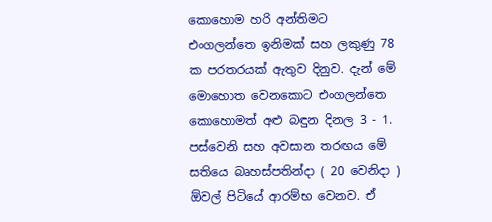කොහොම හරි අන්තිමට එංගලන්තෙ ඉනිමක් සහ ලකුණු 78 ක පරතරයක් ඇතුව දිනුව. දැන් මේ මොහොත වෙනකොට එංගලන්තෙ කොහොමත් අළු බඳුන දිනල 3 - 1. පස්වෙනි සහ අවසාන තරඟය මේ සතියෙ බෘහස්පතින්දා ( 20 වෙනිදා ) ඕවල් පිටියේ ආරම්භ වෙනව. ඒ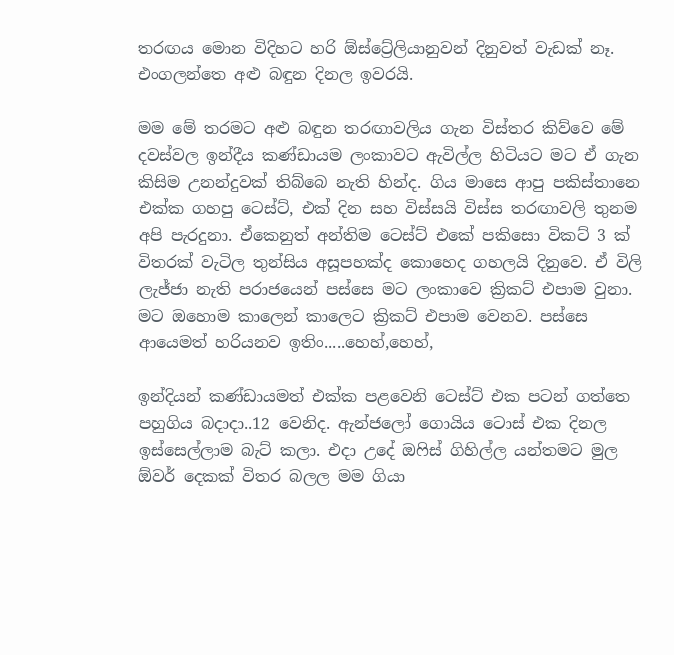තරඟය මොන විදිහට හරි ඕස්ට්‍රේලියානුවන් දිනුවත් වැඩක් නෑ. එංගලන්තෙ අළු බඳුන දිනල ඉවරයි.

මම මේ තරමට අළු බඳුන තරඟාවලිය ගැන විස්තර කිව්වෙ මේ දවස්වල ඉන්දීය කණ්ඩායම ලංකාවට ඇවිල්ල හිටියට මට ඒ ගැන කිසිම උනන්දුවක් තිබ්බෙ නැති හින්ද. ගිය මාසෙ ආපු පකිස්තානෙ එක්ක ගහපු ටෙස්ට්, එක් දින සහ විස්සයි විස්ස තරඟාවලි තුනම අපි පැරදුනා. ඒකෙනුත් අන්තිම ටෙස්ට් එකේ පකිසො විකට් 3 ක් විතරක් වැටිල තුන්සිය අසූපහක්ද කොහෙද ගහලයි දිනුවෙ. ඒ විලි ලැජ්ජා නැති පරාජයෙන් පස්සෙ මට ලංකාවෙ ක්‍රිකට් එපාම වුනා. මට ඔහොම කාලෙන් කාලෙට ක්‍රිකට් එපාම වෙනව. පස්සෙ ආයෙමත් හරියනව ඉතිං.....හෙහ්,හෙහ්,

ඉන්දියන් කණ්ඩායමත් එක්ක පළවෙනි ටෙස්ට් එක පටන් ගත්තෙ පහුගිය බදාදා..12 වෙනිද. ඇන්ජලෝ ගොයිය ටොස් එක දිනල ඉස්සෙල්ලාම බැට් කලා. එදා උදේ ඔෆිස් ගිහිල්ල යන්තමට මුල ඕවර් දෙකක් විතර බලල මම ගියා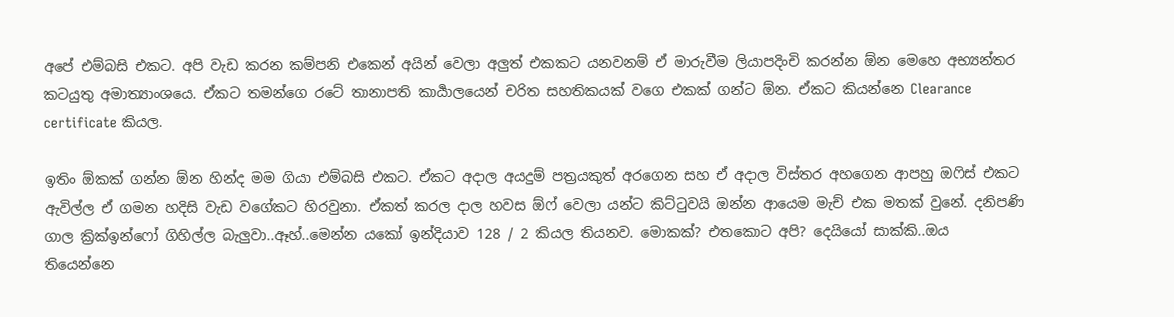අපේ එම්බසි එකට. අපි වැඩ කරන කම්පනි එකෙන් අයින් වෙලා අලුත් එකකට යනවනම් ඒ මාරුවීම ලියාපදිංචි කරන්න ඕන මෙහෙ අභ්‍යන්තර කටයුතු අමාත්‍යාංශයෙ. ඒකට තමන්ගෙ රටේ තානාපති කාර්‍යාලයෙන් චරිත සහතිකයක් වගෙ එකක් ගන්ට ඕන. ඒකට කියන්නෙ Clearance certificate කියල.

ඉතිං ඕකක් ගන්න ඕන හින්ද මම ගියා එම්බසි එකට. ඒකට අදාල අයදුම් පත්‍රයකුත් අරගෙන සහ ඒ අදාල විස්තර අහගෙන ආපහු ඔෆිස් එකට ඇවිල්ල ඒ ගමන හදිසි වැඩ වගේකට හිරවුනා. ඒකත් කරල දාල හවස ඕෆ් වෙලා යන්ට කිට්ටුවයි ඔන්න ආයෙම මැච් එක මතක් වුනේ. දනිපණි ගාල ක්‍රික්ඉන්ෆෝ ගිහිල්ල බැලුවා..ඈහ්..මෙන්න යකෝ ඉන්දියාව 128 / 2 කියල තියනව. මොකක්? එතකොට අපි? දෙයියෝ සාක්කි..ඔය තියෙන්නෙ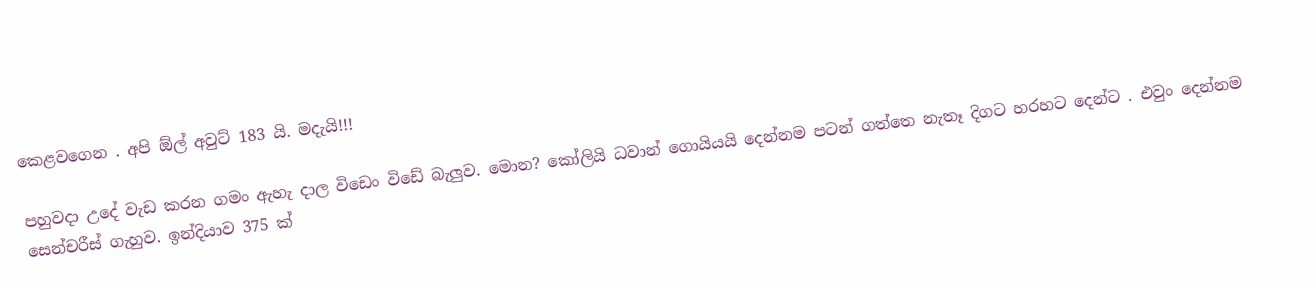කෙළවගෙන . අපි ඕල් අවුට් 183 යි. මදැයි!!!

පහුවදා උදේ වැඩ කරන ගමං ඇහැ දාල විඩෙං විඩේ බැලුව. මොන? කෝලියි ධවාන් ගොයියයි දෙන්නම පටන් ගත්තෙ නැතෑ දිගට හරහට දෙන්ට . එවුං දෙන්නම සෙන්චරීස් ගැහුව. ඉන්දියාව 375 ක්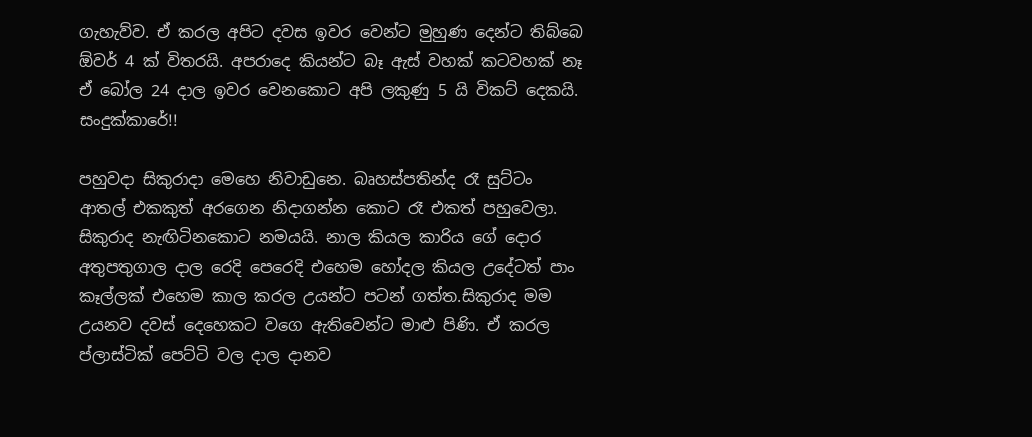ගැහැව්ව. ඒ කරල අපිට දවස ඉවර වෙන්ට මුහුණ දෙන්ට තිබ්බෙ ඕවර් 4 ක් විතරයි. අපරාදෙ කියන්ට බෑ ඇස් වහක් කටවහක් නෑ ඒ බෝල 24 දාල ඉවර වෙනකොට අපි ලකුණු 5 යි විකට් දෙකයි. සංදුක්කාරේ!!

පහුවදා සිකුරාදා මෙහෙ නිවාඩුනෙ. බෘහස්පතින්ද රෑ සුට්ටං ආතල් එකකුත් අරගෙන නිදාගන්න කොට රෑ එකත් පහුවෙලා. සිකුරාද නැඟිටිනකොට නමයයි. නාල කියල කාරිය ගේ දොර අතුපතුගාල දාල රෙදි පෙරෙදි එහෙම හෝදල කියල උදේටත් පාං කෑල්ලක් එහෙම කාල කරල උයන්ට පටන් ගත්ත.සිකුරාද මම උයනව දවස් දෙහෙකට වගෙ ඇතිවෙන්ට මාළු පිණි. ඒ කරල ප්ලාස්ටික් පෙට්ටි වල දාල දානව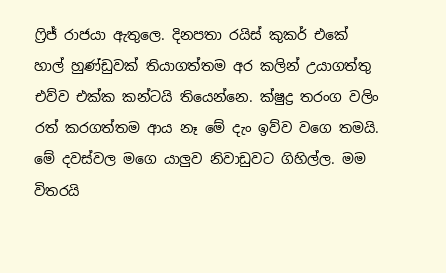ෆ්‍රිජ් රාජයා ඇතුලෙ. දිනපතා රයිස් කුකර් එකේ හාල් හුණ්ඩුවක් තියාගත්තම අර කලින් උයාගත්තු එව්ව එක්ක කන්ටයි තියෙන්නෙ. ක්ෂුද්‍ර තරංග වලිං රත් කරගත්තම ආය නෑ මේ දැං ඉව්ව වගෙ තමයි. මේ දවස්වල මගෙ යාලුව නිවාඩුවට ගිහිල්ල. මම විතරයි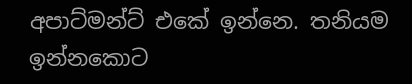අපාට්මන්ට් එකේ ඉන්නෙ. තනියම ඉන්නකොට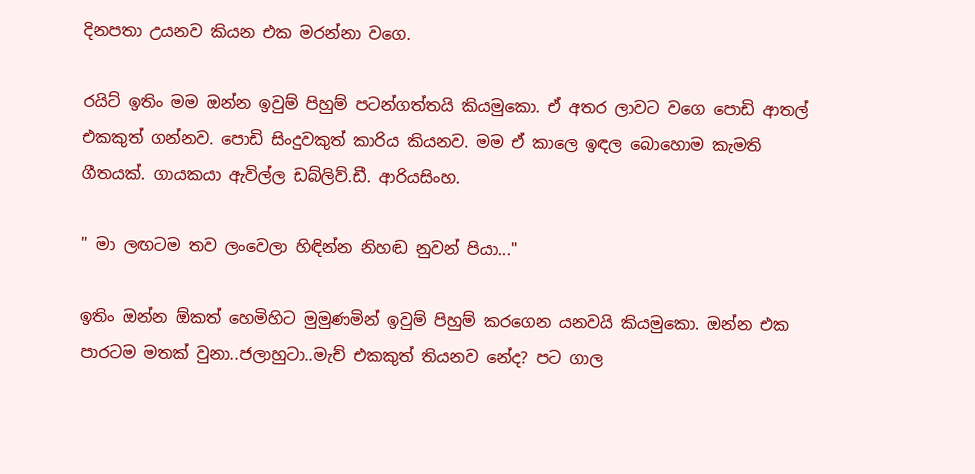දිනපතා උයනව කියන එක මරන්නා වගෙ.

රයිට් ඉතිං මම ඔන්න ඉවුම් පිහුම් පටන්ගත්තයි කියමුකො. ඒ අතර ලාවට වගෙ පොඩි ආතල් එකකුත් ගන්නව. පොඩි සිංදුවකුත් කාරිය කියනව. මම ඒ කාලෙ ඉඳල බොහොම කැමති ගීතයක්. ගායකයා ඇවිල්ල ඩබ්ලිව්.ඩී. ආරියසිංහ.

" මා ලඟටම තව ලංවෙලා හිඳින්න නිහඬ නුවන් පියා..."

ඉතිං ඔන්න ඕකත් හෙමිහිට මුමුණමින් ඉවුම් පිහුම් කරගෙන යනවයි කියමුකො. ඔන්න එක පාරටම මතක් වුනා..ජලාහුටා..මැච් එකකුත් තියනව නේද? පට ගාල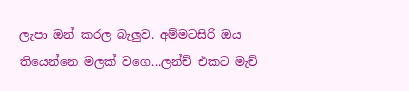ලැපා ඔන් කරල බැලුව. අම්මටසිරි ඔය තියෙන්නෙ මලක් වගෙ...ලන්ච් එකට මැච්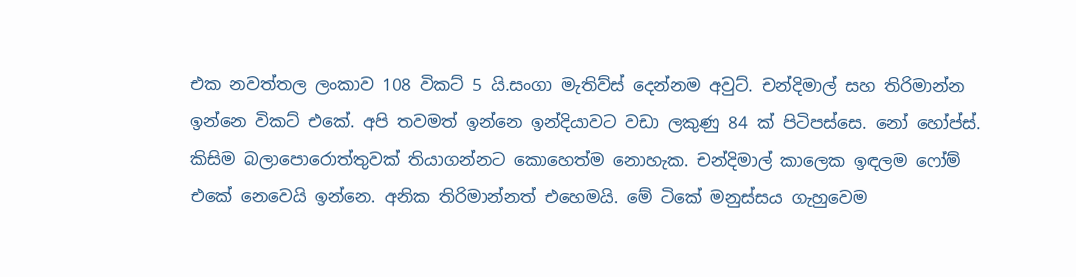එක නවත්තල ලංකාව 108 විකට් 5 යි.සංගා මැතිව්ස් දෙන්නම අවුට්. චන්දිමාල් සහ තිරිමාන්න ඉන්නෙ විකට් එකේ. අපි තවමත් ඉන්නෙ ඉන්දියාවට වඩා ලකුණු 84 ක් පිටිපස්සෙ. නෝ හෝප්ස්. කිසිම බලාපොරොත්තුවක් තියාගන්නට කොහෙත්ම නොහැක. චන්දිමාල් කාලෙක ඉඳලම ෆෝම් එකේ නෙවෙයි ඉන්නෙ. අනික තිරිමාන්නත් එහෙමයි. මේ ටිකේ මනුස්සය ගැහුවෙම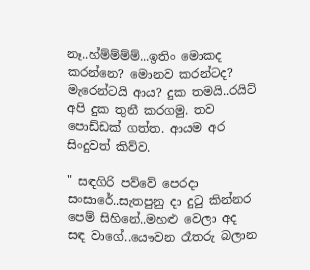නෑ..හ්ම්ම්ම්ම්...ඉතිං මොකද කරන්නෙ? මොනව කරන්ටද? මැරෙන්ටයි ආය? දුක තමයි..රයිට් අපි දුක තුනී කරගමු. තව පොඩ්ඩක් ගත්ත. ආයම අර සිංදුවත් කිව්ව.

" සඳගිරි පව්වේ පෙරදා සංසාරේ..සැතපුනු දා දුටු කින්නර පෙම් සිහිනේ..මහළු වෙලා අද සඳ වාගේ..යෞවන රෑතරු බලාන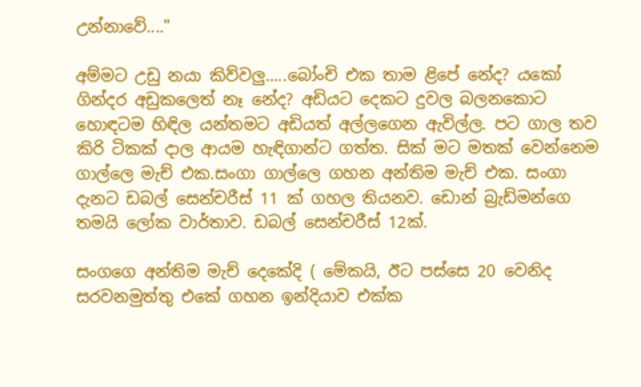උන්නාවේ...."

අම්මට උඩු නයා කිව්වලු.....බෝංචි එක තාම ළිපේ නේද? යකෝ ගින්දර අඩුකලෙත් නෑ නේද? අඩියට දෙකට දුවල බලනකොට හොඳටම හිඳිල යන්තමට අඩියත් අල්ලගෙන ඇවිල්ල. පට ගාල තව කිරි ටිකක් දාල ආයම හැඳිගාන්ට ගත්ත. සික් මට මතක් වෙන්නෙම ගාල්ලෙ මැච් එක.සංගා ගාල්ලෙ ගහන අන්තිම මැච් එක. සංගා දැනට ඩබල් සෙන්චරීස් 11 ක් ගහල තියනව. ඩොන් බ්‍රැඩ්මන්ගෙ තමයි ලෝක වාර්තාව. ඩබල් සෙන්චරීස් 12ක්.

සංගගෙ අන්තිම මැච් දෙකේදි ( මේකයි, ඊට පස්සෙ 20 වෙනිද සරවනමුත්තු එකේ ගහන ඉන්දියාව එක්ක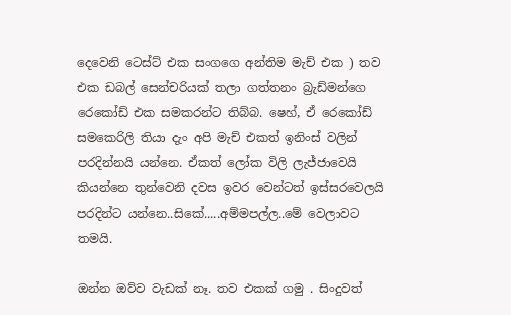දෙවෙනි ටෙස්ට් එක සංගගෙ අන්තිම මැච් එක ) තව එක ඩබල් සෙන්චරියක් තලා ගත්තනං බ්‍රැඩ්මන්ගෙ රෙකෝඩ් එක සමකරන්ට තිබ්බ. ෂෙහ්, ඒ රෙකෝඩ් සමකෙරිලි තියා දැං අපි මැච් එකත් ඉනිංස් වලින් පරදින්නයි යන්නෙ. ඒකත් ලෝක විලි ලැජ්ජාවෙයි කියන්නෙ තුන්වෙනි දවස ඉවර වෙන්ටත් ඉස්සරවෙලයි පරදින්ට යන්නෙ..සිකේ.....අම්මපල්ල..මේ වෙලාවට තමයි.

ඔන්න ඔව්ව වැඩක් නෑ. තව එකක් ගමු . සිංදුවත්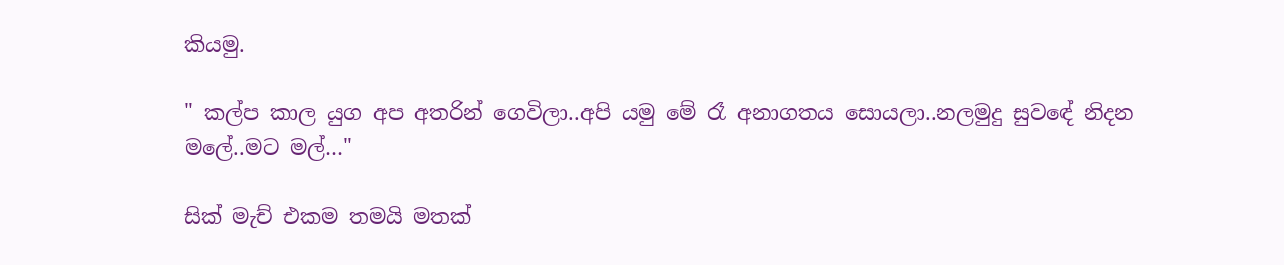කියමු.

" කල්ප කාල යුග අප අතරින් ගෙවිලා..අපි යමු මේ රෑ අනාගතය සොයලා..නලමුදු සුවඳේ නිදන මලේ..මට මල්…"

සික් මැච් එකම තමයි මතක්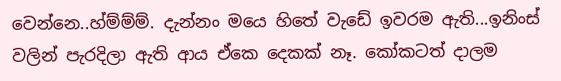වෙන්නෙ..හ්ම්ම්ම්. දැන්නං මයෙ හිතේ වැඩේ ඉවරම ඇති...ඉනිංස් වලින් පැරදිලා ඇති ආය ඒකෙ දෙකක් නෑ. කෝකටත් දාලම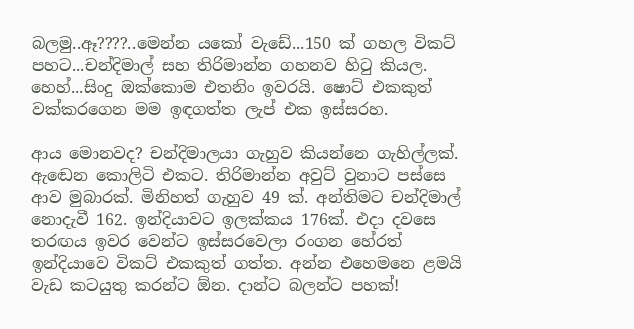බලමු..ඈ????..මෙන්න යකෝ වැඩේ...150 ක් ගහල විකට් පහට...චන්දිමාල් සහ තිරිමාන්න ගහනව හිටු කියල. හෙහ්...සිංදු ඔක්කොම එතනිං ඉවරයි. ෂොට් එකකුත් වක්කරගෙන මම ඉඳගත්ත ලැප් එක ඉස්සරහ.

ආය මොනවද? චන්දිමාලයා ගැහුව කියන්නෙ ගැහිල්ලක්. ඇඬෙන කොලිටි එකට. තිරිමාන්න අවුට් වුනාට පස්සෙ ආව මුබාරක්. මිනිහත් ගැහුව 49 ක්. අන්තිමට චන්දිමාල් නොදැවී 162. ඉන්දියාවට ඉලක්කය 176ක්. එදා දවසෙ තරඟය ඉවර වෙන්ට ඉස්සරවෙලා රංගන හේරත් ඉන්දියාවෙ විකට් එකකුත් ගත්ත. අන්න එහෙමනෙ ළමයි වැඩ කටයුතු කරන්ට ඕන. දාන්ට බලන්ට පහක්!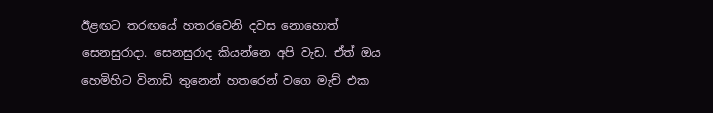ඊළඟට තරඟයේ හතරවෙනි දවස නොහොත් සෙනසුරාදා. සෙනසුරාද කියන්නෙ අපි වැඩ. ඒත් ඔය හෙමිහිට විනාඩි තුනෙන් හතරෙන් වගෙ මැච් එක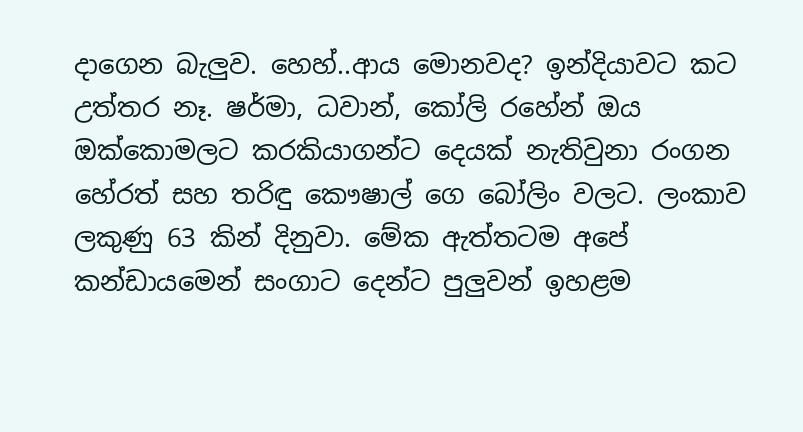දාගෙන බැලුව. හෙහ්..ආය මොනවද? ඉන්දියාවට කට උත්තර නෑ. ෂර්මා, ධවාන්, කෝලි රහේන් ඔය ඔක්කොමලට කරකියාගන්ට දෙයක් නැතිවුනා රංගන හේරත් සහ තරිඳු කෞෂාල් ගෙ බෝලිං වලට. ලංකාව ලකුණු 63 කින් දිනුවා. මේක ඇත්තටම අපේ කන්ඩායමෙන් සංගාට දෙන්ට පුලුවන් ඉහළම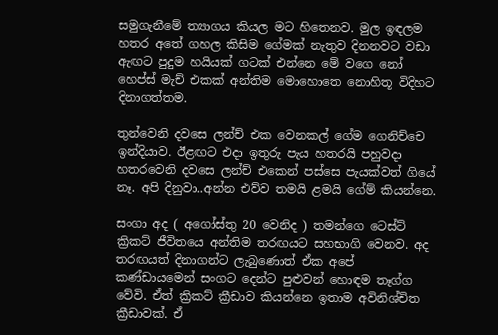සමුගැනීමේ ත්‍යාගය කියල මට හිතෙනව. මුල ඉඳලම හතර අතේ ගහල කිසිම ගේමක් නැතුව දිනනවට වඩා ඇඟට පුදුම හයියක් ගටක් එන්නෙ මේ වගෙ නෝ හෙප්ස් මැච් එකක් අන්තිම මොහොතෙ නොහිතූ විදිහට දිනාගත්තම.

තුන්වෙනි දවසෙ ලන්ච් එක වෙනකල් ගේම ගෙනිච්චෙ ඉන්දියාව. ඊළඟට එදා ඉතුරු පැය හතරයි පහුවදා හතරවෙනි දවසෙ ලන්ච් එකෙන් පස්සෙ පැයක්වත් ගියේ නෑ. අපි දිනුවා..අන්න එව්ව තමයි ළමයි ගේම් කියන්නෙ.

සංගා අද ( අගෝස්තු 20 වෙනිද ) තමන්ගෙ ටෙස්ට් ක්‍රිකට් ජීවිතයෙ අන්තිම තරඟයට සහභාගි වෙනව. අද තරඟයත් දිනාගන්ට ලැබුණොත් ඒක අපේ කණ්ඩායමෙන් සංගට දෙන්ට පුළුවන් හොඳම තෑග්ග වේවි. ඒත් ක්‍රිකට් ක්‍රීඩාව කියන්නෙ ඉතාම අවිනිශ්චිත ක්‍රීඩාවක්. ඒ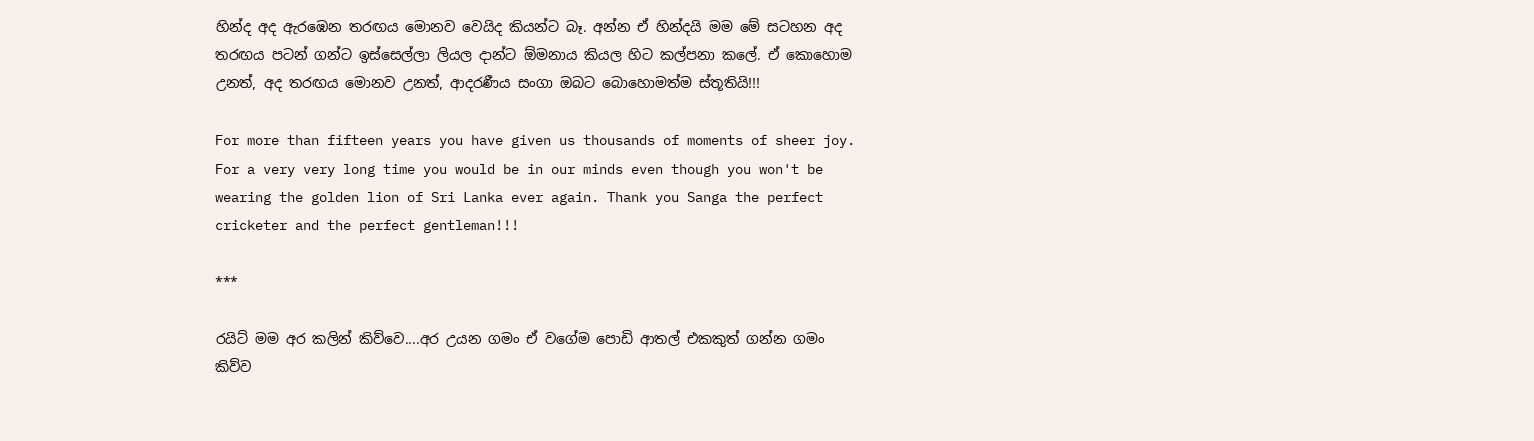හින්ද අද ඇරඹෙන තරඟය මොනව වෙයිද කියන්ට බෑ. අන්න ඒ හින්දයි මම මේ සටහන අද තරඟය පටන් ගන්ට ඉස්සෙල්ලා ලියල දාන්ට ඕමනාය කියල හිට කල්පනා කලේ. ඒ කොහොම උනත්, අද තරඟය මොනව උනත්, ආදරණීය සංගා ඔබට බොහොමත්ම ස්තූතියි!!!

For more than fifteen years you have given us thousands of moments of sheer joy. For a very very long time you would be in our minds even though you won't be wearing the golden lion of Sri Lanka ever again. Thank you Sanga the perfect cricketer and the perfect gentleman!!!

***

රයිට් මම අර කලින් කිව්වෙ....අර උයන ගමං ඒ වගේම පොඩි ආතල් එකකුත් ගන්න ගමං කිව්ව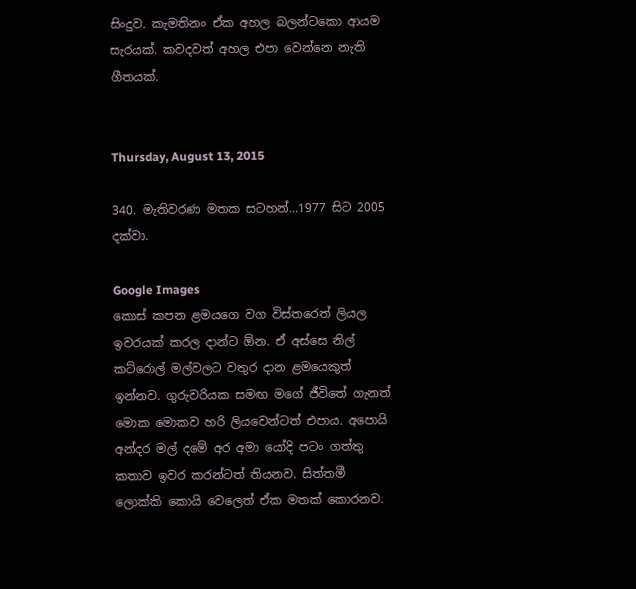සිංදුව. කැමතිනං ඒක අහල බලන්ටකො ආයම සැරයක්. කවදවත් අහල එපා වෙන්නෙ නැති ගීතයක්.


Thursday, August 13, 2015

340. මැතිවරණ මතක සටහන්...1977 සිට 2005 දක්වා.

Google Images
කොස් කපන ළමයගෙ වග විස්තරෙත් ලියල ඉවරයක් කරල දාන්ට ඕන. ඒ අස්සෙ නිල් කට්රොල් මල්වලට වතුර දාන ළමයෙකුත් ඉන්නව. ගුරුවරියක සමඟ මගේ ජීවිතේ ගැනත් මොක මොකව හරි ලියවෙන්ටත් එපාය. අපොයි අන්දර මල් දමේ අර අමා යෝදි පටං ගත්තු කතාව ඉවර කරන්ටත් තියනව. සිත්තමී ලොක්කි කොයි වෙලෙත් ඒක මතක් කොරනව.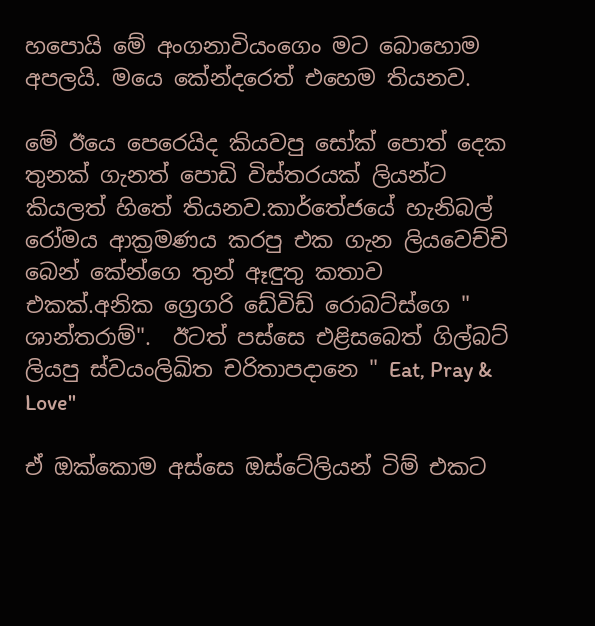හපොයි මේ අංගනාවියංගෙං මට බොහොම අපලයි. මයෙ කේන්දරෙත් එහෙම තියනව.

මේ ඊයෙ පෙරෙයිද කියවපු සෝක් පොත් දෙක තුනක් ගැනත් පොඩි විස්තරයක් ලියන්ට කියලත් හිතේ තියනව.කාර්තේජයේ හැනිබල් රෝමය ආක්‍රමණය කරපු එක ගැන ලියවෙච්චි බෙන් කේන්ගෙ තුන් ඈඳුතු කතාව එකක්.අනික ග්‍රෙගරි ඩේවිඩ් රොබට්ස්ගෙ " ශාන්තරාම්".  ඊටත් පස්සෙ එළිසබෙත් ගිල්බට් ලියපු ස්වයංලිඛිත චරිතාපදානෙ " Eat, Pray & Love"

ඒ ඔක්කොම අස්සෙ ඔස්ටේලියන් ටිම් එකට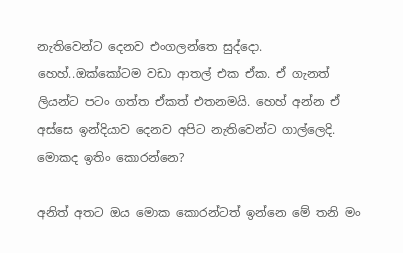නැතිවෙන්ට දෙනව එංගලන්තෙ සුද්දො. හෙහ්..ඔක්කෝටම වඩා ආතල් එක ඒක. ඒ ගැනත් ලියන්ට පටං ගත්ත ඒකත් එතනමයි. හෙහ් අන්න ඒ අස්සෙ ඉන්දියාව දෙනව අපිට නැතිවෙන්ට ගාල්ලෙදි. මොකද ඉතිං කොරන්නෙ?

අනිත් අතට ඔය මොක කොරන්ටත් ඉන්නෙ මේ තනි මං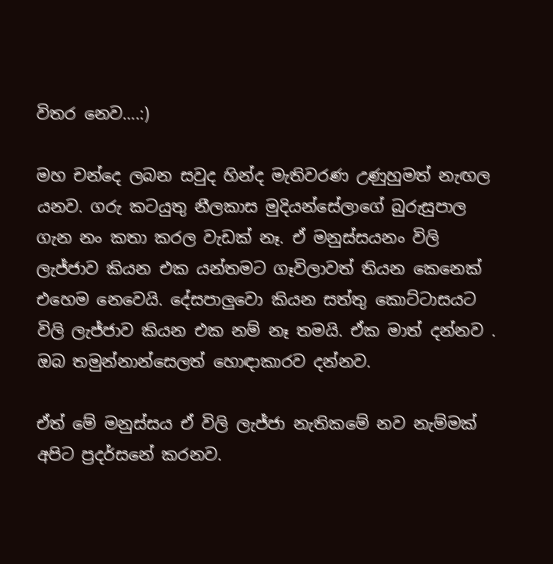විතර නෙව….:)

මහ චන්දෙ ලබන සවුද හින්ද මැතිවරණ උණුහුමත් නැඟල යනව. ගරු කටයුතු නීලකාස මුදියන්සේලාගේ බුරුසුපාල ගැන නං කතා කරල වැඩක් නෑ. ඒ මනුස්සයනං විලි ලැජ්ජාව කියන එක යන්තමට ගෑවිලාවත් තියන කෙනෙක් එහෙම නෙවෙයි. දේසපාලුවො කියන සත්තු කොට්ටාසයට විලි ලැජ්ජාව කියන එක නම් නෑ තමයි. ඒක මාත් දන්නව . ඔබ තමුන්නාන්සෙලත් හොඳාකාරව දන්නව.

ඒත් මේ මනුස්සය ඒ විලි ලැජ්ජා නැතිකමේ නව නැම්මක් අපිට ප්‍රදර්සනේ කරනව.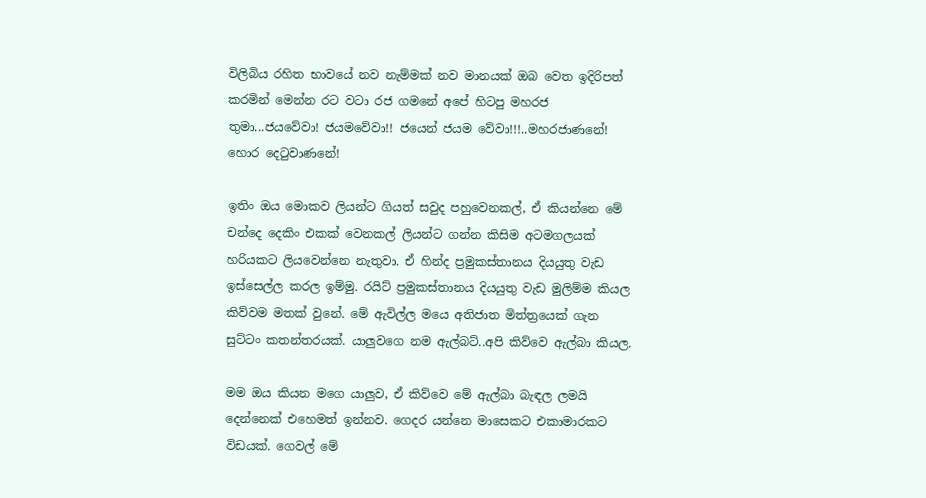විලිබිය රහිත භාවයේ නව නැම්මක් නව මානයක් ඔබ වෙත ඉදිරිපත් කරමින් මෙන්න රට වටා රජ ගමනේ අපේ හිටපු මහරජ තුමා...ජයවේවා! ජයමවේවා!! ජයෙන් ජයම වේවා!!!..මහරජාණනේ! හොර දෙටුවාණනේ!

ඉතිං ඔය මොකව ලියන්ට ගියත් සවුද පහුවෙනකල්, ඒ කියන්නෙ මේ චන්දෙ දෙකිං එකක් වෙනකල් ලියන්ට ගන්න කිසිම අටමගලයක් හරියකට ලියවෙන්නෙ නැතුවා. ඒ හින්ද ප්‍රමුකස්තානය දියයුතු වැඩ ඉස්සෙල්ල කරල ඉම්මු. රයිට් ප්‍රමුකස්තානය දියයුතු වැඩ මුලිම්ම කියල කිව්වම මතක් වුනේ. මේ ඇවිල්ල මයෙ අතිජාත මිත්ත්‍රයෙක් ගැන සුට්ටං කතන්තරයක්. යාලුවගෙ නම ඇල්බට්..අපි කිව්වෙ ඇල්බා කියල.

මම ඔය කියන මගෙ යාලුව, ඒ කිව්වෙ මේ ඇල්බා බැඳල ලමයි දෙන්නෙක් එහෙමත් ඉන්නව. ගෙදර යන්නෙ මාසෙකට එකාමාරකට විඩයක්. ගෙවල් මේ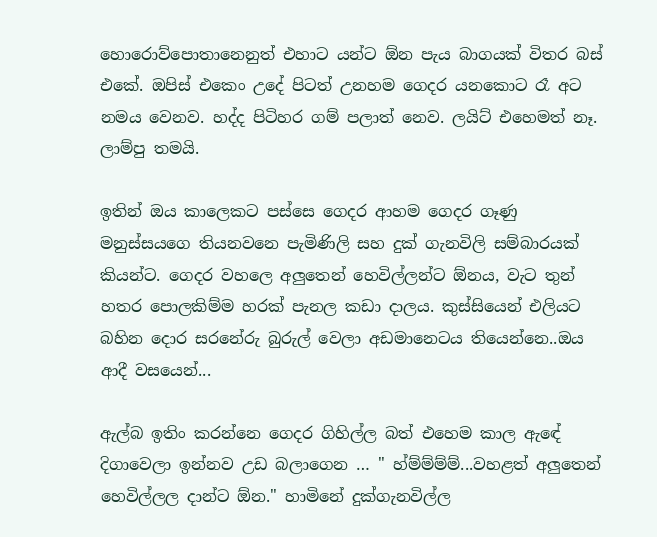හොරොව්පොතානෙනුත් එහාට යන්ට ඕන පැය බාගයක් විතර බස් එකේ. ඔපිස් එකෙං උදේ පිටත් උනහම ගෙදර යනකොට රෑ අට නමය වෙනව. හද්ද පිටිහර ගම් පලාත් නෙව. ලයිට් එහෙමත් නෑ. ලාම්පු තමයි.

ඉතින් ඔය කාලෙකට පස්සෙ ගෙදර ආහම ගෙදර ගෑණු මනුස්සයගෙ තියනවනෙ පැමිණිලි සහ දුක් ගැනවිලි සම්බාරයක් කියන්ට. ගෙදර වහලෙ අලුතෙන් හෙවිල්ලන්ට ඕනය, වැට තුන් හතර පොලකිම්ම හරක් පැනල කඩා දාලය. කුස්සියෙන් එලියට බහින දොර සරනේරු බුරුල් වෙලා අඩමානෙටය තියෙන්නෙ..ඔය ආදී වසයෙන්...

ඇල්බ ඉතිං කරන්නෙ ගෙදර ගිහිල්ල බත් එහෙම කාල ඇඳේ දිගාවෙලා ඉන්නව උඩ බලාගෙන … " හ්ම්ම්ම්ම්...වහළත් අලුතෙන් හෙවිල්ලල දාන්ට ඕන." හාමිනේ දුක්ගැනවිල්ල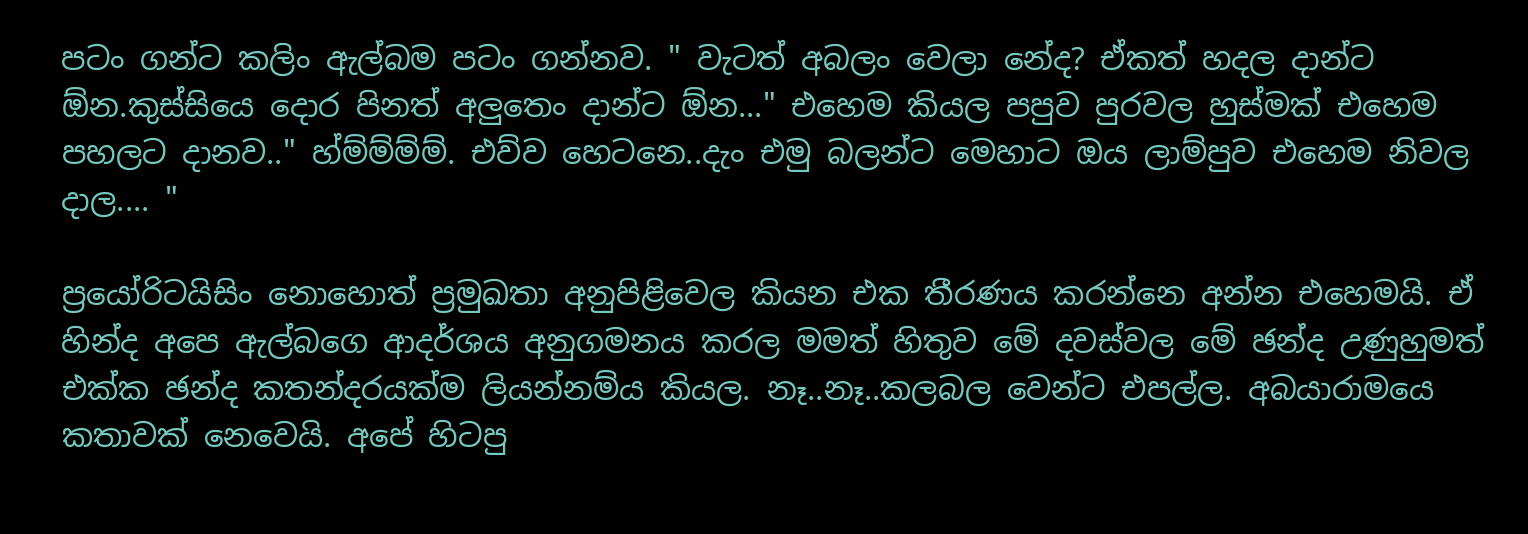පටං ගන්ට කලිං ඇල්බම පටං ගන්නව. " වැටත් අබලං වෙලා නේද? ඒකත් හදල දාන්ට ඕන.කුස්සියෙ දොර පිනත් අලුතෙං දාන්ට ඕන..." එහෙම කියල පපුව පුරවල හුස්මක් එහෙම පහලට දානව.." හ්ම්ම්ම්ම්. එව්ව හෙටනෙ..දැං එමු බලන්ට මෙහාට ඔය ලාම්පුව එහෙම නිවල දාල.... "

ප්‍රයෝරිටයිසිං නොහොත් ප්‍රමුඛතා අනුපිළිවෙල කියන එක තීරණය කරන්නෙ අන්න එහෙමයි. ඒ හින්ද අපෙ ඇල්බගෙ ආදර්ශය අනුගමනය කරල මමත් හිතුව මේ දවස්වල මේ ඡන්ද උණුහුමත් එක්ක ඡන්ද කතන්දරයක්ම ලියන්නම්ය කියල. නෑ..නෑ..කලබල වෙන්ට එපල්ල. අබයාරාමයෙ කතාවක් නෙවෙයි. අපේ හිටපු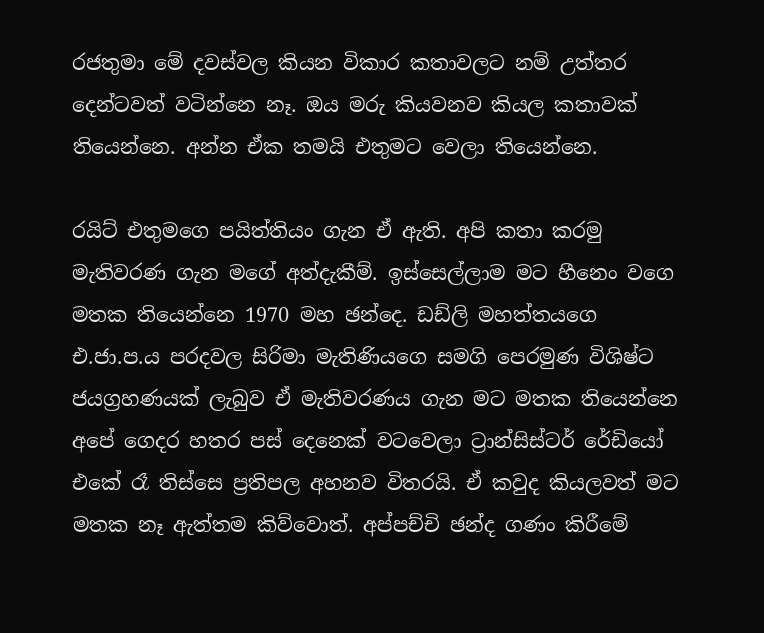රජතුමා මේ දවස්වල කියන විකාර කතාවලට නම් උත්තර දෙන්ටවත් වටින්නෙ නෑ. ඔය මරු කියවනව කියල කතාවක් තියෙන්නෙ. අන්න ඒක තමයි එතුමට වෙලා තියෙන්නෙ.

රයිට් එතුමගෙ පයිත්තියං ගැන ඒ ඇති. අපි කතා කරමු මැතිවරණ ගැන මගේ අත්දැකීම්. ඉස්සෙල්ලාම මට හීනෙං වගෙ මතක තියෙන්නෙ 1970 මහ ඡන්දෙ. ඩඩ්ලි මහත්තයගෙ එ.ජා.ප.ය පරදවල සිරිමා මැතිණියගෙ සමගි පෙරමුණ විශිෂ්ට ජයග්‍රහණයක් ලැබුව ඒ මැතිවරණය ගැන මට මතක තියෙන්නෙ අපේ ගෙදර හතර පස් දෙනෙක් වටවෙලා ට්‍රාන්සිස්ටර් රේඩියෝ එකේ රෑ තිස්සෙ ප්‍රතිපල අහනව විතරයි. ඒ කවුද කියලවත් මට මතක නෑ ඇත්තම කිව්වොත්. අප්පච්චි ඡන්ද ගණං කිරීමේ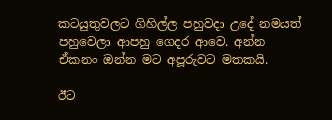කටයුතුවලට ගිහිල්ල පහුවදා උදේ නමයත් පහුවෙලා ආපහු ගෙදර ආවෙ. අන්න ඒකනං ඔන්න මට අපූරුවට මතකයි.

ඊට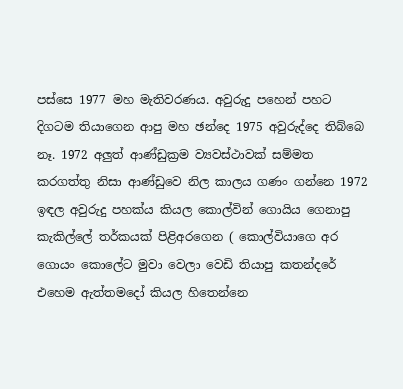පස්සෙ 1977 මහ මැතිවරණය. අවුරුදු පහෙන් පහට දිගටම තියාගෙන ආපු මහ ඡන්දෙ 1975 අවුරුද්දෙ තිබ්බෙ නෑ. 1972 අලුත් ආණ්ඩුක්‍රම ව්‍යවස්ථාවක් සම්මත කරගත්තු නිසා ආණ්ඩුවෙ නිල කාලය ගණං ගන්නෙ 1972 ඉඳල අවුරුදු පහක්ය කියල කොල්වින් ගොයිය ගෙනාපු කැකිල්ලේ තර්කයක් පිළිඅරගෙන ( කොල්වියාගෙ අර ගොයං කොලේට මුවා වෙලා වෙඩි තියාපු කතන්දරේ එහෙම ඇත්තමදෝ කියල හිතෙන්නෙ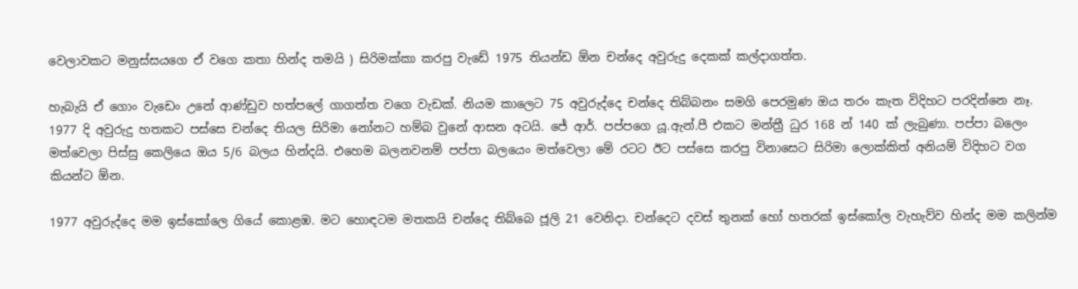වෙලාවකට මනුස්සයගෙ ඒ වගෙ කතා හින්ද තමයි ) සිරිමක්කා කරපු වැඩේ 1975 තියන්ඩ ඕන චන්දෙ අවුරුදු දෙකක් කල්දාගත්ත.

හැබැයි ඒ ගොං වැඩෙං උනේ ආණ්ඩුව හත්පලේ ගාගත්ත වගෙ වැඩක්. නියම කාලෙට 75 අවුරුද්දෙ චන්දෙ තිබ්බනං සමගි පෙරමුණ ඔය තරං කැත විදිහට පරදින්නෙ නෑ. 1977 දි අවුරුදු හතකට පස්සෙ චන්දෙ තියල සිරිමා නෝනට හම්බ වුනේ ආසන අටයි. ජේ ආර්. පප්පගෙ යූ.ඇන්.පී එකට මන්ත්‍රී ධුර 168 න් 140 ක් ලැබුණා. පප්පා බලෙං මත්වෙලා පිස්සු කෙලියෙ ඔය 5/6 බලය හින්දයි. එහෙම බලනවනම් පප්පා බලයෙං මත්වෙලා මේ රටට ඊට පස්සෙ කරපු විනාසෙට සිරිමා ලොක්කිත් අනියම් විදිහට වග කියන්ට ඕන.

1977 අවුරුද්දෙ මම ඉස්කෝලෙ ගියේ කොළඹ. මට හොඳටම මතකයි චන්දෙ තිබ්බෙ ජූලි 21 වෙනිදා. චන්දෙට දවස් තුනක් හෝ හතරක් ඉස්කෝල වැහැව්ව හින්ද මම කලින්ම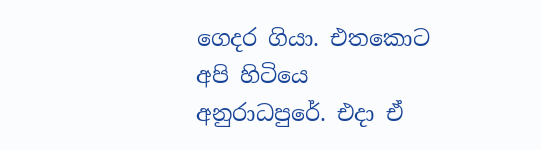ගෙදර ගියා. එතකොට අපි හිටියෙ අනුරාධපුරේ. එදා ඒ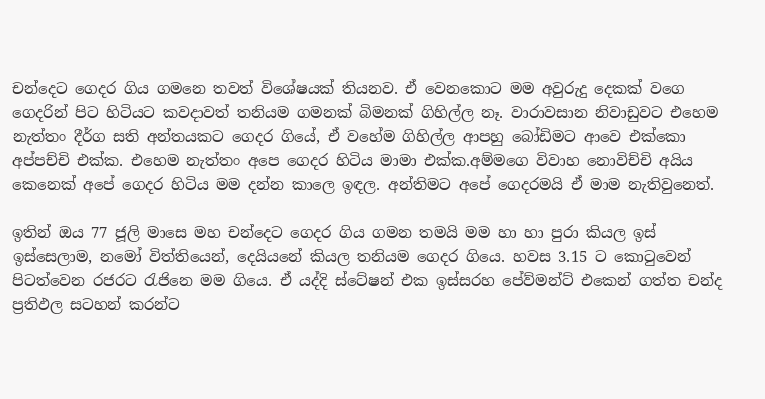චන්දෙට ගෙදර ගිය ගමනෙ තවත් විශේෂයක් තියනව. ඒ වෙනකොට මම අවුරුදු දෙකක් වගෙ ගෙදරින් පිට හිටියට කවදාවත් තනියම ගමනක් බිමනක් ගිහිල්ල නෑ. වාරාවසාන නිවාඩුවට එහෙම නැත්තං දීර්ග සති අන්තයකට ගෙදර ගියේ, ඒ වහේම ගිහිල්ල ආපහු බෝඩිමට ආවෙ එක්කො අප්පච්චි එක්ක. එහෙම නැත්තං අපෙ ගෙදර හිටිය මාමා එක්ක.අම්මගෙ විවාහ නොවිච්චි අයිය කෙනෙක් අපේ ගෙදර හිටිය මම දන්න කාලෙ ඉඳල. අන්තිමට අපේ ගෙදරමයි ඒ මාම නැතිවුනෙත්.

ඉතින් ඔය 77 ජූලි මාසෙ මහ චන්දෙට ගෙදර ගිය ගමන තමයි මම හා හා පුරා කියල ඉස් ඉස්සෙලාම, නමෝ විත්තියෙන්, දෙයියනේ කියල තනියම ගෙදර ගියෙ. හවස 3.15 ට කොටුවෙන් පිටත්වෙන රජරට රැජිනෙ මම ගියෙ. ඒ යද්දි ස්ටේෂන් එක ඉස්සරහ පේව්මන්ට් එකෙන් ගත්ත චන්ද ප්‍රතිඵල සටහන් කරන්ට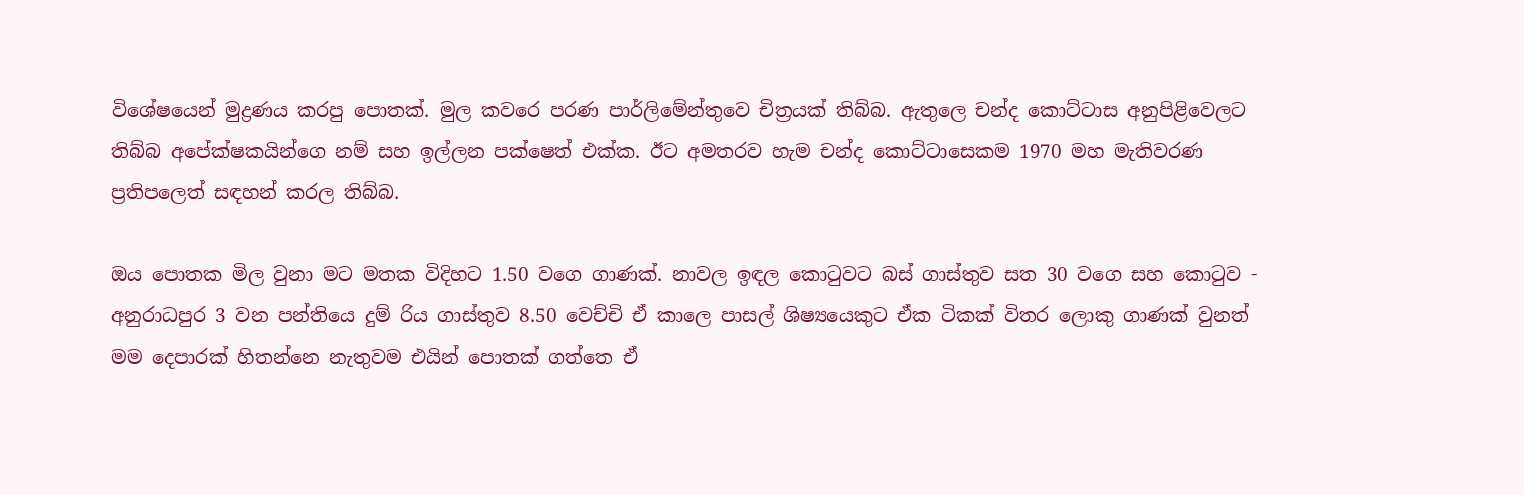විශේෂයෙන් මුද්‍රණය කරපු පොතක්. මුල කවරෙ පරණ පාර්ලිමේන්තුවෙ චිත්‍රයක් තිබ්බ. ඇතුලෙ චන්ද කොට්ටාස අනුපිළිවෙලට තිබ්බ අපේක්ෂකයින්ගෙ නම් සහ ඉල්ලන පක්ෂෙත් එක්ක. ඊට අමතරව හැම චන්ද කොට්ටාසෙකම 1970 මහ මැතිවරණ ප්‍රතිපලෙත් සඳහන් කරල තිබ්බ.

ඔය පොතක මිල වුනා මට මතක විදිහට 1.50 වගෙ ගාණක්. නාවල ඉඳල කොටුවට බස් ගාස්තුව සත 30 වගෙ සහ කොටුව - අනුරාධපුර 3 වන පන්තියෙ දුම් රිය ගාස්තුව 8.50 වෙච්චි ඒ කාලෙ පාසල් ශිෂ්‍යයෙකුට ඒක ටිකක් විතර ලොකු ගාණක් වුනත් මම දෙපාරක් හිතන්නෙ නැතුවම එයින් පොතක් ගත්තෙ ඒ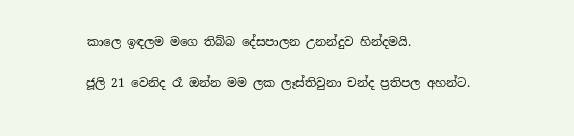කාලෙ ඉඳලම මගෙ තිබ්බ දේසපාලන උනන්දුව හින්දමයි.

ජූලි 21 වෙනිද රෑ ඔන්න මම ලක ලෑස්තිවුනා චන්ද ප්‍රතිපල අහන්ට.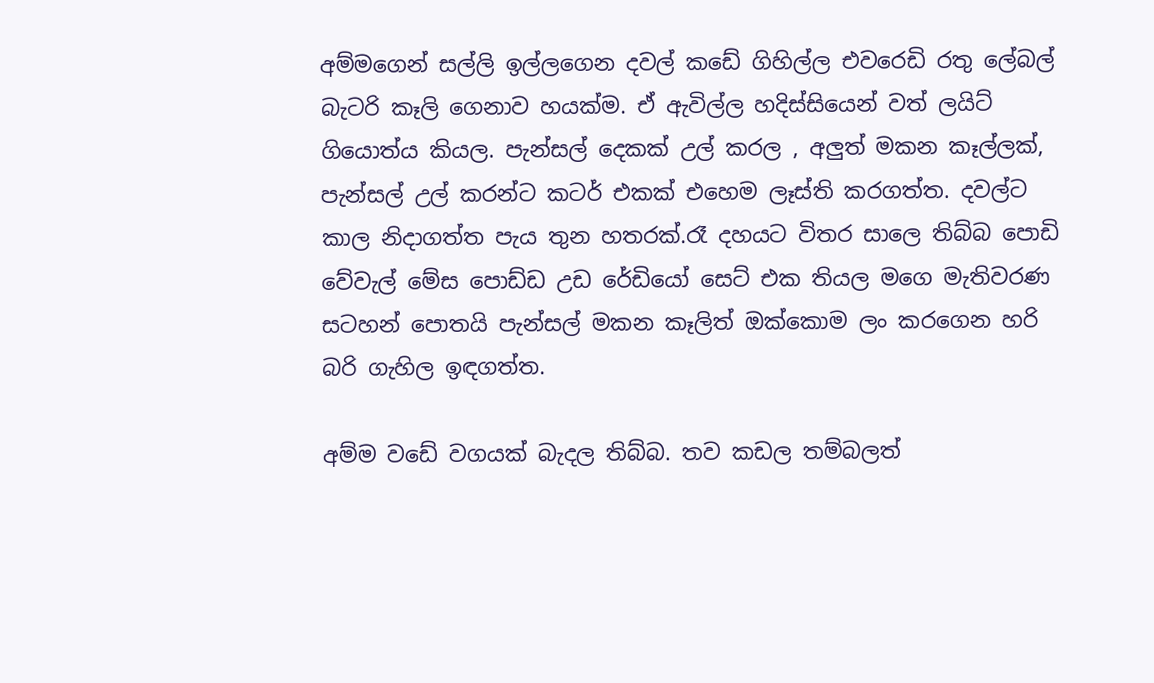අම්මගෙන් සල්ලි ඉල්ලගෙන දවල් කඩේ ගිහිල්ල එවරෙඩි රතු ලේබල් බැටරි කෑලි ගෙනාව හයක්ම. ඒ ඇවිල්ල හදිස්සියෙන් වත් ලයිට් ගියොත්ය කියල. පැන්සල් දෙකක් උල් කරල , අලුත් මකන කෑල්ලක්, පැන්සල් උල් කරන්ට කටර් එකක් එහෙම ලෑස්ති කරගත්ත. දවල්ට කාල නිදාගත්ත පැය තුන හතරක්.රෑ දහයට විතර සාලෙ තිබ්බ පොඩි වේවැල් මේස පොඩ්ඩ උඩ රේඩියෝ සෙට් එක තියල මගෙ මැතිවරණ සටහන් පොතයි පැන්සල් මකන කෑලිත් ඔක්කොම ලං කරගෙන හරි බරි ගැහිල ඉඳගත්ත.

අම්ම වඩේ වගයක් බැදල තිබ්බ. තව කඩල තම්බලත්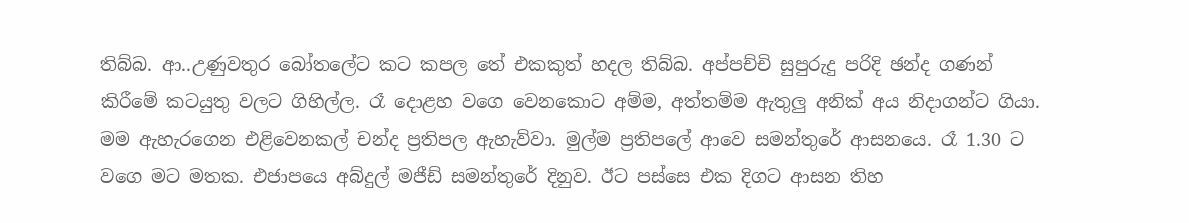තිබ්බ. ආ..උණුවතුර බෝතලේට කට කපල තේ එකකුත් හදල තිබ්බ. අප්පච්චි සුපුරුදු පරිදි ඡන්ද ගණන් කිරීමේ කටයුතු වලට ගිහිල්ල. රෑ දොළහ වගෙ වෙනකොට අම්ම, අත්තම්ම ඇතුලු අනික් අය නිදාගන්ට ගියා. මම ඇහැරගෙන එළිවෙනකල් චන්ද ප්‍රතිපල ඇහැව්වා. මුල්ම ප්‍රතිපලේ ආවෙ සමන්තුරේ ආසනයෙ. රෑ 1.30 ට වගෙ මට මතක. එජාපයෙ අබ්දුල් මජීඩ් සමන්තුරේ දිනුව. ඊට පස්සෙ එක දිගට ආසන තිහ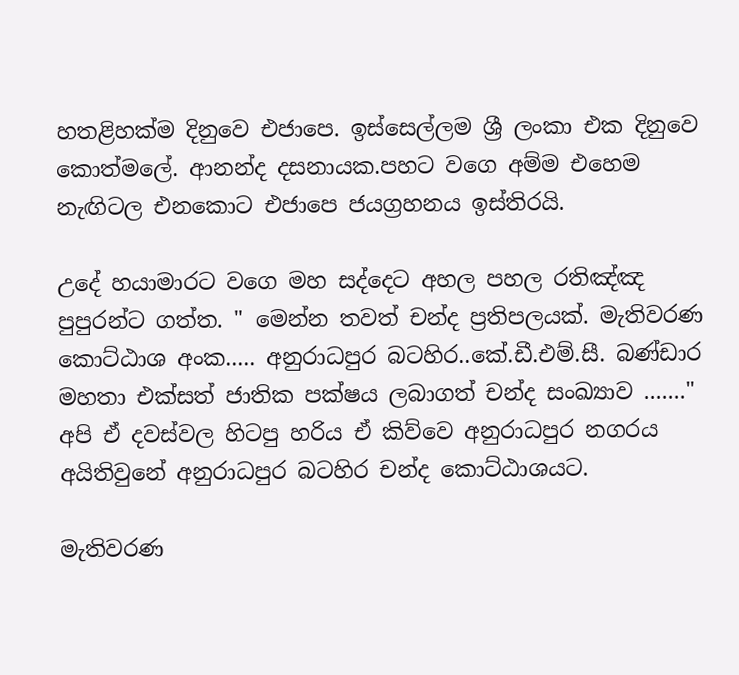හතළිහක්ම දිනුවෙ එජාපෙ. ඉස්සෙල්ලම ශ්‍රී ලංකා එක දිනුවෙ කොත්මලේ. ආනන්ද දසනායක.පහට වගෙ අම්ම එහෙම නැඟිටල එනකොට එජාපෙ ජයග්‍රහනය ඉස්තිරයි.

උදේ හයාමාරට වගෙ මහ සද්දෙට අහල පහල රතිඤ්ඤ පුපුරන්ට ගත්ත. " මෙන්න තවත් චන්ද ප්‍රතිපලයක්. මැතිවරණ කොට්ඨාශ අංක..... අනුරාධපුර බටහිර..කේ.ඩී.එම්.සී. බණ්ඩාර මහතා එක්සත් ජාතික පක්ෂය ලබාගත් චන්ද සංඛ්‍යාව ......." අපි ඒ දවස්වල හිටපු හරිය ඒ කිව්වෙ අනුරාධපුර නගරය අයිතිවුනේ අනුරාධපුර බටහිර චන්ද කොට්ඨාශයට.

මැතිවරණ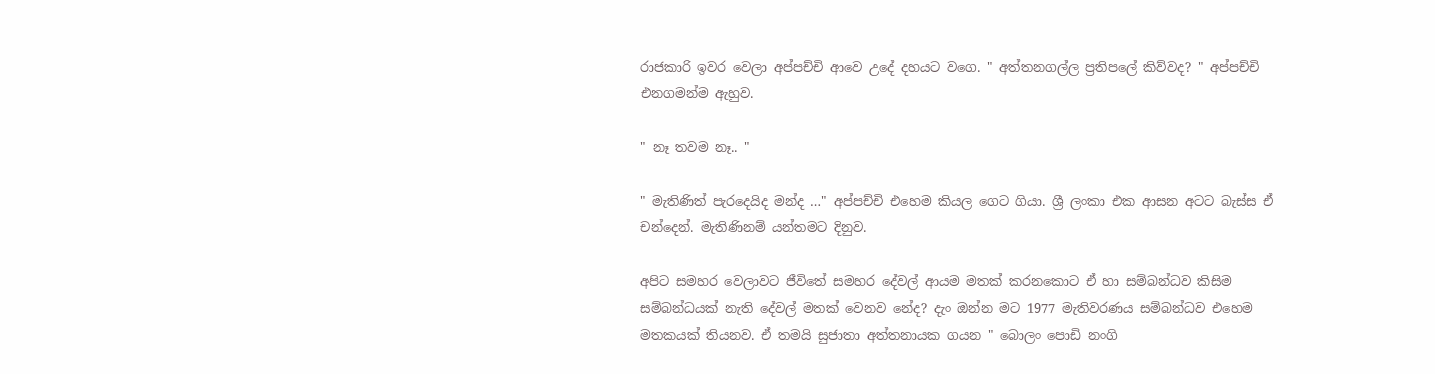රාජකාරි ඉවර වෙලා අප්පච්චි ආවෙ උදේ දහයට වගෙ. " අත්තනගල්ල ප්‍රතිපලේ කිව්වද? " අප්පච්චි එනගමන්ම ඇහුව.

" නෑ තවම නෑ.. "

" මැතිණිත් පැරදෙයිද මන්ද …" අප්පච්චි එහෙම කියල ගෙට ගියා. ශ්‍රී ලංකා එක ආසන අටට බැස්ස ඒ චන්දෙන්. මැතිණිනම් යන්තමට දිනුව.

අපිට සමහර වෙලාවට ජීවිතේ සමහර දේවල් ආයම මතක් කරනකොට ඒ හා සම්බන්ධව කිසිම සම්බන්ධයක් නැති දේවල් මතක් වෙනව නේද? දැං ඔන්න මට 1977 මැතිවරණය සම්බන්ධව එහෙම මතකයක් තියනව. ඒ තමයි සුජාතා අත්තනායක ගයන " බොලං පොඩි නංගි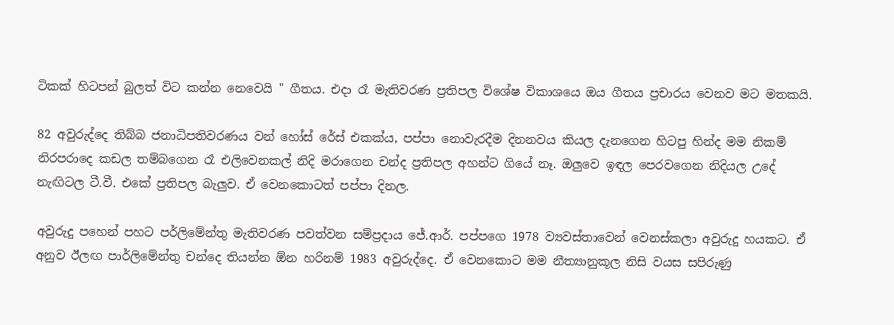ටිකක් හිටපන් බුලත් විට කන්න නෙවෙයි " ගීතය. එදා රෑ මැතිවරණ ප්‍රතිපල විශේෂ විකාශයෙ ඔය ගීතය ප්‍රචාරය වෙනව මට මතකයි.

82 අවුරුද්දෙ තිබ්බ ජනාධිපතිවරණය වන් හෝස් රේස් එකක්ය, පප්පා නොවැරදීම දිනනවය කියල දැනගෙන හිටපු හින්ද මම නිකම් නිරපරාදෙ කඩල තම්බගෙන රෑ එලිවෙනකල් නිදි මරාගෙන චන්ද ප්‍රතිපල අහන්ට ගියේ නෑ. ඔලුවෙ ඉඳල පෙරවගෙන නිදියල උදේ නැඟිටල ටී.වී. එකේ ප්‍රතිපල බැලුව. ඒ වෙනකොටත් පප්පා දිනල.

අවුරුදු පහෙන් පහට පර්ලිමේන්තු මැතිවරණ පවත්වන සම්ප්‍රදාය ජේ.ආර්. පප්පගෙ 1978 ව්‍යවස්තාවෙන් වෙනස්කලා අවුරුදු හයකට. ඒ අනුව ඊලඟ පාර්ලිමේන්තු චන්දෙ තියන්න ඕන හරිනම් 1983 අවුරුද්දෙ. ඒ වෙනකොට මම නීත්‍යානුකූල නිසි වයස සපිරුණු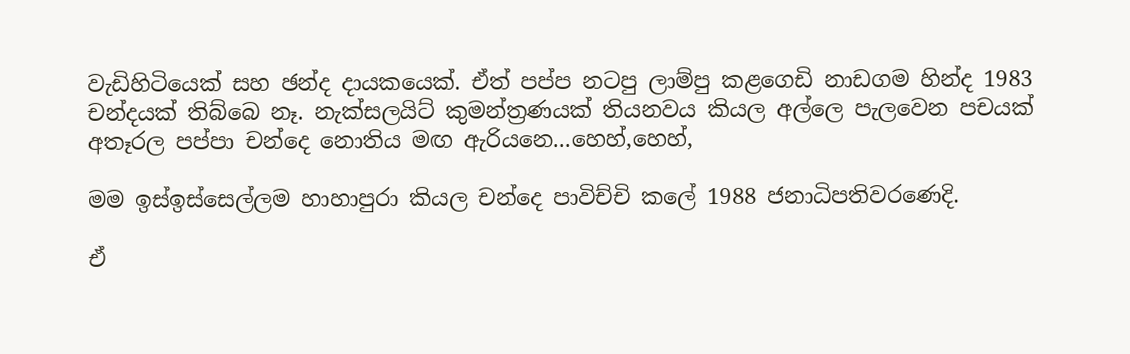වැඩිහිටියෙක් සහ ඡන්ද දායකයෙක්. ඒත් පප්ප නටපු ලාම්පු කළගෙඩි නාඩගම හින්ද 1983 චන්දයක් තිබ්බෙ නෑ. නැක්සලයිට් කුමන්ත්‍රණයක් තියනවය කියල අල්ලෙ පැලවෙන පචයක් අතෑරල පප්පා චන්දෙ නොතිය මඟ ඇරියනෙ...හෙහ්,හෙහ්,

මම ඉස්ඉස්සෙල්ලම හාහාපුරා කියල චන්දෙ පාවිච්චි කලේ 1988 ජනාධිපතිවරණෙදි.

ඒ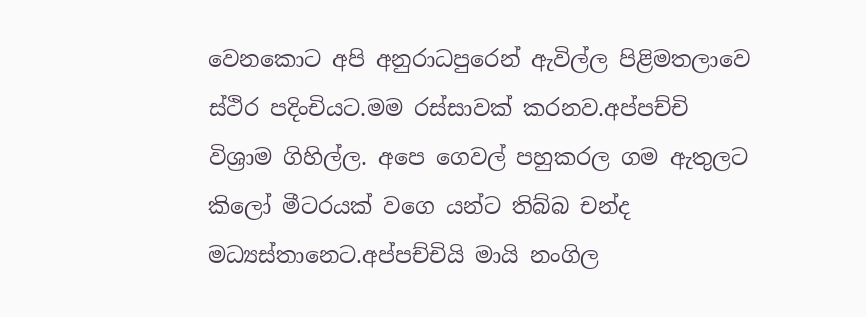වෙනකොට අපි අනුරාධපුරෙන් ඇවිල්ල පිළිමතලාවෙ ස්ථිර පදිංචියට.මම රස්සාවක් කරනව.අප්පච්චි විශ්‍රාම ගිහිල්ල. අපෙ ගෙවල් පහුකරල ගම ඇතුලට කිලෝ මීටරයක් වගෙ යන්ට තිබ්බ චන්ද මධ්‍යස්තානෙට.අප්පච්චියි මායි නංගිල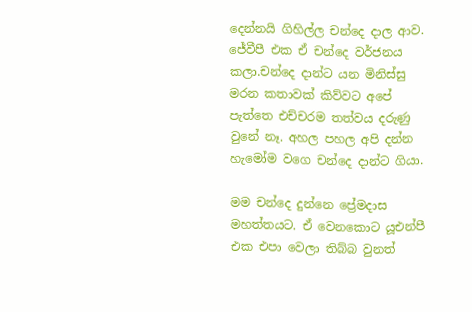දෙන්නයි ගිහිල්ල චන්දෙ දාල ආව. ජේවීපී එක ඒ චන්දෙ වර්ජනය කලා.චන්දෙ දාන්ට යන මිනිස්සු මරන කතාවක් කිව්වට අපේ පැත්තෙ එච්චරම තත්වය දරුණු වුනේ නෑ. අහල පහල අපි දන්න හැමෝම වගෙ චන්දෙ දාන්ට ගියා.

මම චන්දෙ දුන්නෙ ප්‍රේමදාස මහත්තයට. ඒ වෙනකොට යූඑන්පී එක එපා වෙලා තිබ්බ වුනත්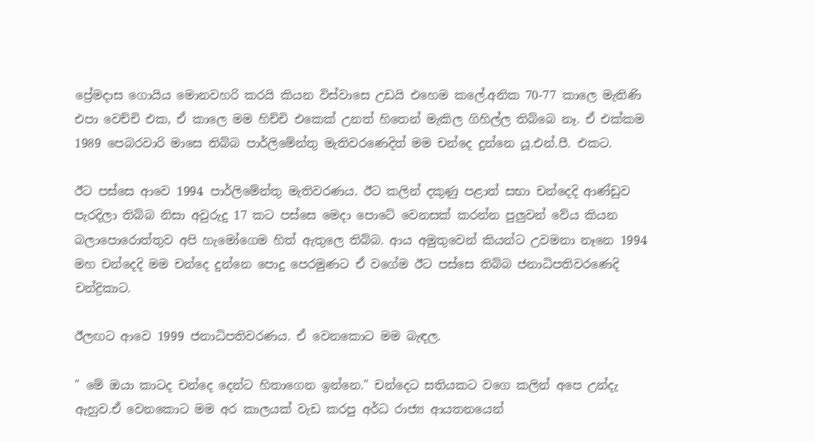ප්‍රේමදාස ගොයිය මොනවහරි කරයි කියන විස්වාසෙ උඩයි එහෙම කලේ.අනික 70-77 කාලෙ මැතිණි එපා වෙච්චි එක, ඒ කාලෙ මම හිච්චි එකෙක් උනත් හිතෙන් මැකිල ගිහිල්ල තිබ්බෙ නෑ. ඒ එක්කම 1989 පෙබරවාරි මාසෙ තිබ්බ පාර්ලිමේන්තු මැතිවරණෙදිත් මම චන්දෙ දුන්නෙ යූ.එන්.පී. එකට.

ඊට පස්සෙ ආවෙ 1994 පාර්ලිමේන්තු මැතිවරණය. ඊට කලින් දකුණු පළාත් සභා චන්දෙදි ආණ්ඩුව පැරදිලා තිබ්බ නිසා අවුරුදු 17 කට පස්සෙ මෙදා පොටේ වෙනසක් කරන්න පුලුවන් වේය කියන බලාපොරොත්තුව අපි හැමෝගෙම හිත් ඇතුලෙ තිබ්බ. ආය අමුතුවෙන් කියන්ට උවමනා නෑනෙ 1994 මහ චන්දෙදි මම චන්දෙ දුන්නෙ පොදු පෙරමුණට ඒ වගේම ඊට පස්සෙ තිබ්බ ජනාධිපතිවරණෙදි චන්ද්‍රිකාට.

ඊලඟට ආවෙ 1999 ජනාධිපතිවරණය. ඒ වෙනකොට මම බැඳල.

" මේ ඔයා කාටද චන්දෙ දෙන්ට හිතාගෙන ඉන්නෙ." චන්දෙට සතියකට වගෙ කලින් අපෙ උන්දැ ඇහුව.ඒ වෙනකොට මම අර කාලයක් වැඩ කරපු අර්ධ රාජ්‍ය ආයතනයෙන්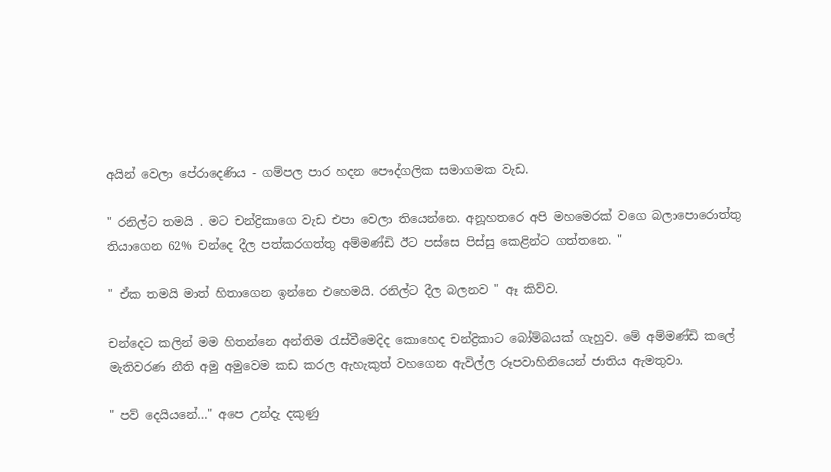අයින් වෙලා පේරාදෙණිය - ගම්පල පාර හදන පෞද්ගලික සමාගමක වැඩ.

" රනිල්ට තමයි . මට චන්ද්‍රිකාගෙ වැඩ එපා වෙලා තියෙන්නෙ. අනූහතරෙ අපි මහමෙරක් වගෙ බලාපොරොත්තු තියාගෙන 62% චන්දෙ දීල පත්කරගත්තු අම්මණ්ඩි ඊට පස්සෙ පිස්සු කෙළින්ට ගත්තනෙ. "

" ඒක තමයි මාත් හිතාගෙන ඉන්නෙ එහෙමයි. රනිල්ට දීල බලනව " ඈ කිව්ව.

චන්දෙට කලින් මම හිතන්නෙ අන්තිම රැස්වීමෙදිද කොහෙද චන්ද්‍රිකාට බෝම්බයක් ගැහුව. මේ අම්මණ්ඩි කලේ මැතිවරණ නීති අමු අමුවෙම කඩ කරල ඇහැකුත් වහගෙන ඇවිල්ල රූපවාහිනියෙන් ජාතිය ඇමතුවා.

" පව් දෙයියනේ…" අපෙ උන්දැ දකුණු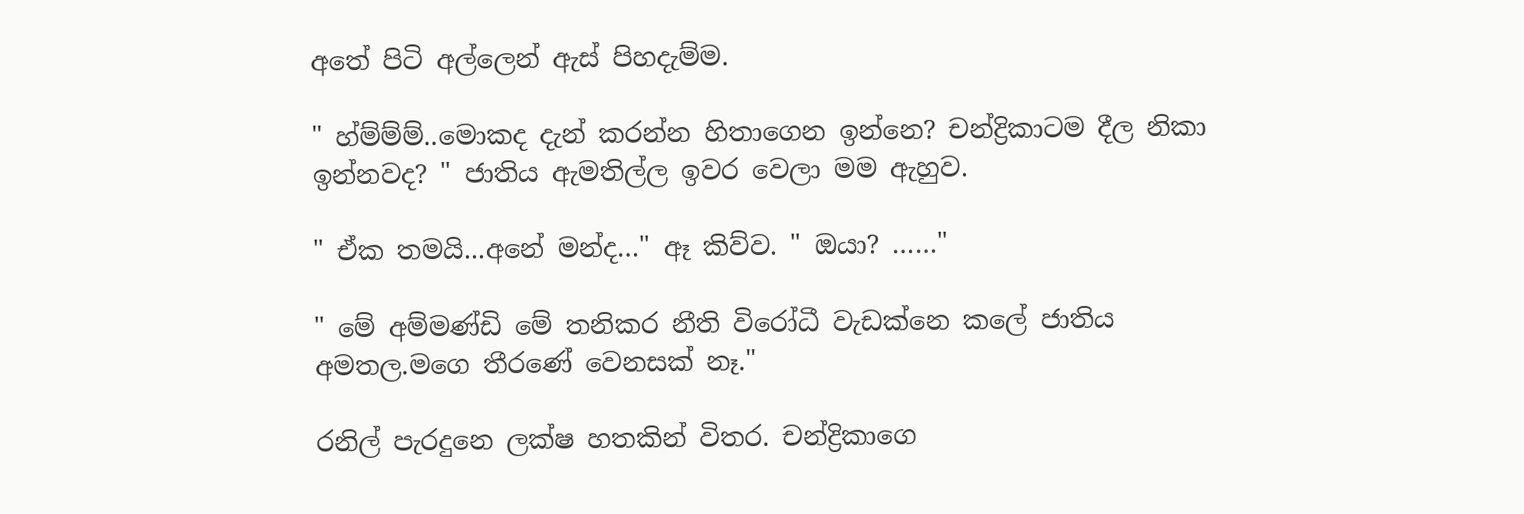අතේ පිටි අල්ලෙන් ඇස් පිහදැම්ම.

" හ්ම්ම්ම්..මොකද දැන් කරන්න හිතාගෙන ඉන්නෙ? චන්ද්‍රිකාටම දීල නිකා ඉන්නවද? " ජාතිය ඇමතිල්ල ඉවර වෙලා මම ඇහුව.

" ඒක තමයි...අනේ මන්ද…" ඈ කිව්ව. " ඔයා? ……"

" මේ අම්මණ්ඩි මේ තනිකර නීති විරෝධී වැඩක්නෙ කලේ ජාතිය අමතල.මගෙ තීරණේ වෙනසක් නෑ."

රනිල් පැරදුනෙ ලක්ෂ හතකින් විතර. චන්ද්‍රිකාගෙ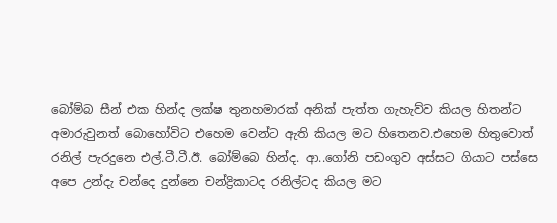බෝම්බ සීන් එක හින්ද ලක්ෂ තුනහමාරක් අනික් පැත්ත ගැහැව්ව කියල හිතන්ට අමාරුවුනත් බොහෝවිට එහෙම වෙන්ට ඇති කියල මට හිතෙනව.එහෙම හිතුවොත් රනිල් පැරදුනෙ එල්.ටී.ටී.ඊ. බෝම්බෙ හින්ද. ආ..ගෝනි පඩංගුව අස්සට ගියාට පස්සෙ අපෙ උන්දැ චන්දෙ දුන්නෙ චන්ද්‍රිකාටද රනිල්ටද කියල මට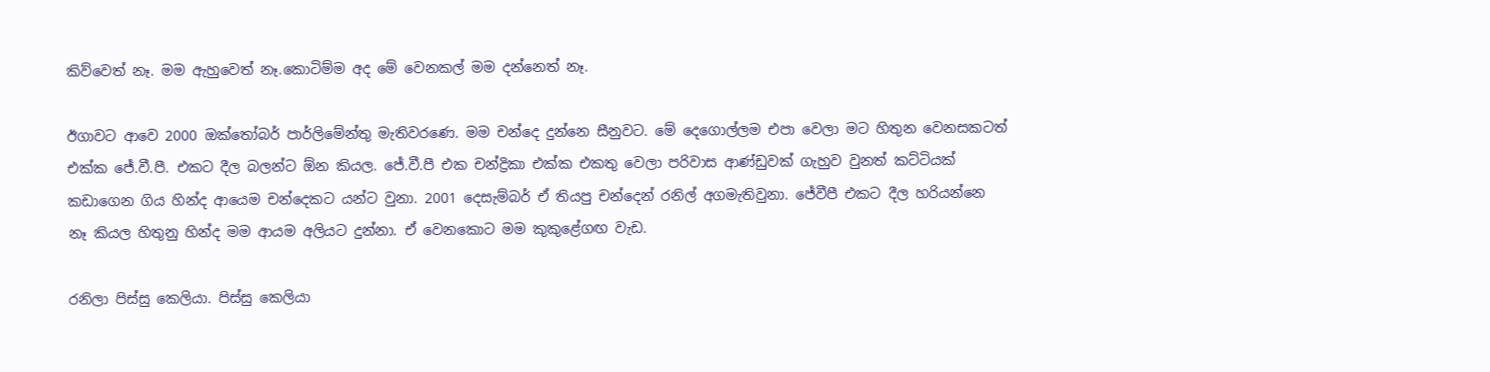කිව්වෙත් නෑ. මම ඇහුවෙත් නෑ.කොටිම්ම අද මේ වෙනකල් මම දන්නෙත් නෑ.

ඊගාවට ආවෙ 2000 ඔක්තෝබර් පාර්ලිමේන්තු මැතිවරණෙ. මම චන්දෙ දුන්නෙ සීනුවට. මේ දෙගොල්ලම එපා වෙලා මට හිතුන වෙනසකටත් එක්ක ජේ.වී.පී. එකට දීල බලන්ට ඕන කියල. ජේ.වී.පී එක චන්ද්‍රිකා එක්ක එකතු වෙලා පරිවාස ආණ්ඩුවක් ගැහුව වුනත් කට්ටියක් කඩාගෙන ගිය හින්ද ආයෙම චන්දෙකට යන්ට වුනා. 2001 දෙසැම්බර් ඒ තියපු චන්දෙන් රනිල් අගමැතිවුනා. ජේවීපී එකට දීල හරියන්නෙ නෑ කියල හිතුනු හින්ද මම ආයම අලියට දුන්නා. ඒ වෙනකොට මම කුකුළේගඟ වැඩ.

රනිලා පිස්සු කෙලියා. පිස්සු කෙලියා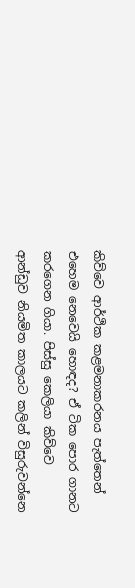කිව්වෙ ආර්ථික කළමනාකරනය පැත්තෙන් එහෙම නෙවෙයි හොඳද? ඒ ටික පොර ගානට කරගෙන ගියා. පිස්සු කෙලියා කිව්වෙ ආන්ඩුව නියමිත කාලයට කලින් විසුරුවන්නෙ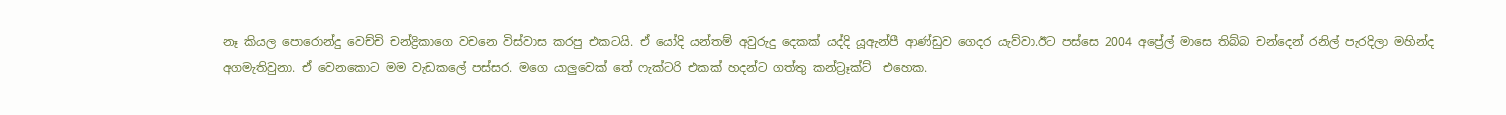නෑ කියල පොරොන්දු වෙච්චි චන්ද්‍රිකාගෙ වචනෙ විස්වාස කරපු එකටයි. ඒ යෝදි යන්තම් අවුරුදු දෙකක් යද්දි යූඇන්පී ආණ්ඩුව ගෙදර යැව්වා.ඊට පස්සෙ 2004 අප්‍රේල් මාසෙ තිබ්බ චන්දෙන් රනිල් පැරදිලා මහින්ද අගමැතිවුනා. ඒ වෙනකොට මම වැඩකලේ පස්සර. මගෙ යාලුවෙක් තේ ෆැක්ටරි එකක් හදන්ට ගත්තු කන්ට්‍රෑක්ට්  එහෙක.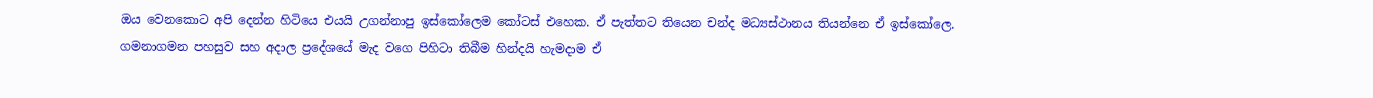ඔය වෙනකොට අපි දෙන්න හිටියෙ එයයි උගන්නාපු ඉස්කෝලෙම කෝටස් එහෙක. ඒ පැත්තට තියෙන චන්ද මධ්‍යස්ථානය තියන්නෙ ඒ ඉස්කෝලෙ. ගමනාගමන පහසුව සහ අදාල ප්‍රදේශයේ මැද වගෙ පිහිටා තිබීම හින්දයි හැමදාම ඒ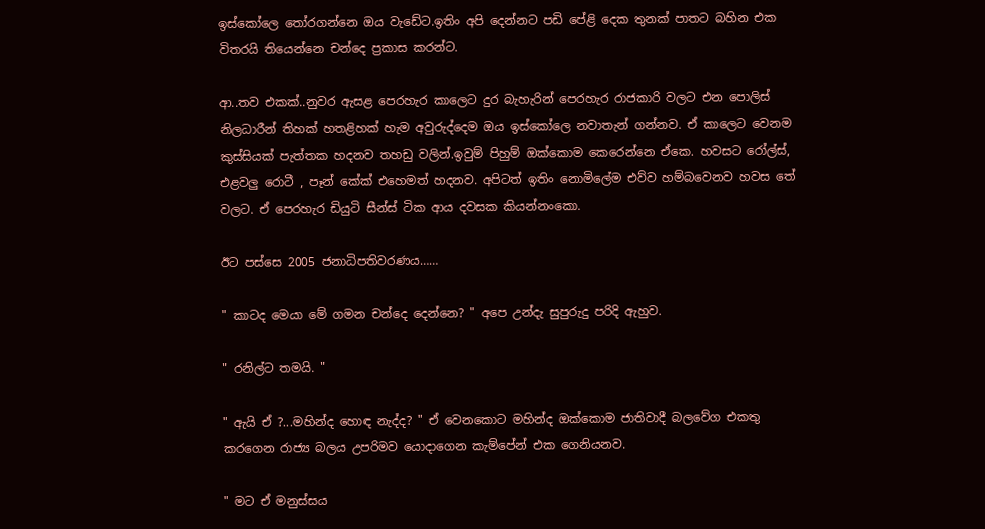ඉස්කෝලෙ තෝරගන්නෙ ඔය වැඩේට.ඉතිං අපි දෙන්නට පඩි පේළි දෙක තුනක් පාතට බහින එක විතරයි තියෙන්නෙ චන්දෙ ප්‍රකාස කරන්ට.

ආ..තව එකක්..නුවර ඇසළ පෙරහැර කාලෙට දුර බැහැරින් පෙරහැර රාජකාරි වලට එන පොලිස් නිලධාරීන් තිහක් හතළිහක් හැම අවුරුද්දෙම ඔය ඉස්කෝලෙ නවාතැන් ගන්නව. ඒ කාලෙට වෙනම කුස්සියක් පැත්තක හදනව තහඩු වලින්.ඉවුම් පිහුම් ඔක්කොම කෙරෙන්නෙ ඒකෙ. හවසට රෝල්ස්, එළවලු රොටී , පෑන් කේක් එහෙමත් හදනව. අපිටත් ඉතිං නොමිලේම එව්ව හම්බවෙනව හවස තේ වලට. ඒ පෙරහැර ඩියුටි සීන්ස් ටික ආය දවසක කියන්නංකො.

ඊට පස්සෙ 2005 ජනාධිපතිවරණය……

" කාටද මෙයා මේ ගමන චන්දෙ දෙන්නෙ? " අපෙ උන්දැ සුපුරුදු පරිදි ඇහුව.

" රනිල්ට තමයි. "

" ඇයි ඒ ?...මහින්ද හොඳ නැද්ද? " ඒ වෙනකොට මහින්ද ඔක්කොම ජාතිවාදී බලවේග එකතු කරගෙන රාජ්‍ය බලය උපරිමව යොදාගෙන කැම්පේන් එක ගෙනියනව.

" මට ඒ මනුස්සය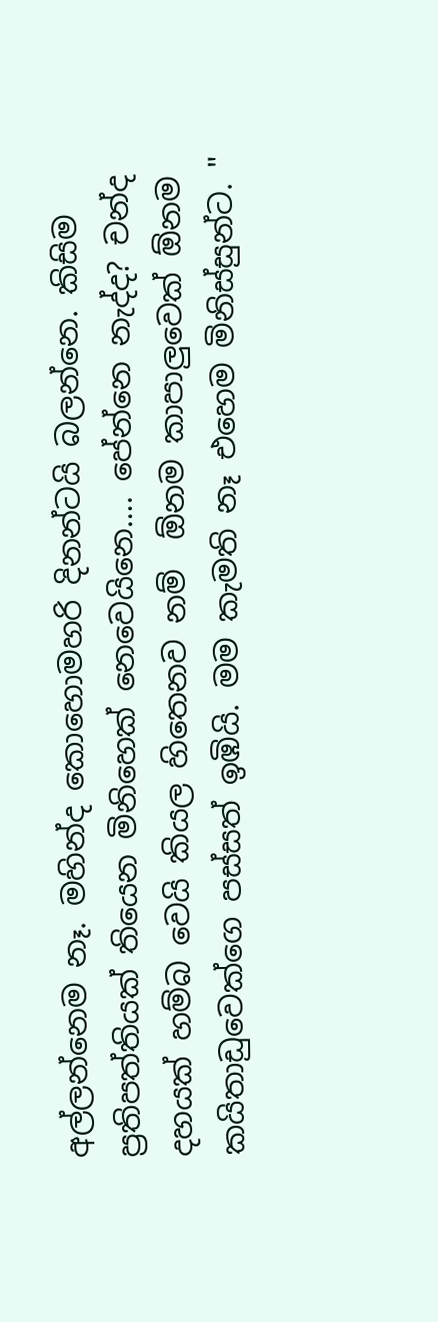අල්ලන්නෙම නෑ. මහින්ද කොහොමහරි දිනන්ටයි බලන්නෙ. කිසිම ප්‍රතිපත්තියක් තියෙන මිනිහෙක් නෙවෙයිනෙ…. පේන්නෙ නැද්ද? චන්ද දහයක් හම්බ වෙයි කියල හිතෙනව නම්  ඕනම කාපාලුවෙක් ඕනම කයිතාඩුවෙක්ගෙ පස්සත් ඉඹියි. මම කැමති නෑ එහෙම මිනිස්සුන්ට. "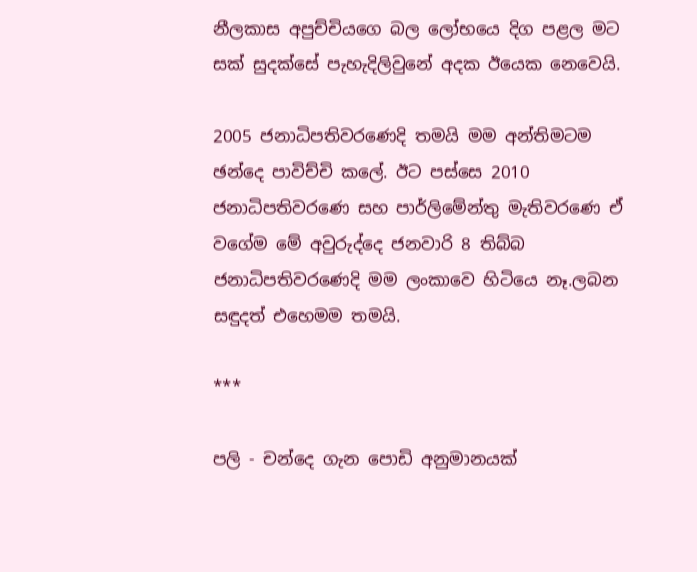නීලකාස අපුච්චියගෙ බල ලෝභයෙ දිග පළල මට සක් සුදක්සේ පැහැදිලිවුනේ අදක ඊයෙක නෙවෙයි.

2005 ජනාධිපතිවරණෙදි තමයි මම අන්තිමටම ඡන්දෙ පාවිච්චි කලේ. ඊට පස්සෙ 2010 ජනාධිපතිවරණෙ සහ පාර්ලිමේන්තු මැතිවරණෙ ඒ වගේම මේ අවුරුද්දෙ ජනවාරි 8 තිබ්බ ජනාධිපතිවරණෙදි මම ලංකාවෙ හිටියෙ නෑ.ලබන සඳුදත් එහෙමම තමයි.

***

පලි - චන්දෙ ගැන පොඩි අනුමානයක්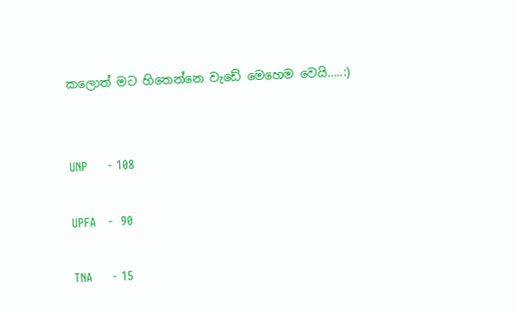කලොත් මට හිතෙන්නෙ වැඩේ මෙහෙම වෙයි…..:)


UNP     - 108

UPFA   -  90

TNA     - 15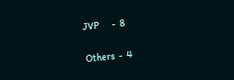JVP      -  8

Others  -  4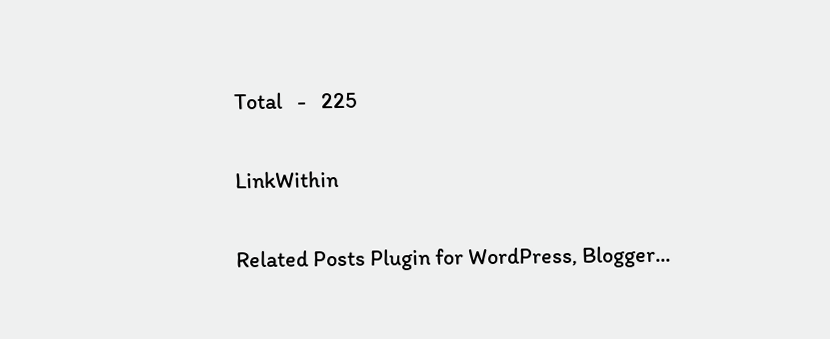Total   -   225

LinkWithin

Related Posts Plugin for WordPress, Blogger...